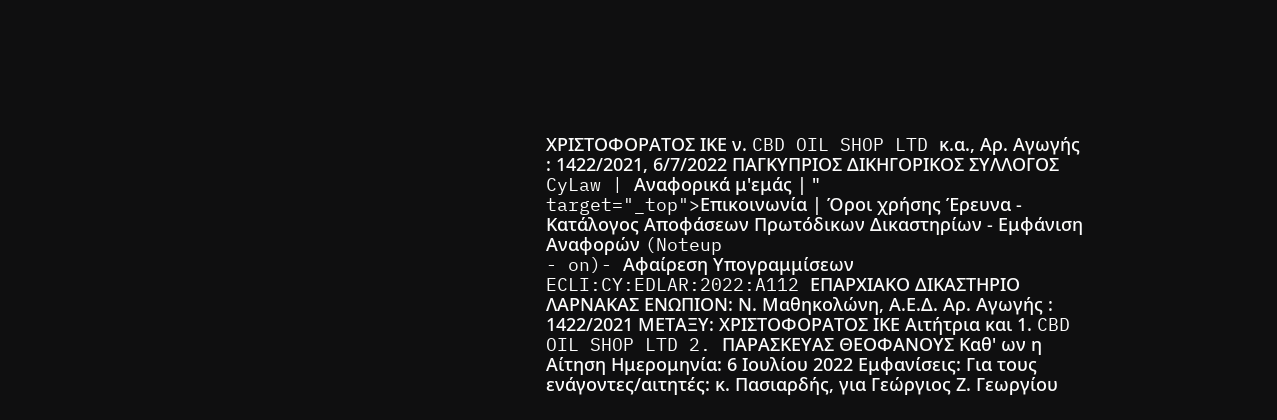ΧΡΙΣΤΟΦΟΡΑΤΟΣ ΙΚΕ ν. CBD OIL SHOP LTD κ.α., Αρ. Αγωγής : 1422/2021, 6/7/2022 ΠΑΓΚΥΠΡΙΟΣ ΔΙΚΗΓΟΡΙΚΟΣ ΣΥΛΛΟΓΟΣ CyLaw | Αναφορικά μ'εμάς | " target="_top">Επικοινωνία | Όροι χρήσης Έρευνα - Κατάλογος Αποφάσεων Πρωτόδικων Δικαστηρίων - Εμφάνιση Αναφορών (Noteup
- on)- Αφαίρεση Υπογραμμίσεων ECLI:CY:EDLAR:2022:A112 ΕΠΑΡΧΙΑΚΟ ΔΙΚΑΣΤΗΡΙΟ ΛΑΡΝΑΚΑΣ ΕΝΩΠΙΟΝ: Ν. Μαθηκολώνη, Α.Ε.Δ. Αρ. Αγωγής : 1422/2021 ΜΕΤΑΞΥ: ΧΡΙΣΤΟΦΟΡΑΤΟΣ ΙΚΕ Αιτήτρια και 1. CBD OIL SHOP LTD 2. ΠΑΡΑΣΚΕΥΑΣ ΘΕΟΦΑΝΟΥΣ Καθ' ων η Αίτηση Ημερομηνία: 6 Ιουλίου 2022 Εμφανίσεις: Για τους ενάγοντες/αιτητές: κ. Πασιαρδής, για Γεώργιος Ζ. Γεωργίου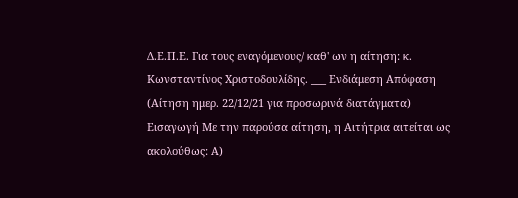Δ.Ε.Π.Ε. Για τους εναγόμενους/ καθ' ων η αίτηση: κ. Κωνσταντίνος Χριστοδουλίδης. ___ Ενδιάμεση Απόφαση (Αίτηση ημερ. 22/12/21 για προσωρινά διατάγματα) Εισαγωγή Με την παρούσα αίτηση, η Αιτήτρια αιτείται ως ακολούθως: Α)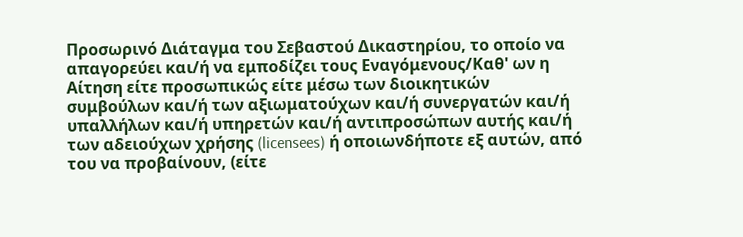Προσωρινό Διάταγμα του Σεβαστού Δικαστηρίου, το οποίο να απαγορεύει και/ή να εμποδίζει τους Εναγόμενους/Καθ' ων η Αίτηση είτε προσωπικώς είτε μέσω των διοικητικών συμβούλων και/ή των αξιωματούχων και/ή συνεργατών και/ή υπαλλήλων και/ή υπηρετών και/ή αντιπροσώπων αυτής και/ή των αδειούχων χρήσης (licensees) ή οποιωνδήποτε εξ αυτών, από του να προβαίνουν, (είτε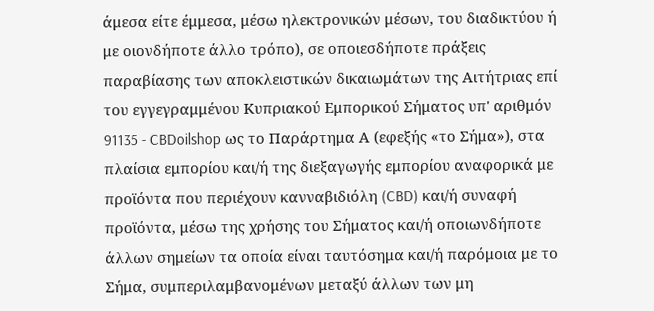άμεσα είτε έμμεσα, μέσω ηλεκτρονικών μέσων, του διαδικτύου ή με οιονδήποτε άλλο τρόπο), σε οποιεσδήποτε πράξεις παραβίασης των αποκλειστικών δικαιωμάτων της Αιτήτριας επί του εγγεγραμμένου Κυπριακού Εμπορικού Σήματος υπ' αριθμόν 91135 - CBDoilshop ως το Παράρτημα Α (εφεξής «το Σήμα»), στα πλαίσια εμπορίου και/ή της διεξαγωγής εμπορίου αναφορικά με προϊόντα που περιέχουν κανναβιδιόλη (CBD) και/ή συναφή προϊόντα, μέσω της χρήσης του Σήματος και/ή οποιωνδήποτε άλλων σημείων τα οποία είναι ταυτόσημα και/ή παρόμοια με το Σήμα, συμπεριλαμβανομένων μεταξύ άλλων των μη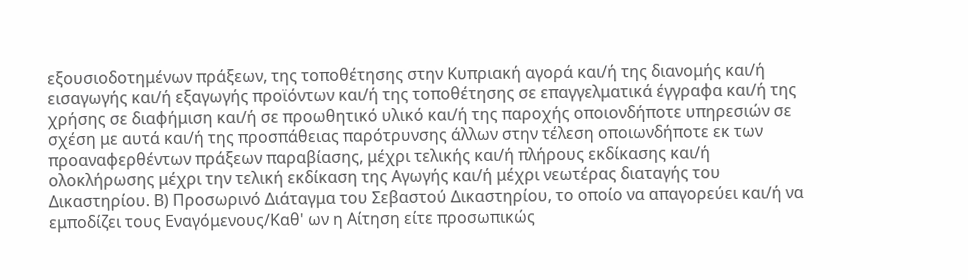εξουσιοδοτημένων πράξεων, της τοποθέτησης στην Κυπριακή αγορά και/ή της διανομής και/ή εισαγωγής και/ή εξαγωγής προϊόντων και/ή της τοποθέτησης σε επαγγελματικά έγγραφα και/ή της χρήσης σε διαφήμιση και/ή σε προωθητικό υλικό και/ή της παροχής οποιονδήποτε υπηρεσιών σε σχέση με αυτά και/ή της προσπάθειας παρότρυνσης άλλων στην τέλεση οποιωνδήποτε εκ των προαναφερθέντων πράξεων παραβίασης, μέχρι τελικής και/ή πλήρους εκδίκασης και/ή ολοκλήρωσης μέχρι την τελική εκδίκαση της Αγωγής και/ή μέχρι νεωτέρας διαταγής του Δικαστηρίου. Β) Προσωρινό Διάταγμα του Σεβαστού Δικαστηρίου, το οποίο να απαγορεύει και/ή να εμποδίζει τους Εναγόμενους/Καθ' ων η Αίτηση είτε προσωπικώς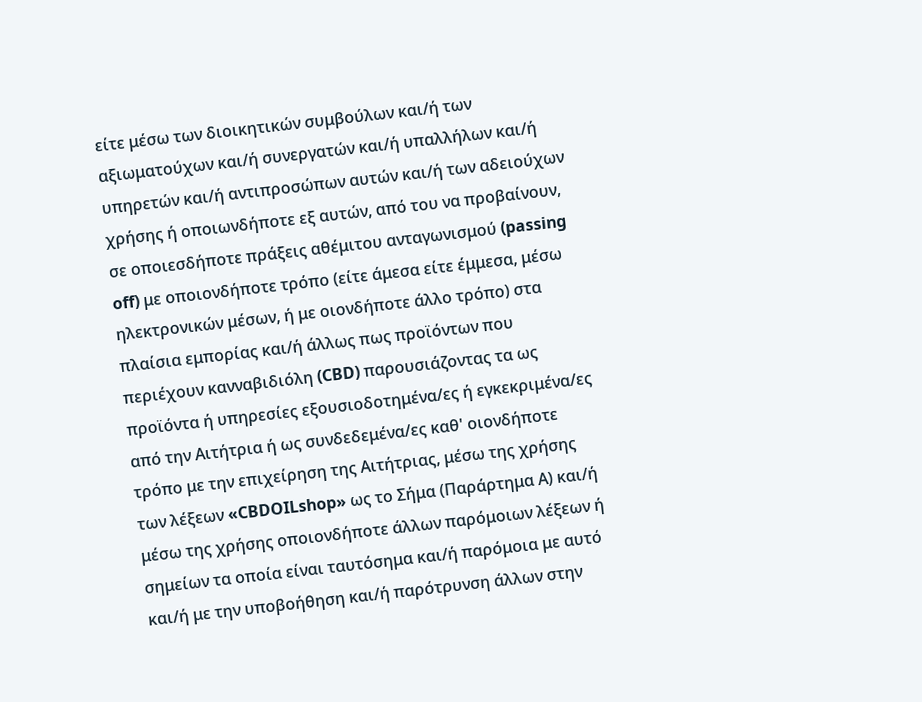είτε μέσω των διοικητικών συμβούλων και/ή των αξιωματούχων και/ή συνεργατών και/ή υπαλλήλων και/ή υπηρετών και/ή αντιπροσώπων αυτών και/ή των αδειούχων χρήσης ή οποιωνδήποτε εξ αυτών, από του να προβαίνουν, σε οποιεσδήποτε πράξεις αθέμιτου ανταγωνισμού (passing off) με οποιονδήποτε τρόπο (είτε άμεσα είτε έμμεσα, μέσω ηλεκτρονικών μέσων, ή με οιονδήποτε άλλο τρόπο) στα πλαίσια εμπορίας και/ή άλλως πως προϊόντων που περιέχουν κανναβιδιόλη (CBD) παρουσιάζοντας τα ως προϊόντα ή υπηρεσίες εξουσιοδοτημένα/ες ή εγκεκριμένα/ες από την Αιτήτρια ή ως συνδεδεμένα/ες καθ' οιονδήποτε τρόπο με την επιχείρηση της Αιτήτριας, μέσω της χρήσης των λέξεων «CBDOILshop» ως το Σήμα (Παράρτημα Α) και/ή μέσω της χρήσης οποιονδήποτε άλλων παρόμοιων λέξεων ή σημείων τα οποία είναι ταυτόσημα και/ή παρόμοια με αυτό και/ή με την υποβοήθηση και/ή παρότρυνση άλλων στην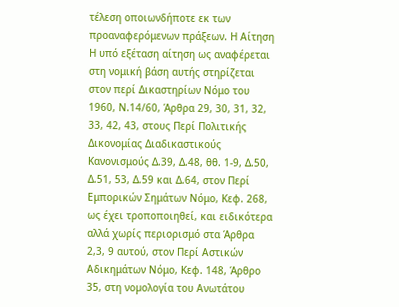τέλεση οποιωνδήποτε εκ των προαναφερόμενων πράξεων. Η Αίτηση Η υπό εξέταση αίτηση ως αναφέρεται στη νομική βάση αυτής στηρίζεται στον περί Δικαστηρίων Νόμο του 1960, Ν.14/60, Άρθρα 29, 30, 31, 32, 33, 42, 43, στους Περί Πολιτικής Δικονομίας Διαδικαστικούς Κανονισμούς Δ.39, Δ.48, θθ. 1-9, Δ.50, Δ.51, 53, Δ.59 και Δ.64, στον Περί Εμπορικών Σημάτων Νόμο, Κεφ. 268, ως έχει τροποποιηθεί, και ειδικότερα αλλά χωρίς περιορισμό στα Άρθρα 2,3, 9 αυτού, στον Περί Αστικών Αδικημάτων Νόμο, Κεφ. 148, Άρθρο 35, στη νοµολογία του Ανωτάτου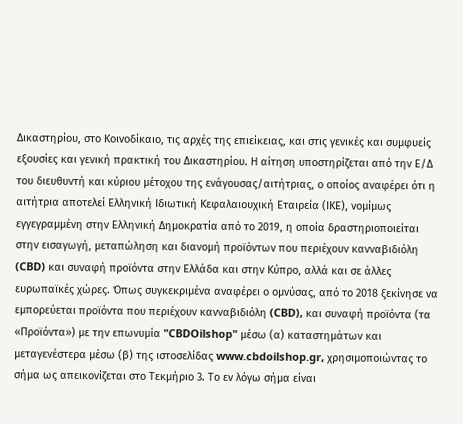Δικαστηρίου, στο Κοινοδίκαιο, τις αρχές της επιείκειας, και στις γενικές και συμφυείς εξουσίες και γενική πρακτική του Δικαστηρίου. Η αίτηση υποστηρίζεται από την Ε/Δ του διευθυντή και κύριου μέτοχου της ενάγουσας/αιτήτριας, ο οποίος αναφέρει ότι η αιτήτρια αποτελεί Ελληνική Ιδιωτική Κεφαλαιουχική Εταιρεία (ΙΚΕ), νομίμως εγγεγραμμένη στην Ελληνική Δημοκρατία από το 2019, η οποία δραστηριοποιείται στην εισαγωγή, μεταπώληση και διανομή προϊόντων που περιέχουν κανναβιδιόλη (CBD) και συναφή προϊόντα στην Ελλάδα και στην Κύπρο, αλλά και σε άλλες ευρωπαϊκές χώρες. Όπως συγκεκριμένα αναφέρει ο ομνύσας, από το 2018 ξεκίνησε να εμπορεύεται προϊόντα που περιέχουν κανναβιδιόλη (CBD), και συναφή προϊόντα (τα «Προϊόντα») με την επωνυμία "CBDOilshop" μέσω (α) καταστημάτων και μεταγενέστερα μέσω (β) της ιστοσελίδας www.cbdoilshop.gr, χρησιμοποιώντας το σήμα ως απεικονίζεται στο Τεκμήριο 3. Το εν λόγω σήμα είναι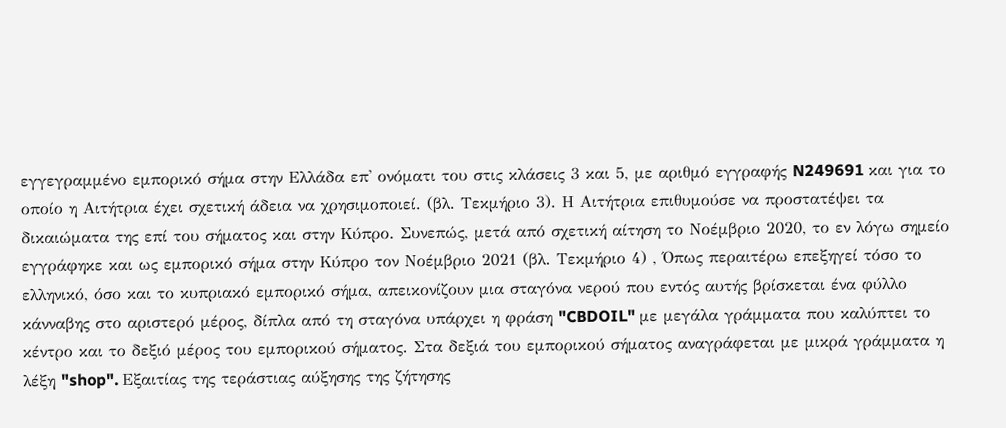εγγεγραμμένο εμπορικό σήμα στην Ελλάδα επ' ονόματι του στις κλάσεις 3 και 5, με αριθμό εγγραφής N249691 και για το οποίο η Αιτήτρια έχει σχετική άδεια να χρησιμοποιεί. (βλ. Τεκμήριο 3). Η Αιτήτρια επιθυμούσε να προστατέψει τα δικαιώματα της επί του σήματος και στην Κύπρο. Συνεπώς, μετά από σχετική αίτηση το Νοέμβριο 2020, το εν λόγω σημείο εγγράφηκε και ως εμπορικό σήμα στην Κύπρο τον Νοέμβριο 2021 (βλ. Τεκμήριο 4) , Όπως περαιτέρω επεξηγεί τόσο το ελληνικό, όσο και το κυπριακό εμπορικό σήμα, απεικονίζουν μια σταγόνα νερού που εντός αυτής βρίσκεται ένα φύλλο κάνναβης στο αριστερό μέρος, δίπλα από τη σταγόνα υπάρχει η φράση "CBDOIL" με μεγάλα γράμματα που καλύπτει το κέντρο και το δεξιό μέρος του εμπορικού σήματος. Στα δεξιά του εμπορικού σήματος αναγράφεται με μικρά γράμματα η λέξη "shop". Εξαιτίας της τεράστιας αύξησης της ζήτησης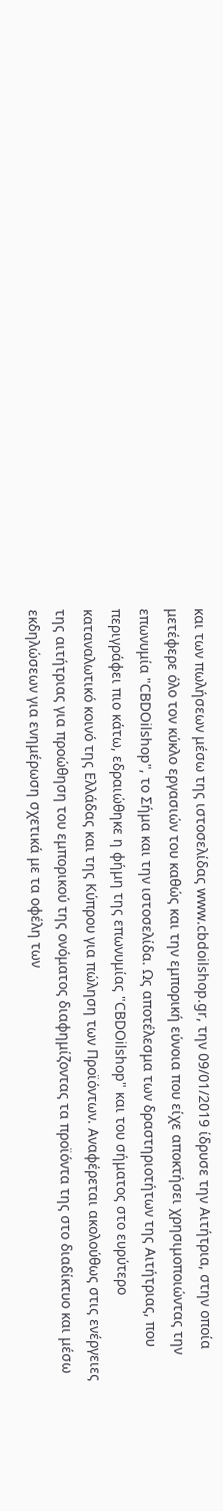και των πωλήσεων μέσω της ιστοσελίδας www.cbdoilshop.gr, την 09/01/2019 ίδρυσε την Αιτήτρια, στην οποία μετέφερε όλο τον κύκλο εργασιών του καθώς και την εμπορική εύνοια που είχε αποκτήσει χρησιμοποιώντας την επωνυμία "CBDOilshop", το Σήμα και την ιστοσελίδα. Ως αποτέλεσμα των δραστηριοτήτων της Αιτήτριας, που περιγράφει πιο κάτω, εδραιώθηκε η φήμη της επωνυμίας "CBDOilshop" και του σήματος στο ευρύτερο καταναλωτικό κοινό της Ελλάδας και της Κύπρου για πώληση των Προϊόντων. Αναφέρεται ακολούθως στις ενέργειες της αιτήτριας για προώθηση του εμπορικού της ονόματος διαφημίζοντας τα προϊόντα της στο διαδίκτυο και μέσω εκδηλώσεων για ενημέρωση σχετικά με τα οφέλη των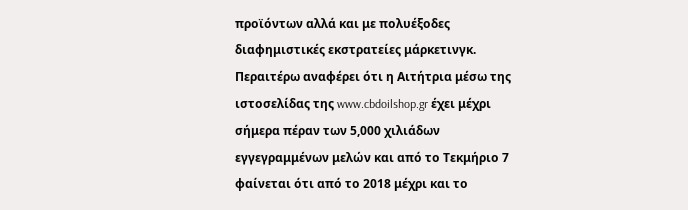προϊόντων αλλά και με πολυέξοδες διαφημιστικές εκστρατείες μάρκετινγκ. Περαιτέρω αναφέρει ότι η Αιτήτρια μέσω της ιστοσελίδας της www.cbdoilshop.gr έχει μέχρι σήμερα πέραν των 5,000 χιλιάδων εγγεγραμμένων μελών και από το Τεκμήριο 7 φαίνεται ότι από το 2018 μέχρι και το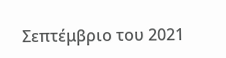Σεπτέμβριο του 2021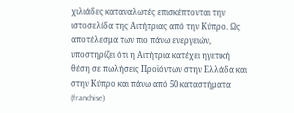χιλιάδες καταναλωτές επισκέπτονται την ιστοσελίδα της Αιτήτριας από την Κύπρο. Ως αποτέλεσμα των πιο πάνω ενεργειών, υποστηρίζει ότι η Αιτήτρια κατέχει ηγετική θέση σε πωλήσεις Προϊόντων στην Ελλάδα και στην Κύπρο και πάνω από 50 καταστήματα (franchise)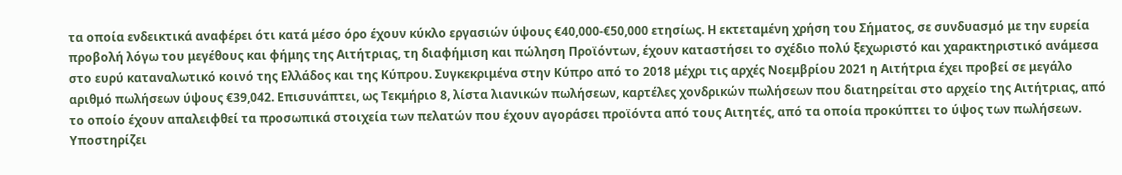τα οποία ενδεικτικά αναφέρει ότι κατά μέσο όρο έχουν κύκλο εργασιών ύψους €40,000-€50,000 ετησίως. Η εκτεταμένη χρήση του Σήματος, σε συνδυασμό με την ευρεία προβολή λόγω του μεγέθους και φήμης της Αιτήτριας, τη διαφήμιση και πώληση Προϊόντων, έχουν καταστήσει το σχέδιο πολύ ξεχωριστό και χαρακτηριστικό ανάμεσα στο ευρύ καταναλωτικό κοινό της Ελλάδος και της Κύπρου. Συγκεκριμένα στην Κύπρο από το 2018 μέχρι τις αρχές Νοεμβρίου 2021 η Αιτήτρια έχει προβεί σε μεγάλο αριθμό πωλήσεων ύψους €39,042. Επισυνάπτει, ως Τεκμήριο 8, λίστα λιανικών πωλήσεων, καρτέλες χονδρικών πωλήσεων που διατηρείται στο αρχείο της Αιτήτριας, από το οποίο έχουν απαλειφθεί τα προσωπικά στοιχεία των πελατών που έχουν αγοράσει προϊόντα από τους Αιτητές, από τα οποία προκύπτει το ύψος των πωλήσεων. Υποστηρίζει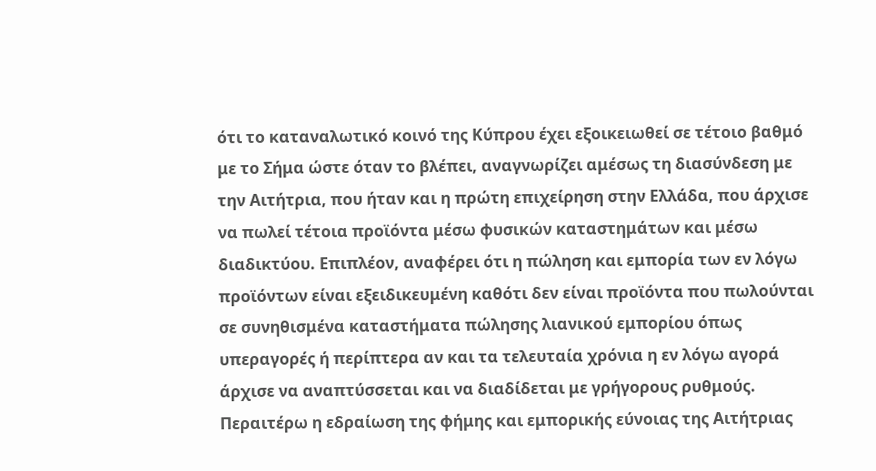ότι το καταναλωτικό κοινό της Κύπρου έχει εξοικειωθεί σε τέτοιο βαθμό με το Σήμα ώστε όταν το βλέπει, αναγνωρίζει αμέσως τη διασύνδεση με την Αιτήτρια, που ήταν και η πρώτη επιχείρηση στην Ελλάδα, που άρχισε να πωλεί τέτοια προϊόντα μέσω φυσικών καταστημάτων και μέσω διαδικτύου. Επιπλέον, αναφέρει ότι η πώληση και εμπορία των εν λόγω προϊόντων είναι εξειδικευμένη καθότι δεν είναι προϊόντα που πωλούνται σε συνηθισμένα καταστήματα πώλησης λιανικού εμπορίου όπως υπεραγορές ή περίπτερα αν και τα τελευταία χρόνια η εν λόγω αγορά άρχισε να αναπτύσσεται και να διαδίδεται με γρήγορους ρυθμούς. Περαιτέρω η εδραίωση της φήμης και εμπορικής εύνοιας της Αιτήτριας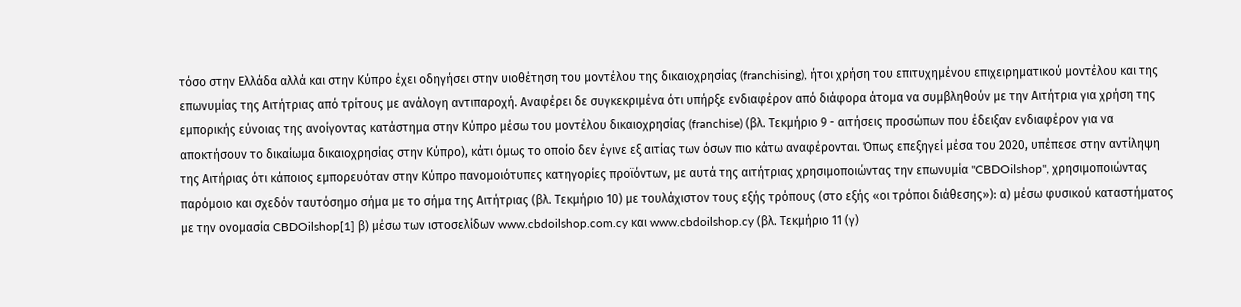τόσο στην Ελλάδα αλλά και στην Κύπρο έχει οδηγήσει στην υιοθέτηση του μοντέλου της δικαιοχρησίας (franchising), ήτοι χρήση του επιτυχημένου επιχειρηματικού μοντέλου και της επωνυμίας της Αιτήτριας από τρίτους με ανάλογη αντιπαροχή. Αναφέρει δε συγκεκριμένα ότι υπήρξε ενδιαφέρον από διάφορα άτομα να συμβληθούν με την Αιτήτρια για χρήση της εμπορικής εύνοιας της ανοίγοντας κατάστημα στην Κύπρο μέσω του μοντέλου δικαιοχρησίας (franchise) (βλ. Τεκμήριο 9 - αιτήσεις προσώπων που έδειξαν ενδιαφέρον για να αποκτήσουν το δικαίωμα δικαιοχρησίας στην Κύπρο), κάτι όμως το οποίο δεν έγινε εξ αιτίας των όσων πιο κάτω αναφέρονται. Όπως επεξηγεί μέσα του 2020, υπέπεσε στην αντίληψη της Αιτήριας ότι κάποιος εμπορευόταν στην Κύπρο πανομοιότυπες κατηγορίες προϊόντων, με αυτά της αιτήτριας χρησιμοποιώντας την επωνυμία "CBDOilshop", χρησιμοποιώντας παρόμοιο και σχεδόν ταυτόσημο σήμα με το σήμα της Αιτήτριας (βλ. Τεκμήριο 10) με τουλάχιστον τους εξής τρόπους (στο εξής «οι τρόποι διάθεσης»): α) μέσω φυσικού καταστήματος με την ονομασία CBDOilshop[1] β) μέσω των ιστοσελίδων www.cbdoilshop.com.cy και www.cbdoilshop.cy (βλ. Τεκμήριο 11 (γ)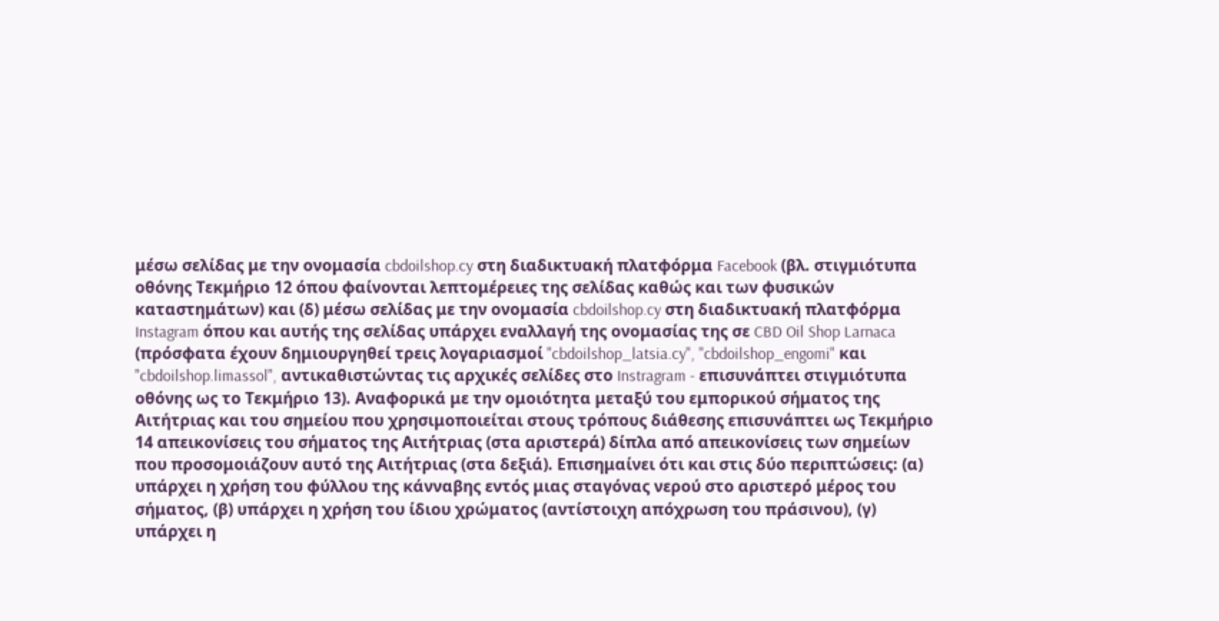μέσω σελίδας με την ονομασία cbdoilshop.cy στη διαδικτυακή πλατφόρμα Facebook (βλ. στιγμιότυπα οθόνης Τεκμήριο 12 όπου φαίνονται λεπτομέρειες της σελίδας καθώς και των φυσικών καταστημάτων) και (δ) μέσω σελίδας με την ονομασία cbdoilshop.cy στη διαδικτυακή πλατφόρμα Instagram όπου και αυτής της σελίδας υπάρχει εναλλαγή της ονομασίας της σε CBD Oil Shop Larnaca (πρόσφατα έχουν δημιουργηθεί τρεις λογαριασμοί "cbdoilshop_latsia.cy", "cbdoilshop_engomi" και "cbdoilshop.limassol", αντικαθιστώντας τις αρχικές σελίδες στο Instragram - επισυνάπτει στιγμιότυπα οθόνης ως το Τεκμήριο 13). Αναφορικά με την ομοιότητα μεταξύ του εμπορικού σήματος της Αιτήτριας και του σημείου που χρησιμοποιείται στους τρόπους διάθεσης επισυνάπτει ως Τεκμήριο 14 απεικονίσεις του σήματος της Αιτήτριας (στα αριστερά) δίπλα από απεικονίσεις των σημείων που προσομοιάζουν αυτό της Αιτήτριας (στα δεξιά). Επισημαίνει ότι και στις δύο περιπτώσεις: (α) υπάρχει η χρήση του φύλλου της κάνναβης εντός μιας σταγόνας νερού στο αριστερό μέρος του σήματος, (β) υπάρχει η χρήση του ίδιου χρώματος (αντίστοιχη απόχρωση του πράσινου), (γ) υπάρχει η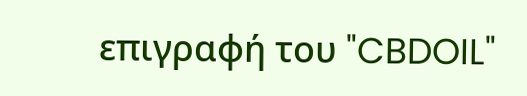επιγραφή του "CBDOIL"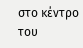στο κέντρο του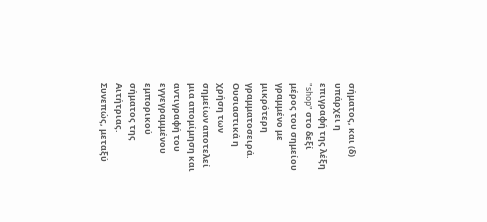σήματος, και (δ) υπάρχει η επιγραφή της λέξη "shop" στο δεξί μέρος του σημείου γραμμένο με μικρότερη γραμματοσειρά. Ουσιαστικά η χρήση των σημείων αποτελεί μια απομίμηση και αντιγραφή του εγγεγραμμένου εμπορικού σήματος της Αιτήτριας. Συνεπώς, μεταξύ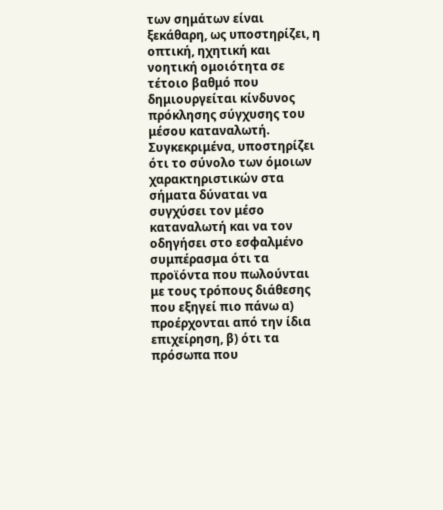των σημάτων είναι ξεκάθαρη, ως υποστηρίζει, η οπτική, ηχητική και νοητική ομοιότητα σε τέτοιο βαθμό που δημιουργείται κίνδυνος πρόκλησης σύγχυσης του μέσου καταναλωτή. Συγκεκριμένα, υποστηρίζει ότι το σύνολο των όμοιων χαρακτηριστικών στα σήματα δύναται να συγχύσει τον μέσο καταναλωτή και να τον οδηγήσει στο εσφαλμένο συμπέρασμα ότι τα προϊόντα που πωλούνται με τους τρόπους διάθεσης που εξηγεί πιο πάνω α) προέρχονται από την ίδια επιχείρηση, β) ότι τα πρόσωπα που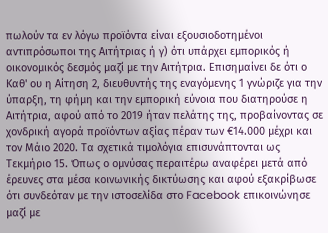πωλούν τα εν λόγω προϊόντα είναι εξουσιοδοτημένοι αντιπρόσωποι της Αιτήτριας ή γ) ότι υπάρχει εμπορικός ή οικονομικός δεσμός μαζί με την Αιτήτρια. Επισημαίνει δε ότι ο Καθ' ου η Αίτηση 2, διευθυντής της εναγόμενης 1 γνώριζε για την ύπαρξη, τη φήμη και την εμπορική εύνοια που διατηρούσε η Αιτήτρια, αφού από το 2019 ήταν πελάτης της, προβαίνοντας σε χονδρική αγορά προϊόντων αξίας πέραν των €14.000 μέχρι και τον Μάιο 2020. Τα σχετικά τιμολόγια επισυνάπτονται ως Τεκμήριο 15. Όπως ο ομνύσας περαιτέρω αναφέρει μετά από έρευνες στα μέσα κοινωνικής δικτύωσης και αφού εξακρίβωσε ότι συνδεόταν με την ιστοσελίδα στο Facebook επικοινώνησε μαζί με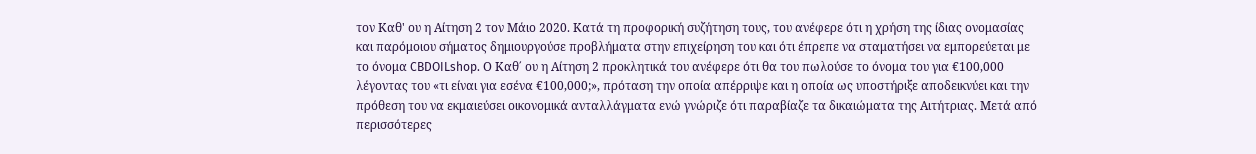τον Καθ' ου η Αίτηση 2 τον Μάιο 2020. Κατά τη προφορική συζήτηση τους, του ανέφερε ότι η χρήση της ίδιας ονομασίας και παρόμοιου σήματος δημιουργούσε προβλήματα στην επιχείρηση του και ότι έπρεπε να σταματήσει να εμπορεύεται με το όνομα CBDOILshop. Ο Καθ΄ ου η Αίτηση 2 προκλητικά του ανέφερε ότι θα του πωλούσε το όνομα του για €100,000 λέγοντας του «τι είναι για εσένα €100,000;», πρόταση την οποία απέρριψε και η οποία ως υποστήριξε αποδεικνύει και την πρόθεση του να εκμαιεύσει οικονομικά ανταλλάγματα ενώ γνώριζε ότι παραβίαζε τα δικαιώματα της Αιτήτριας. Μετά από περισσότερες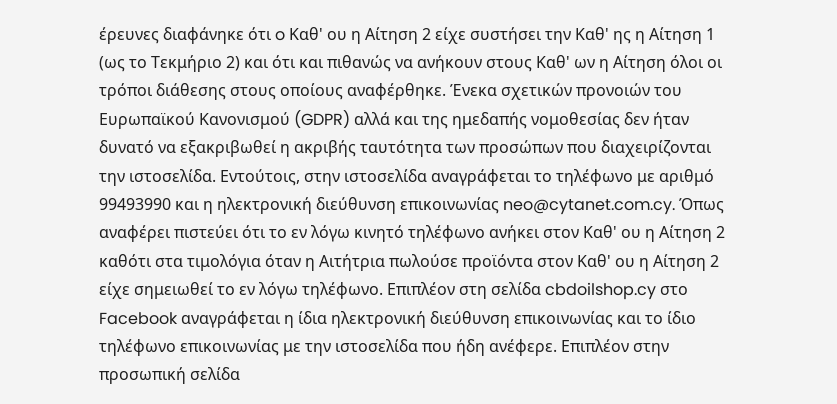έρευνες διαφάνηκε ότι o Καθ' ου η Αίτηση 2 είχε συστήσει την Καθ' ης η Αίτηση 1 (ως το Τεκμήριο 2) και ότι και πιθανώς να ανήκουν στους Καθ' ων η Αίτηση όλοι οι τρόποι διάθεσης στους οποίους αναφέρθηκε. Ένεκα σχετικών προνοιών του Ευρωπαϊκού Κανονισμού (GDPR) αλλά και της ημεδαπής νομοθεσίας δεν ήταν δυνατό να εξακριβωθεί η ακριβής ταυτότητα των προσώπων που διαχειρίζονται την ιστοσελίδα. Εντούτοις, στην ιστοσελίδα αναγράφεται το τηλέφωνο με αριθμό 99493990 και η ηλεκτρονική διεύθυνση επικοινωνίας neo@cytanet.com.cy. Όπως αναφέρει πιστεύει ότι το εν λόγω κινητό τηλέφωνο ανήκει στον Καθ' ου η Αίτηση 2 καθότι στα τιμολόγια όταν η Αιτήτρια πωλούσε προϊόντα στον Καθ' ου η Αίτηση 2 είχε σημειωθεί το εν λόγω τηλέφωνο. Επιπλέον στη σελίδα cbdoilshop.cy στο Facebook αναγράφεται η ίδια ηλεκτρονική διεύθυνση επικοινωνίας και το ίδιο τηλέφωνο επικοινωνίας με την ιστοσελίδα που ήδη ανέφερε. Επιπλέον στην προσωπική σελίδα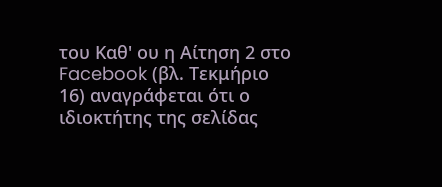του Καθ' ου η Αίτηση 2 στο Facebook (βλ. Τεκμήριο 16) αναγράφεται ότι ο ιδιοκτήτης της σελίδας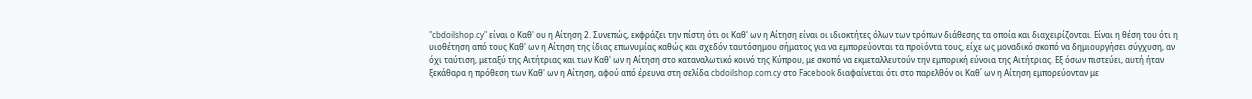"cbdoilshop.cy" είναι ο Καθ' ου η Αίτηση 2. Συνεπώς, εκφράζει την πίστη ότι οι Καθ' ων η Αίτηση είναι οι ιδιοκτήτες όλων των τρόπων διάθεσης τα οποία και διαχειρίζονται. Είναι η θέση του ότι η υιοθέτηση από τους Καθ' ων η Αίτηση της ίδιας επωνυμίας καθώς και σχεδόν ταυτόσημου σήματος για να εμπορεύονται τα προϊόντα τους, είχε ως μοναδικό σκοπό να δημιουργήσει σύγχυση, αν όχι ταύτιση, μεταξύ της Αιτήτριας και των Καθ' ων η Αίτηση στο καταναλωτικό κοινό της Κύπρου, με σκοπό να εκμεταλλευτούν την εμπορική εύνοια της Αιτήτριας. Εξ όσων πιστεύει, αυτή ήταν ξεκάθαρα η πρόθεση των Καθ' ων η Αίτηση, αφού από έρευνα στη σελίδα cbdoilshop.com.cy στο Facebook διαφαίνεται ότι στο παρελθόν οι Καθ΄ ων η Αίτηση εμπορεύονταν με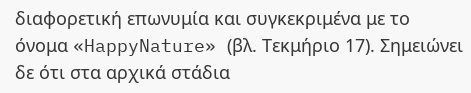διαφορετική επωνυμία και συγκεκριμένα με το όνομα «HappyNature» (βλ. Τεκμήριο 17). Σημειώνει δε ότι στα αρχικά στάδια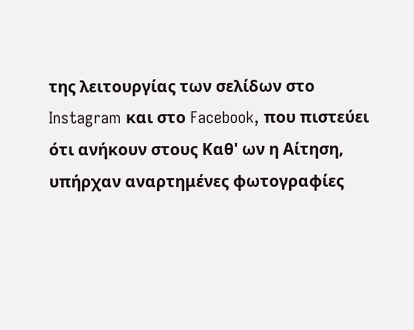της λειτουργίας των σελίδων στο Instagram και στο Facebook, που πιστεύει ότι ανήκουν στους Καθ' ων η Αίτηση, υπήρχαν αναρτημένες φωτογραφίες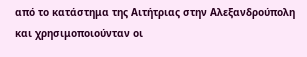από το κατάστημα της Αιτήτριας στην Αλεξανδρούπολη και χρησιμοποιούνταν οι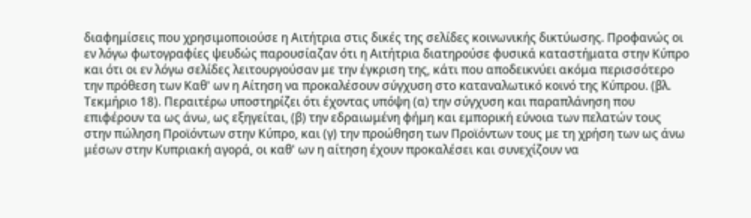διαφημίσεις που χρησιμοποιούσε η Αιτήτρια στις δικές της σελίδες κοινωνικής δικτύωσης. Προφανώς οι εν λόγω φωτογραφίες ψευδώς παρουσίαζαν ότι η Αιτήτρια διατηρούσε φυσικά καταστήματα στην Κύπρο και ότι οι εν λόγω σελίδες λειτουργούσαν με την έγκριση της, κάτι που αποδεικνύει ακόμα περισσότερο την πρόθεση των Καθ' ων η Αίτηση να προκαλέσουν σύγχυση στο καταναλωτικό κοινό της Κύπρου. (βλ. Τεκμήριο 18). Περαιτέρω υποστηρίζει ότι έχοντας υπόψη (α) την σύγχυση και παραπλάνηση που επιφέρουν τα ως άνω, ως εξηγείται, (β) την εδραιωμένη φήμη και εμπορική εύνοια των πελατών τους στην πώληση Προϊόντων στην Κύπρο, και (γ) την προώθηση των Προϊόντων τους με τη χρήση των ως άνω μέσων στην Κυπριακή αγορά, οι καθ' ων η αίτηση έχουν προκαλέσει και συνεχίζουν να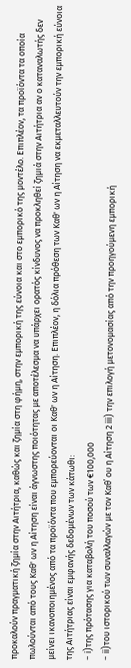προκαλούν πραγματική ζημία στην Αιτήτρια, καθώς και ζημία στη φήμη, στην εμπορική της εύνοια και στο εμπορικό της μοντέλο. Επιπλέον, τα προϊόντα τα οποία πωλούνται από τους Καθ' ων η Αίτηση είναι άγνωστης ποιότητας με αποτέλεσμα να υπάρχει ορατός κίνδυνος να προκληθεί ζημιά στην Αιτήτρια αν ο καταναλωτής δεν μείνει ικανοποιημένος από τα προϊόντα που εμπορεύονται οι Καθ' ων η Αίτηση. Επιπλέον, η δόλια πρόθεση των Καθ' ων η Αίτηση να εκμεταλλευτούν την εμπορική εύνοια της Αιτήτριας είναι εμφανής δεδομένων των κάτωθι:
- i)της πρότασης για καταβολή του ποσού των €100,000
- ii)του ιστορικού των συναλλαγών με τον Καθ΄ ου η Αίτηση 2 iii) την επιλογή μετονομασίας από την προηγούμενη εμπορική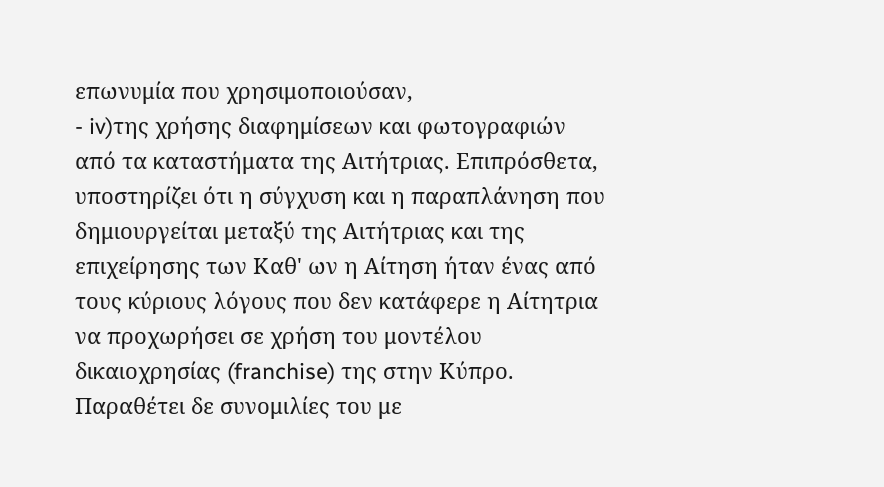επωνυμία που χρησιμοποιούσαν,
- iv)της χρήσης διαφημίσεων και φωτογραφιών από τα καταστήματα της Αιτήτριας. Επιπρόσθετα, υποστηρίζει ότι η σύγχυση και η παραπλάνηση που δημιουργείται μεταξύ της Αιτήτριας και της επιχείρησης των Καθ' ων η Αίτηση ήταν ένας από τους κύριους λόγους που δεν κατάφερε η Αίτητρια να προχωρήσει σε χρήση του μοντέλου δικαιοχρησίας (franchise) της στην Κύπρο. Παραθέτει δε συνομιλίες του με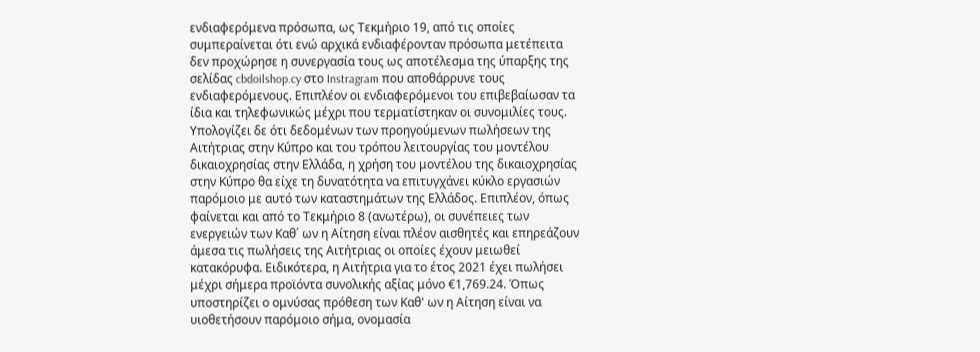ενδιαφερόμενα πρόσωπα, ως Τεκμήριο 19, από τις οποίες συμπεραίνεται ότι ενώ αρχικά ενδιαφέρονταν πρόσωπα μετέπειτα δεν προχώρησε η συνεργασία τους ως αποτέλεσμα της ύπαρξης της σελίδας cbdoilshop.cy στο Instragram που αποθάρρυνε τους ενδιαφερόμενους. Επιπλέον οι ενδιαφερόμενοι του επιβεβαίωσαν τα ίδια και τηλεφωνικώς μέχρι που τερματίστηκαν οι συνομιλίες τους. Υπολογίζει δε ότι δεδομένων των προηγούμενων πωλήσεων της Αιτήτριας στην Κύπρο και του τρόπου λειτουργίας του μοντέλου δικαιοχρησίας στην Ελλάδα, η χρήση του μοντέλου της δικαιοχρησίας στην Κύπρο θα είχε τη δυνατότητα να επιτυγχάνει κύκλο εργασιών παρόμοιο με αυτό των καταστημάτων της Ελλάδος. Επιπλέον, όπως φαίνεται και από το Τεκμήριο 8 (ανωτέρω), οι συνέπειες των ενεργειών των Καθ΄ ων η Αίτηση είναι πλέον αισθητές και επηρεάζουν άμεσα τις πωλήσεις της Αιτήτριας οι οποίες έχουν μειωθεί κατακόρυφα. Ειδικότερα, η Αιτήτρια για το έτος 2021 έχει πωλήσει μέχρι σήμερα προϊόντα συνολικής αξίας μόνο €1,769.24. Όπως υποστηρίζει ο ομνύσας πρόθεση των Καθ' ων η Αίτηση είναι να υιοθετήσουν παρόμοιο σήμα, ονομασία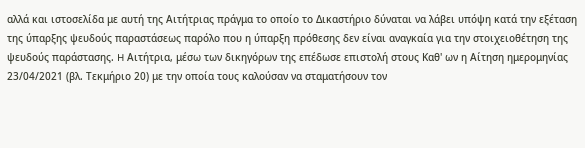αλλά και ιστοσελίδα με αυτή της Αιτήτριας πράγμα το οποίο το Δικαστήριο δύναται να λάβει υπόψη κατά την εξέταση της ύπαρξης ψευδούς παραστάσεως παρόλο που η ύπαρξη πρόθεσης δεν είναι αναγκαία για την στοιχειοθέτηση της ψευδούς παράστασης. H Αιτήτρια, μέσω των δικηγόρων της επέδωσε επιστολή στους Καθ' ων η Αίτηση ημερομηνίας 23/04/2021 (βλ. Τεκμήριο 20) με την οποία τους καλούσαν να σταματήσουν τον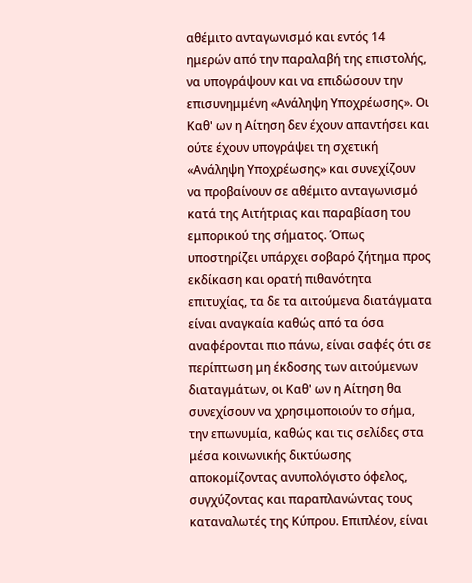αθέμιτο ανταγωνισμό και εντός 14 ημερών από την παραλαβή της επιστολής, να υπογράψουν και να επιδώσουν την επισυνημμένη «Ανάληψη Υποχρέωσης». Οι Καθ' ων η Αίτηση δεν έχουν απαντήσει και ούτε έχουν υπογράψει τη σχετική «Ανάληψη Υποχρέωσης» και συνεχίζουν να προβαίνουν σε αθέμιτο ανταγωνισμό κατά της Αιτήτριας και παραβίαση του εμπορικού της σήματος. Όπως υποστηρίζει υπάρχει σοβαρό ζήτημα προς εκδίκαση και ορατή πιθανότητα επιτυχίας, τα δε τα αιτούμενα διατάγματα είναι αναγκαία καθώς από τα όσα αναφέρονται πιο πάνω, είναι σαφές ότι σε περίπτωση μη έκδοσης των αιτούμενων διαταγμάτων, οι Καθ' ων η Αίτηση θα συνεχίσουν να χρησιμοποιούν το σήμα, την επωνυμία, καθώς και τις σελίδες στα μέσα κοινωνικής δικτύωσης αποκομίζοντας ανυπολόγιστο όφελος, συγχύζοντας και παραπλανώντας τους καταναλωτές της Κύπρου. Επιπλέον, είναι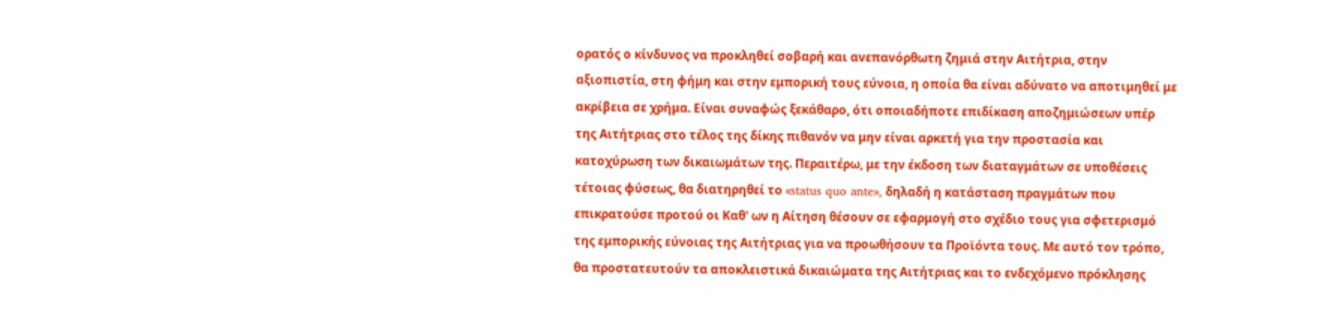ορατός ο κίνδυνος να προκληθεί σοβαρή και ανεπανόρθωτη ζημιά στην Αιτήτρια, στην αξιοπιστία, στη φήμη και στην εμπορική τους εύνοια, η οποία θα είναι αδύνατο να αποτιμηθεί με ακρίβεια σε χρήμα. Είναι συναφώς ξεκάθαρο, ότι οποιαδήποτε επιδίκαση αποζημιώσεων υπέρ της Αιτήτριας στο τέλος της δίκης πιθανόν να μην είναι αρκετή για την προστασία και κατοχύρωση των δικαιωμάτων της. Περαιτέρω, με την έκδοση των διαταγμάτων σε υποθέσεις τέτοιας φύσεως, θα διατηρηθεί το «status quo ante», δηλαδή η κατάσταση πραγμάτων που επικρατούσε προτού οι Καθ' ων η Αίτηση θέσουν σε εφαρμογή στο σχέδιο τους για σφετερισμό της εμπορικής εύνοιας της Αιτήτριας για να προωθήσουν τα Προϊόντα τους. Με αυτό τον τρόπο, θα προστατευτούν τα αποκλειστικά δικαιώματα της Αιτήτριας και το ενδεχόμενο πρόκλησης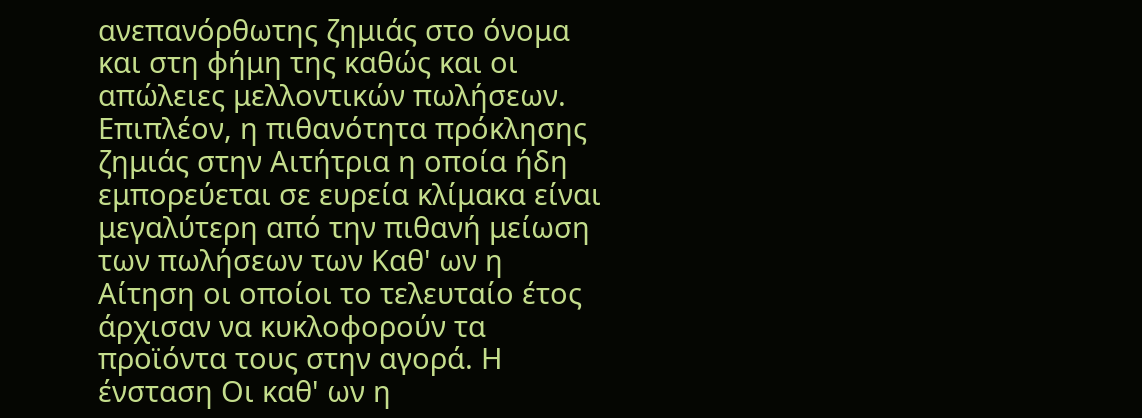ανεπανόρθωτης ζημιάς στο όνομα και στη φήμη της καθώς και οι απώλειες μελλοντικών πωλήσεων. Επιπλέον, η πιθανότητα πρόκλησης ζημιάς στην Αιτήτρια η οποία ήδη εμπορεύεται σε ευρεία κλίμακα είναι μεγαλύτερη από την πιθανή μείωση των πωλήσεων των Καθ' ων η Αίτηση οι οποίοι το τελευταίο έτος άρχισαν να κυκλοφορούν τα προϊόντα τους στην αγορά. Η ένσταση Οι καθ' ων η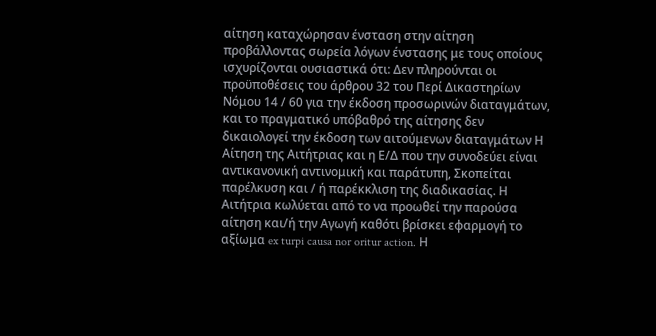αίτηση καταχώρησαν ένσταση στην αίτηση προβάλλοντας σωρεία λόγων ένστασης με τους οποίους ισχυρίζονται ουσιαστικά ότι: Δεν πληρούνται οι προϋποθέσεις του άρθρου 32 του Περί Δικαστηρίων Νόμου 14 / 60 για την έκδοση προσωρινών διαταγμάτων, και το πραγματικό υπόβαθρό της αίτησης δεν δικαιολογεί την έκδοση των αιτούμενων διαταγμάτων Η Αίτηση της Αιτήτριας και η Ε/Δ που την συνοδεύει είναι αντικανονική αντινομική και παράτυπη, Σκοπείται παρέλκυση και / ή παρέκκλιση της διαδικασίας. Η Αιτήτρια κωλύεται από το να προωθεί την παρούσα αίτηση και/ή την Αγωγή καθότι βρίσκει εφαρμογή το αξίωμα ex turpi causa nor oritur action. Η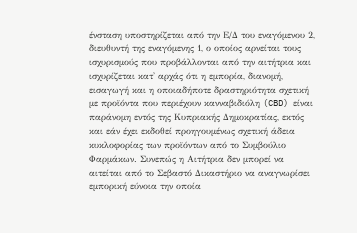ένσταση υποστηρίζεται από την Ε/Δ του εναγόμενου 2, διευθυντή της εναγόμενης 1, ο οποίος αρνείται τους ισχυρισμούς που προβάλλονται από την αιτήτρια και ισχυρίζεται κατ' αρχάς ότι η εμπορία, διανομή, εισαγωγή και η οποιαδήποτε δραστηριότητα σχετική με προϊόντα που περιέχουν κανναβιδιόλη (CBD) είναι παράνομη εντός της Κυπριακής Δημοκρατίας, εκτός και εάν έχει εκδοθεί προηγουμένως σχετική άδεια κυκλοφορίας των προϊόντων από το Συμβούλιο Φαρμάκων. Συνεπώς η Αιτήτρια δεν μπορεί να αιτείται από το Σεβαστό Δικαστήριο να αναγνωρίσει εμπορική εύνοια την οποία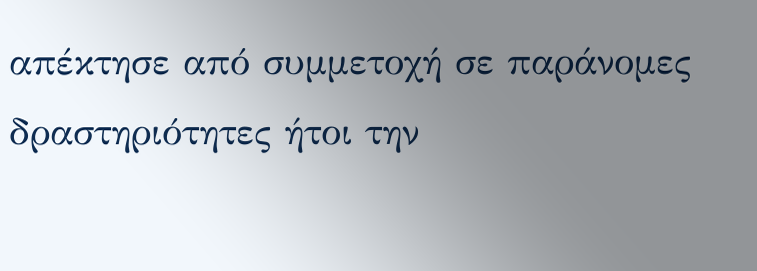απέκτησε από συμμετοχή σε παράνομες δραστηριότητες ήτοι την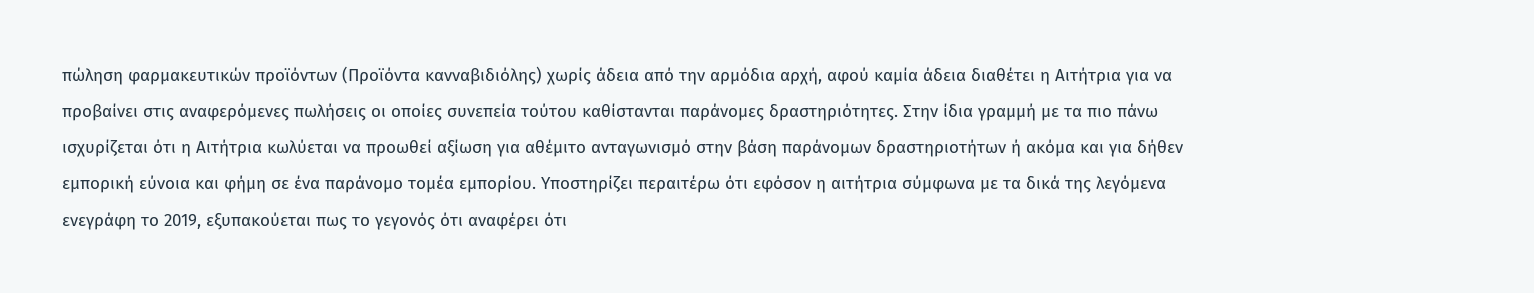πώληση φαρμακευτικών προϊόντων (Προϊόντα κανναβιδιόλης) χωρίς άδεια από την αρμόδια αρχή, αφού καμία άδεια διαθέτει η Αιτήτρια για να προβαίνει στις αναφερόμενες πωλήσεις οι οποίες συνεπεία τούτου καθίστανται παράνομες δραστηριότητες. Στην ίδια γραμμή με τα πιο πάνω ισχυρίζεται ότι η Αιτήτρια κωλύεται να προωθεί αξίωση για αθέμιτο ανταγωνισμό στην βάση παράνομων δραστηριοτήτων ή ακόμα και για δήθεν εμπορική εύνοια και φήμη σε ένα παράνομο τομέα εμπορίου. Υποστηρίζει περαιτέρω ότι εφόσον η αιτήτρια σύμφωνα με τα δικά της λεγόμενα ενεγράφη το 2019, εξυπακούεται πως το γεγονός ότι αναφέρει ότι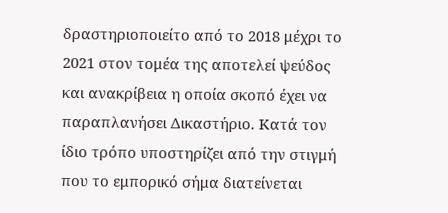δραστηριοποιείτο από το 2018 μέχρι το 2021 στον τομέα της αποτελεί ψεύδος και ανακρίβεια η οποία σκοπό έχει να παραπλανήσει Δικαστήριο. Κατά τον ίδιο τρόπο υποστηρίζει από την στιγμή που το εμπορικό σήμα διατείνεται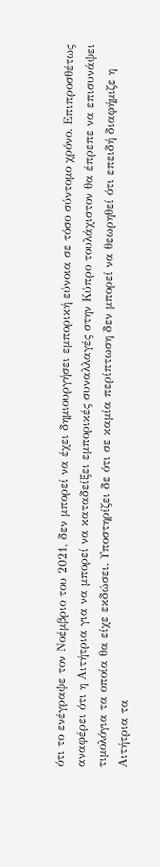ότι το ενέγραψε τον Νοέμβριο του 2021, δεν μπορεί να έχει δημιουργήσει εμπορική εύνοια σε τόσο σύντομο χρόνο. Επιπροσθέτως αναφέρει ότι η Αιτήτρια για να μπορεί να καταδείξει εμπορικές συναλλαγές στην Κύπρο τουλάχιστον θα έπρεπε να επισυνάψει τιμολόγια τα οποία θα είχε εκδώσει. Υποστηρίζει δε ότι σε καμία περίπτωση δεν μπορεί να θεωρηθεί ότι επειδή διαφήμιζε η Αιτήτρια τα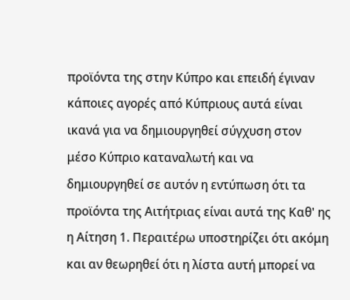προϊόντα της στην Κύπρο και επειδή έγιναν κάποιες αγορές από Κύπριους αυτά είναι ικανά για να δημιουργηθεί σύγχυση στον μέσο Κύπριο καταναλωτή και να δημιουργηθεί σε αυτόν η εντύπωση ότι τα προϊόντα της Αιτήτριας είναι αυτά της Καθ' ης η Αίτηση 1. Περαιτέρω υποστηρίζει ότι ακόμη και αν θεωρηθεί ότι η λίστα αυτή μπορεί να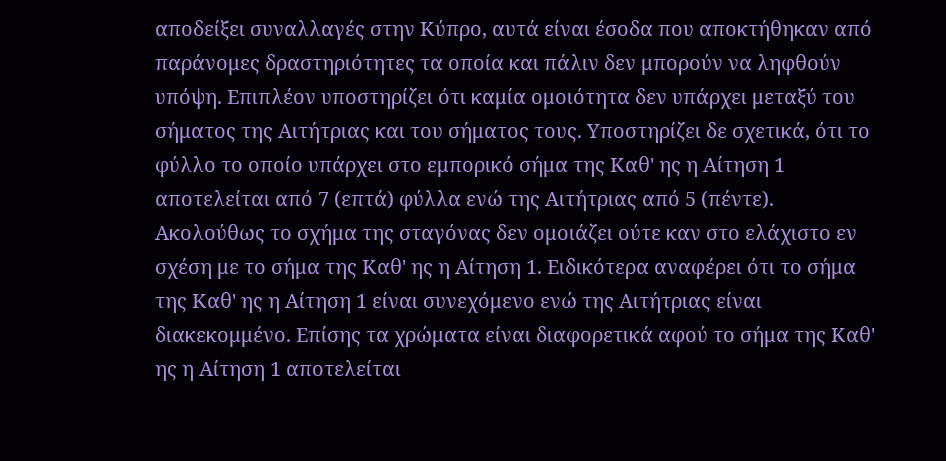αποδείξει συναλλαγές στην Κύπρο, αυτά είναι έσοδα που αποκτήθηκαν από παράνομες δραστηριότητες τα οποία και πάλιν δεν μπορούν να ληφθούν υπόψη. Επιπλέον υποστηρίζει ότι καμία ομοιότητα δεν υπάρχει μεταξύ του σήματος της Αιτήτριας και του σήματος τους. Υποστηρίζει δε σχετικά, ότι το φύλλο το οποίο υπάρχει στο εμπορικό σήμα της Καθ' ης η Αίτηση 1 αποτελείται από 7 (επτά) φύλλα ενώ της Αιτήτριας από 5 (πέντε). Ακολούθως το σχήμα της σταγόνας δεν ομοιάζει ούτε καν στο ελάχιστο εν σχέση με το σήμα της Καθ' ης η Αίτηση 1. Ειδικότερα αναφέρει ότι το σήμα της Καθ' ης η Αίτηση 1 είναι συνεχόμενο ενώ της Αιτήτριας είναι διακεκομμένο. Επίσης τα χρώματα είναι διαφορετικά αφού το σήμα της Καθ' ης η Αίτηση 1 αποτελείται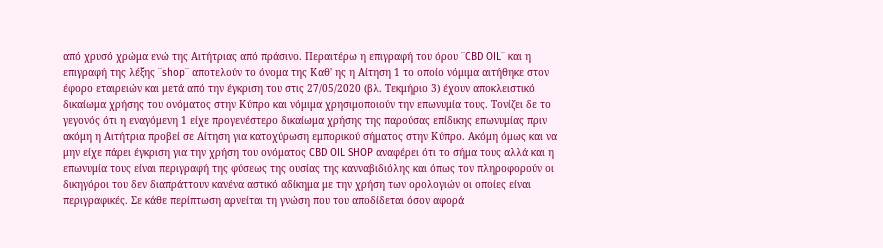από χρυσό χρώμα ενώ της Αιτήτριας από πράσινο. Περαιτέρω η επιγραφή του όρου ¨CBD OIL¨ και η επιγραφή της λέξης ¨shop¨ αποτελούν το όνομα της Καθ' ης η Αίτηση 1 το οποίο νόμιμα αιτήθηκε στον έφορο εταιρειών και μετά από την έγκριση του στις 27/05/2020 (βλ. Τεκμήριο 3) έχουν αποκλειστικό δικαίωμα χρήσης του ονόματος στην Κύπρο και νόμιμα χρησιμοποιούν την επωνυμία τους. Τονίζει δε το γεγονός ότι η εναγόμενη 1 είχε προγενέστερο δικαίωμα χρήσης της παρούσας επίδικης επωνυμίας πριν ακόμη η Αιτήτρια προβεί σε Αίτηση για κατοχύρωση εμπορικού σήματος στην Κύπρο. Ακόμη όμως και να μην είχε πάρει έγκριση για την χρήση του ονόματος CBD OIL SHOP αναφέρει ότι το σήμα τους αλλά και η επωνυμία τους είναι περιγραφή της φύσεως της ουσίας της κανναβιδιόλης και όπως τον πληροφορούν οι δικηγόροι του δεν διαπράττουν κανένα αστικό αδίκημα με την χρήση των ορολογιών οι οποίες είναι περιγραφικές. Σε κάθε περίπτωση αρνείται τη γνώση που του αποδίδεται όσον αφορά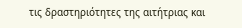τις δραστηριότητες της αιτήτριας και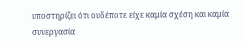υποστηρίζει ότι ουδέποτε είχε καμία σχέση και καμία συνεργασία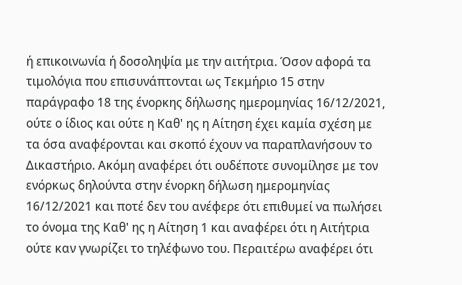ή επικοινωνία ή δοσοληψία με την αιτήτρια. Όσον αφορά τα τιμολόγια που επισυνάπτονται ως Τεκμήριο 15 στην παράγραφο 18 της ένορκης δήλωσης ημερομηνίας 16/12/2021, ούτε ο ίδιος και ούτε η Καθ' ης η Αίτηση έχει καμία σχέση με τα όσα αναφέρονται και σκοπό έχουν να παραπλανήσουν το Δικαστήριο. Ακόμη αναφέρει ότι ουδέποτε συνομίλησε με τον ενόρκως δηλούντα στην ένορκη δήλωση ημερομηνίας 16/12/2021 και ποτέ δεν του ανέφερε ότι επιθυμεί να πωλήσει το όνομα της Καθ' ης η Αίτηση 1 και αναφέρει ότι η Αιτήτρια ούτε καν γνωρίζει το τηλέφωνο του. Περαιτέρω αναφέρει ότι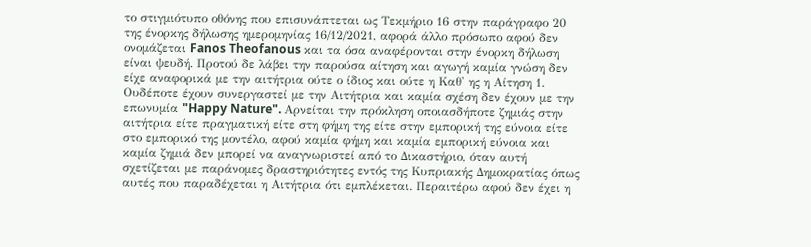το στιγμιότυπο οθόνης που επισυνάπτεται ως Τεκμήριο 16 στην παράγραφο 20 της ένορκης δήλωσης ημερομηνίας 16/12/2021, αφορά άλλο πρόσωπο αφού δεν ονομάζεται Fanos Theofanous και τα όσα αναφέρονται στην ένορκη δήλωση είναι ψευδή. Προτού δε λάβει την παρούσα αίτηση και αγωγή καμία γνώση δεν είχε αναφορικά με την αιτήτρια ούτε ο ίδιος και ούτε η Καθ' ης η Αίτηση 1. Ουδέποτε έχουν συνεργαστεί με την Αιτήτρια και καμία σχέση δεν έχουν με την επωνυμία "Happy Nature". Αρνείται την πρόκληση οποιασδήποτε ζημιάς στην αιτήτρια είτε πραγματική είτε στη φήμη της είτε στην εμπορική της εύνοια είτε στο εμπορικό της μοντέλο, αφού καμία φήμη και καμία εμπορική εύνοια και καμία ζημιά δεν μπορεί να αναγνωριστεί από το Δικαστήριο, όταν αυτή σχετίζεται με παράνομες δραστηριότητες εντός της Κυπριακής Δημοκρατίας όπως αυτές που παραδέχεται η Αιτήτρια ότι εμπλέκεται. Περαιτέρω αφού δεν έχει η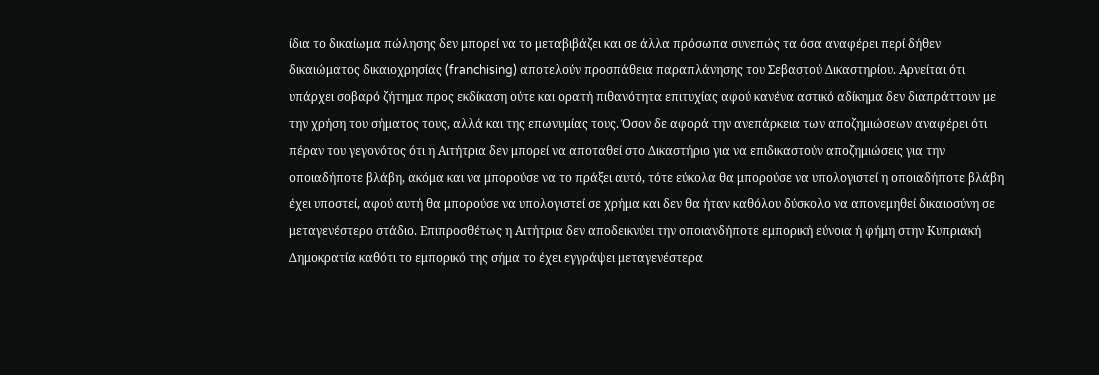ίδια το δικαίωμα πώλησης δεν μπορεί να το μεταβιβάζει και σε άλλα πρόσωπα συνεπώς τα όσα αναφέρει περί δήθεν δικαιώματος δικαιοχρησίας (franchising) αποτελούν προσπάθεια παραπλάνησης του Σεβαστού Δικαστηρίου. Αρνείται ότι υπάρχει σοβαρό ζήτημα προς εκδίκαση ούτε και ορατή πιθανότητα επιτυχίας αφού κανένα αστικό αδίκημα δεν διαπράττουν με την χρήση του σήματος τους, αλλά και της επωνυμίας τους. Όσον δε αφορά την ανεπάρκεια των αποζημιώσεων αναφέρει ότι πέραν του γεγονότος ότι η Αιτήτρια δεν μπορεί να αποταθεί στο Δικαστήριο για να επιδικαστούν αποζημιώσεις για την οποιαδήποτε βλάβη, ακόμα και να μπορούσε να το πράξει αυτό, τότε εύκολα θα μπορούσε να υπολογιστεί η οποιαδήποτε βλάβη έχει υποστεί, αφού αυτή θα μπορούσε να υπολογιστεί σε χρήμα και δεν θα ήταν καθόλου δύσκολο να απονεμηθεί δικαιοσύνη σε μεταγενέστερο στάδιο. Επιπροσθέτως η Αιτήτρια δεν αποδεικνύει την οποιανδήποτε εμπορική εύνοια ή φήμη στην Κυπριακή Δημοκρατία καθότι το εμπορικό της σήμα το έχει εγγράψει μεταγενέστερα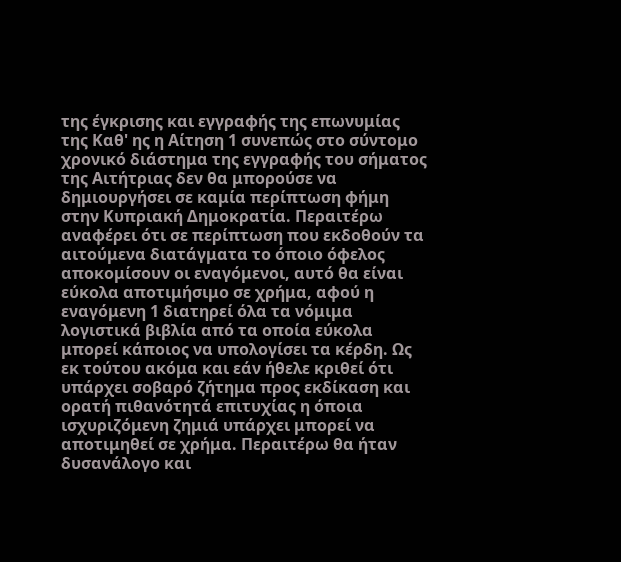της έγκρισης και εγγραφής της επωνυμίας της Καθ' ης η Αίτηση 1 συνεπώς στο σύντομο χρονικό διάστημα της εγγραφής του σήματος της Αιτήτριας δεν θα μπορούσε να δημιουργήσει σε καμία περίπτωση φήμη στην Κυπριακή Δημοκρατία. Περαιτέρω αναφέρει ότι σε περίπτωση που εκδοθούν τα αιτούμενα διατάγματα το όποιο όφελος αποκομίσουν οι εναγόμενοι, αυτό θα είναι εύκολα αποτιμήσιμο σε χρήμα, αφού η εναγόμενη 1 διατηρεί όλα τα νόμιμα λογιστικά βιβλία από τα οποία εύκολα μπορεί κάποιος να υπολογίσει τα κέρδη. Ως εκ τούτου ακόμα και εάν ήθελε κριθεί ότι υπάρχει σοβαρό ζήτημα προς εκδίκαση και ορατή πιθανότητά επιτυχίας η όποια ισχυριζόμενη ζημιά υπάρχει μπορεί να αποτιμηθεί σε χρήμα. Περαιτέρω θα ήταν δυσανάλογο και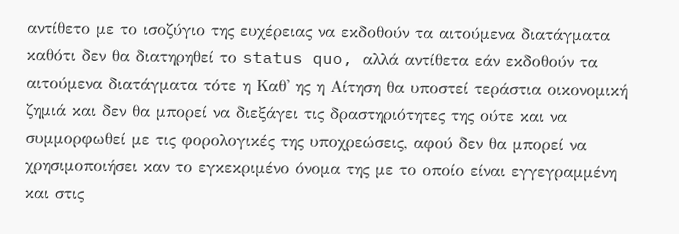αντίθετο με το ισοζύγιο της ευχέρειας να εκδοθούν τα αιτούμενα διατάγματα καθότι δεν θα διατηρηθεί το status quo, αλλά αντίθετα εάν εκδοθούν τα αιτούμενα διατάγματα τότε η Καθ' ης η Αίτηση θα υποστεί τεράστια οικονομική ζημιά και δεν θα μπορεί να διεξάγει τις δραστηριότητες της ούτε και να συμμορφωθεί με τις φορολογικές της υποχρεώσεις, αφού δεν θα μπορεί να χρησιμοποιήσει καν το εγκεκριμένο όνομα της με το οποίο είναι εγγεγραμμένη και στις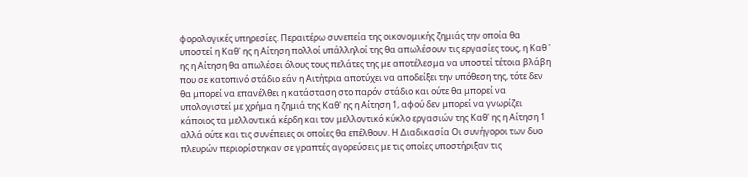φορολογικές υπηρεσίες. Περαιτέρω συνεπεία της οικονομικής ζημιάς την οποία θα υποστεί η Καθ' ης η Αίτηση πολλοί υπάλληλοί της θα απωλέσουν τις εργασίες τους, η Καθ ' ης η Αίτηση θα απωλέσει όλους τους πελάτες της με αποτέλεσμα να υποστεί τέτοια βλάβη που σε κατοπινό στάδιο εάν η Αιτήτρια αποτύχει να αποδείξει την υπόθεση της, τότε δεν θα μπορεί να επανέλθει η κατάσταση στο παρόν στάδιο και ούτε θα μπορεί να υπολογιστεί με χρήμα η ζημιά της Καθ' ης η Αίτηση 1, αφού δεν μπορεί να γνωρίζει κάποιος τα μελλοντικά κέρδη και τον μελλοντικό κύκλο εργασιών της Καθ' ης η Αίτηση 1 αλλά ούτε και τις συνέπειες οι οποίες θα επέλθουν. Η Διαδικασία Οι συνήγοροι των δυο πλευρών περιορίστηκαν σε γραπτές αγορεύσεις με τις οποίες υποστήριξαν τις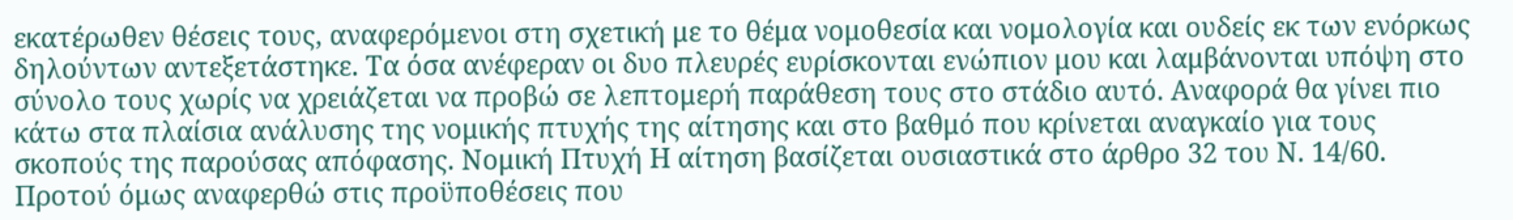εκατέρωθεν θέσεις τους, αναφερόμενοι στη σχετική με το θέμα νομοθεσία και νομολογία και ουδείς εκ των ενόρκως δηλούντων αντεξετάστηκε. Τα όσα ανέφεραν οι δυο πλευρές ευρίσκονται ενώπιον μου και λαμβάνονται υπόψη στο σύνολο τους χωρίς να χρειάζεται να προβώ σε λεπτομερή παράθεση τους στο στάδιο αυτό. Αναφορά θα γίνει πιο κάτω στα πλαίσια ανάλυσης της νομικής πτυχής της αίτησης και στο βαθμό που κρίνεται αναγκαίο για τους σκοπούς της παρούσας απόφασης. Νομική Πτυχή Η αίτηση βασίζεται ουσιαστικά στο άρθρο 32 του Ν. 14/60. Προτού όμως αναφερθώ στις προϋποθέσεις που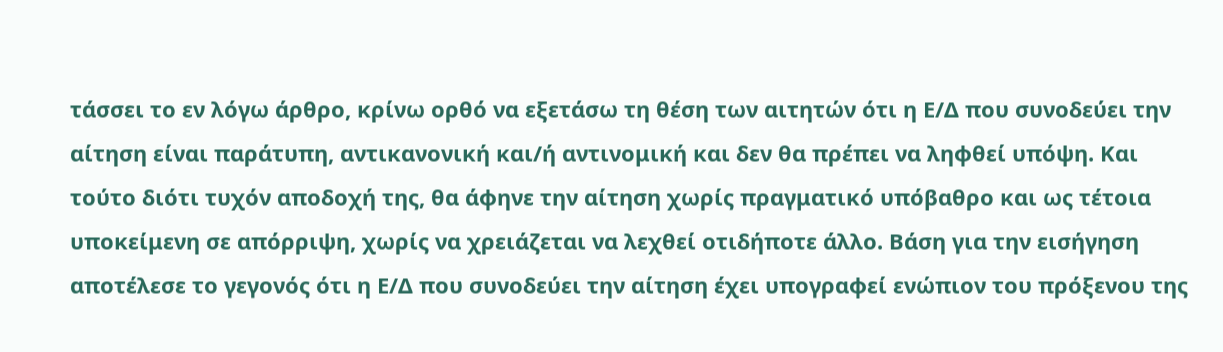τάσσει το εν λόγω άρθρο, κρίνω ορθό να εξετάσω τη θέση των αιτητών ότι η Ε/Δ που συνοδεύει την αίτηση είναι παράτυπη, αντικανονική και/ή αντινομική και δεν θα πρέπει να ληφθεί υπόψη. Και τούτο διότι τυχόν αποδοχή της, θα άφηνε την αίτηση χωρίς πραγματικό υπόβαθρο και ως τέτοια υποκείμενη σε απόρριψη, χωρίς να χρειάζεται να λεχθεί οτιδήποτε άλλο. Βάση για την εισήγηση αποτέλεσε το γεγονός ότι η Ε/Δ που συνοδεύει την αίτηση έχει υπογραφεί ενώπιον του πρόξενου της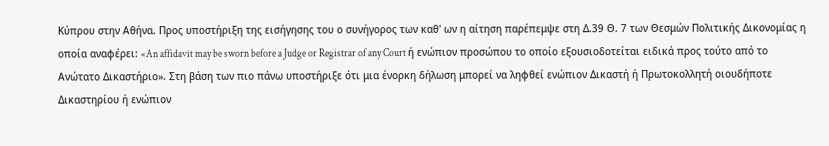Κύπρου στην Αθήνα. Προς υποστήριξη της εισήγησης του ο συνήγορος των καθ' ων η αίτηση παρέπεμψε στη Δ.39 Θ. 7 των Θεσμών Πολιτικής Δικονομίας η οποία αναφέρει: «An affidavit may be sworn before a Judge or Registrar of any Court ή ενώπιον προσώπου το οποίο εξουσιοδοτείται ειδικά προς τούτο από το Ανώτατο Δικαστήριο». Στη βάση των πιο πάνω υποστήριξε ότι μια ένορκη δήλωση μπορεί να ληφθεί ενώπιον Δικαστή ή Πρωτοκολλητή οιουδήποτε Δικαστηρίου ή ενώπιον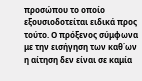προσώπου το οποίο εξουσιοδοτείται ειδικά προς τούτο. Ο πρόξενος σύμφωνα με την εισήγηση των καθ΄ων η αίτηση δεν είναι σε καμία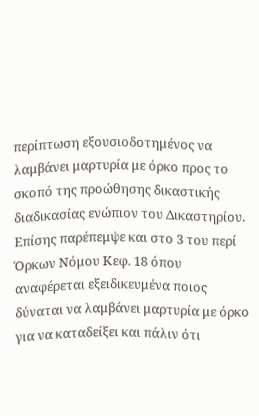περίπτωση εξουσιοδοτημένος να λαμβάνει μαρτυρία με όρκο προς το σκοπό της προώθησης δικαστικής διαδικασίας ενώπιον του Δικαστηρίου. Επίσης παρέπεμψε και στο 3 του περί Όρκων Νόμου Κεφ. 18 όπου αναφέρεται εξειδικευμένα ποιος δύναται να λαμβάνει μαρτυρία με όρκο για να καταδείξει και πάλιν ότι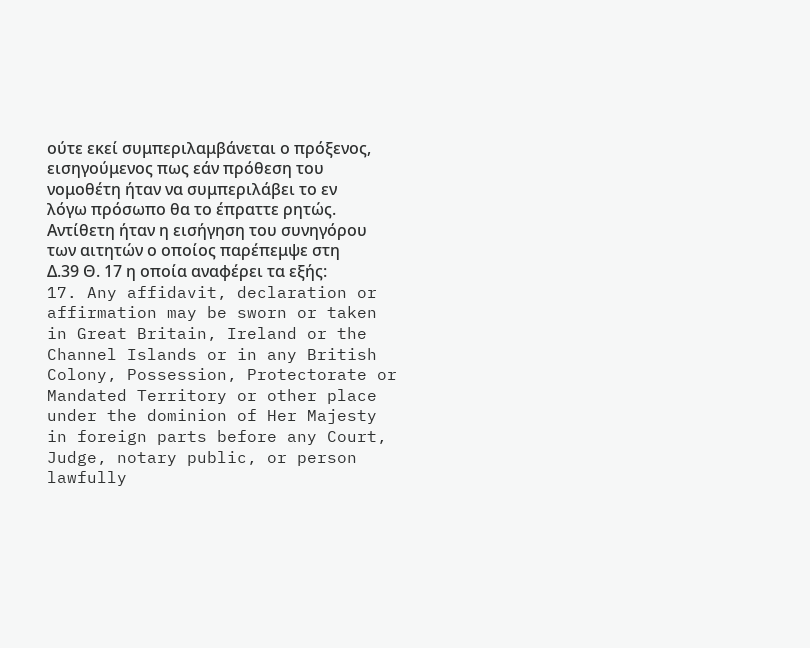ούτε εκεί συμπεριλαμβάνεται ο πρόξενος, εισηγούμενος πως εάν πρόθεση του νομοθέτη ήταν να συμπεριλάβει το εν λόγω πρόσωπο θα το έπραττε ρητώς. Αντίθετη ήταν η εισήγηση του συνηγόρου των αιτητών ο οποίος παρέπεμψε στη Δ.39 Θ. 17 η οποία αναφέρει τα εξής: 17. Any affidavit, declaration or affirmation may be sworn or taken in Great Britain, Ireland or the Channel Islands or in any British Colony, Possession, Protectorate or Mandated Territory or other place under the dominion of Her Majesty in foreign parts before any Court, Judge, notary public, or person lawfully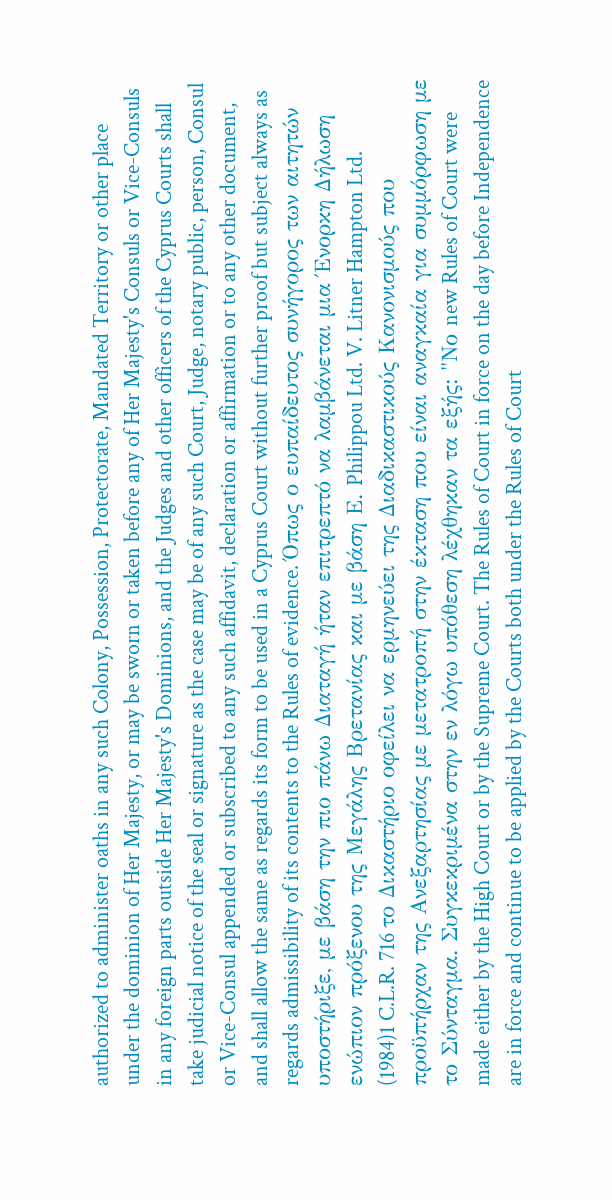authorized to administer oaths in any such Colony, Possession, Protectorate, Mandated Territory or other place under the dominion of Her Majesty, or may be sworn or taken before any of Her Majesty's Consuls or Vice-Consuls in any foreign parts outside Her Majesty's Dominions, and the Judges and other officers of the Cyprus Courts shall take judicial notice of the seal or signature as the case may be of any such Court, Judge, notary public, person, Consul or Vice-Consul appended or subscribed to any such affidavit, declaration or affirmation or to any other document, and shall allow the same as regards its form to be used in a Cyprus Court without further proof but subject always as regards admissibility of its contents to the Rules of evidence. Όπως ο ευπαίδευτος συνήγορος των αιτητών υποστήριξε, με βάση την πιο πάνω Διαταγή ήταν επιτρεπτό να λαμβάνεται μια Ένορκη Δήλωση ενώπιον πρόξενου της Μεγάλης Βρετανίας και με βάση Ε. Philippou Ltd. V. Litner Hampton Ltd.
(1984)1 C.L.R. 716 το Δικαστήριο οφείλει να ερμηνεύει της Διαδικαστικούς Κανονισμούς που προϋπήρχαν της Ανεξαρτησίας με μετατροπή στην έκταση που είναι αναγκαία για συμμόρφωση με το Σύνταγμα. Συγκεκριμένα στην εν λόγω υπόθεση λέχθηκαν τα εξής: "Νο new Rules of Court were made either by the High Court or by the Supreme Court. The Rules of Court in force on the day before Independence are in force and continue to be applied by the Courts both under the Rules of Court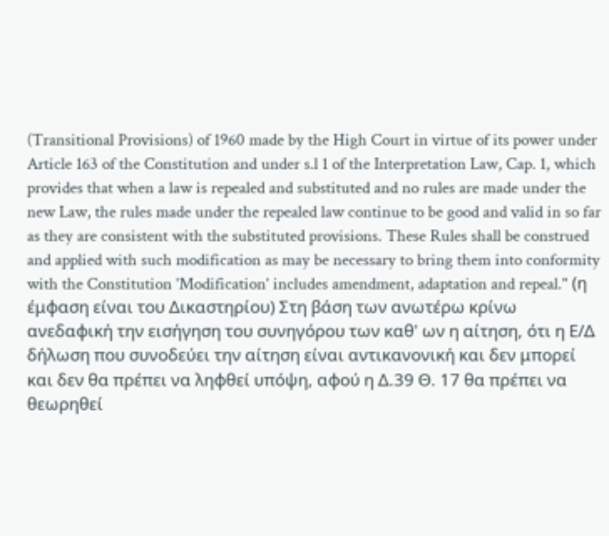(Transitional Provisions) of 1960 made by the High Court in virtue of its power under Article 163 of the Constitution and under s.l 1 of the Interpretation Law, Cap. 1, which provides that when a law is repealed and substituted and no rules are made under the new Law, the rules made under the repealed law continue to be good and valid in so far as they are consistent with the substituted provisions. These Rules shall be construed and applied with such modification as may be necessary to bring them into conformity with the Constitution 'Modification' includes amendment, adaptation and repeal." (η έμφαση είναι του Δικαστηρίου) Στη βάση των ανωτέρω κρίνω ανεδαφική την εισήγηση του συνηγόρου των καθ' ων η αίτηση, ότι η Ε/Δ δήλωση που συνοδεύει την αίτηση είναι αντικανονική και δεν μπορεί και δεν θα πρέπει να ληφθεί υπόψη, αφού η Δ.39 Θ. 17 θα πρέπει να θεωρηθεί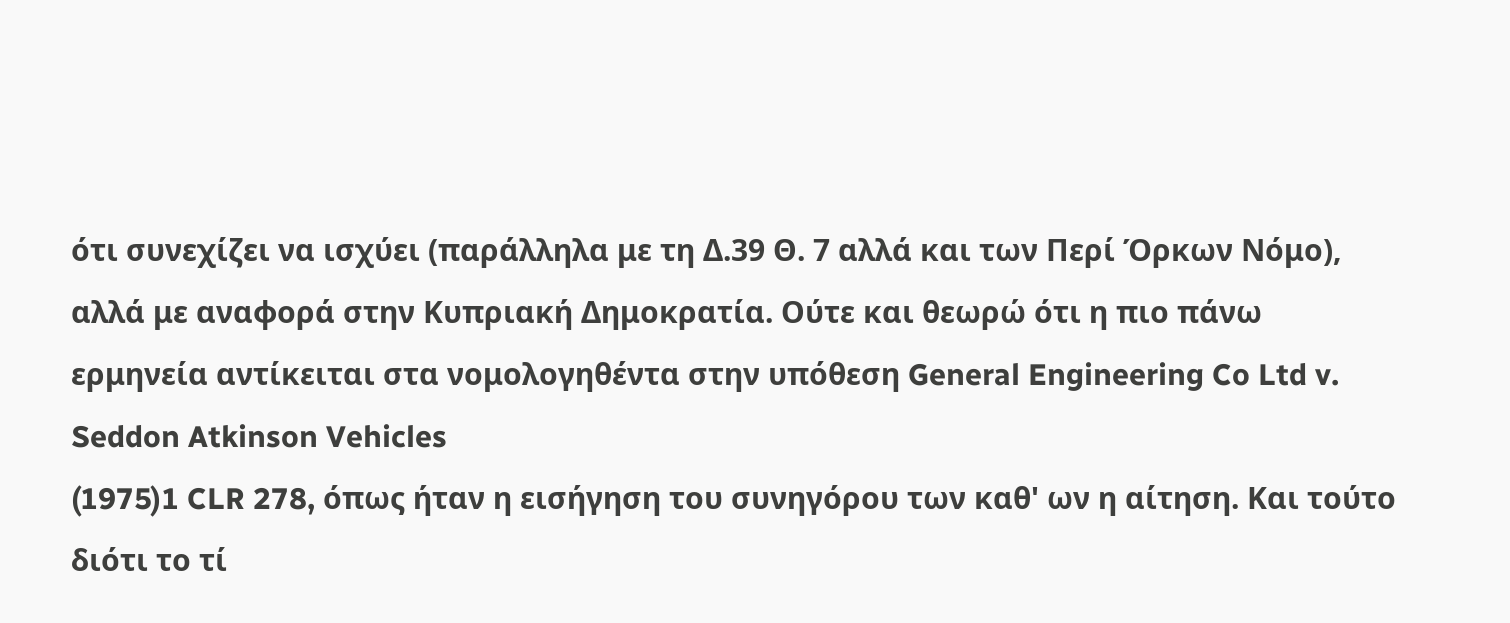ότι συνεχίζει να ισχύει (παράλληλα με τη Δ.39 Θ. 7 αλλά και των Περί Όρκων Νόμο), αλλά με αναφορά στην Κυπριακή Δημοκρατία. Ούτε και θεωρώ ότι η πιο πάνω ερμηνεία αντίκειται στα νομολογηθέντα στην υπόθεση General Engineering Co Ltd v. Seddon Atkinson Vehicles
(1975)1 CLR 278, όπως ήταν η εισήγηση του συνηγόρου των καθ' ων η αίτηση. Και τούτο διότι το τί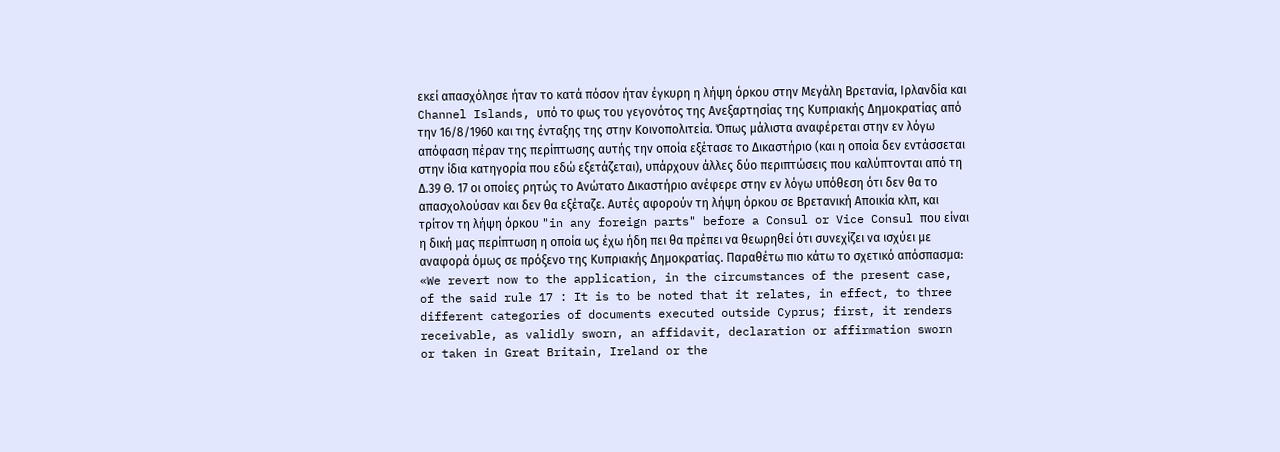εκεί απασχόλησε ήταν το κατά πόσον ήταν έγκυρη η λήψη όρκου στην Μεγάλη Βρετανία, Ιρλανδία και Channel Islands, υπό το φως του γεγονότος της Ανεξαρτησίας της Κυπριακής Δημοκρατίας από την 16/8/1960 και της ένταξης της στην Κοινοπολιτεία. Όπως μάλιστα αναφέρεται στην εν λόγω απόφαση πέραν της περίπτωσης αυτής την οποία εξέτασε το Δικαστήριο (και η οποία δεν εντάσσεται στην ίδια κατηγορία που εδώ εξετάζεται), υπάρχουν άλλες δύο περιπτώσεις που καλύπτονται από τη Δ.39 Θ. 17 οι οποίες ρητώς το Ανώτατο Δικαστήριο ανέφερε στην εν λόγω υπόθεση ότι δεν θα το απασχολούσαν και δεν θα εξέταζε. Αυτές αφορούν τη λήψη όρκου σε Βρετανική Αποικία κλπ, και τρίτον τη λήψη όρκου "in any foreign parts" before a Consul or Vice Consul που είναι η δική μας περίπτωση η οποία ως έχω ήδη πει θα πρέπει να θεωρηθεί ότι συνεχίζει να ισχύει με αναφορά όμως σε πρόξενο της Κυπριακής Δημοκρατίας. Παραθέτω πιο κάτω το σχετικό απόσπασμα: «We revert now to the application, in the circumstances of the present case, of the said rule 17 : It is to be noted that it relates, in effect, to three different categories of documents executed outside Cyprus; first, it renders receivable, as validly sworn, an affidavit, declaration or affirmation sworn or taken in Great Britain, Ireland or the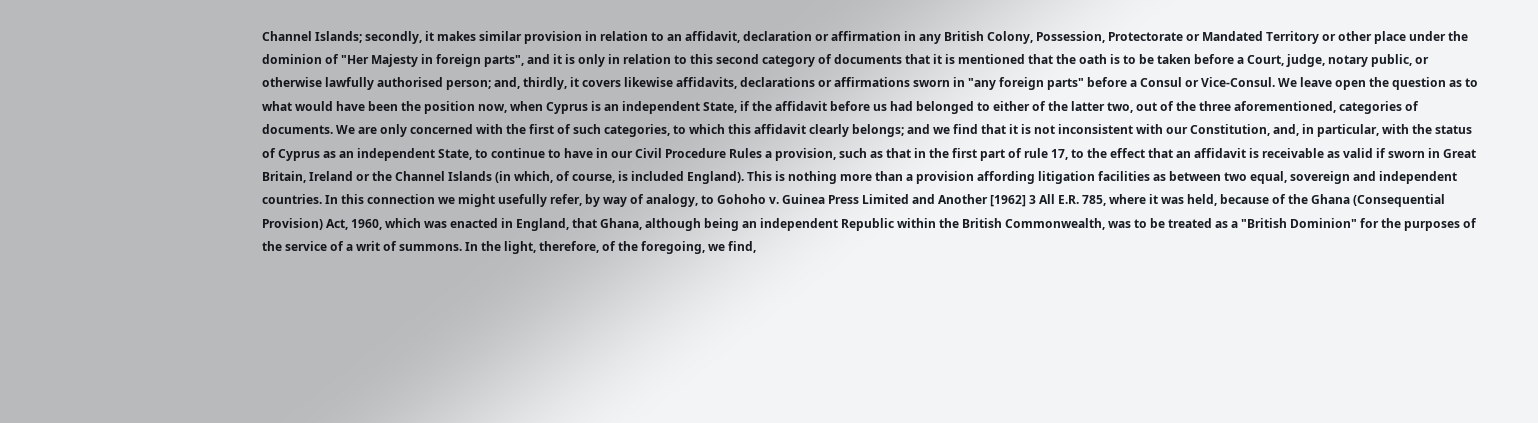Channel Islands; secondly, it makes similar provision in relation to an affidavit, declaration or affirmation in any British Colony, Possession, Protectorate or Mandated Territory or other place under the dominion of "Her Majesty in foreign parts", and it is only in relation to this second category of documents that it is mentioned that the oath is to be taken before a Court, judge, notary public, or otherwise lawfully authorised person; and, thirdly, it covers likewise affidavits, declarations or affirmations sworn in "any foreign parts" before a Consul or Vice-Consul. We leave open the question as to what would have been the position now, when Cyprus is an independent State, if the affidavit before us had belonged to either of the latter two, out of the three aforementioned, categories of documents. We are only concerned with the first of such categories, to which this affidavit clearly belongs; and we find that it is not inconsistent with our Constitution, and, in particular, with the status of Cyprus as an independent State, to continue to have in our Civil Procedure Rules a provision, such as that in the first part of rule 17, to the effect that an affidavit is receivable as valid if sworn in Great Britain, Ireland or the Channel Islands (in which, of course, is included England). This is nothing more than a provision affording litigation facilities as between two equal, sovereign and independent countries. In this connection we might usefully refer, by way of analogy, to Gohoho v. Guinea Press Limited and Another [1962] 3 All E.R. 785, where it was held, because of the Ghana (Consequential Provision) Act, 1960, which was enacted in England, that Ghana, although being an independent Republic within the British Commonwealth, was to be treated as a "British Dominion" for the purposes of the service of a writ of summons. In the light, therefore, of the foregoing, we find,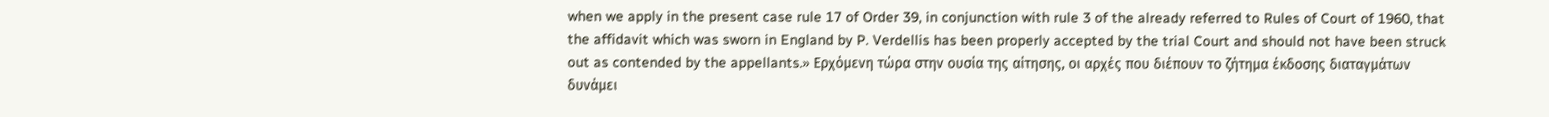when we apply in the present case rule 17 of Order 39, in conjunction with rule 3 of the already referred to Rules of Court of 1960, that the affidavit which was sworn in England by P. Verdellis has been properly accepted by the trial Court and should not have been struck out as contended by the appellants.» Ερχόμενη τώρα στην ουσία της αίτησης, οι αρχές που διέπουν το ζήτημα έκδοσης διαταγμάτων δυνάμει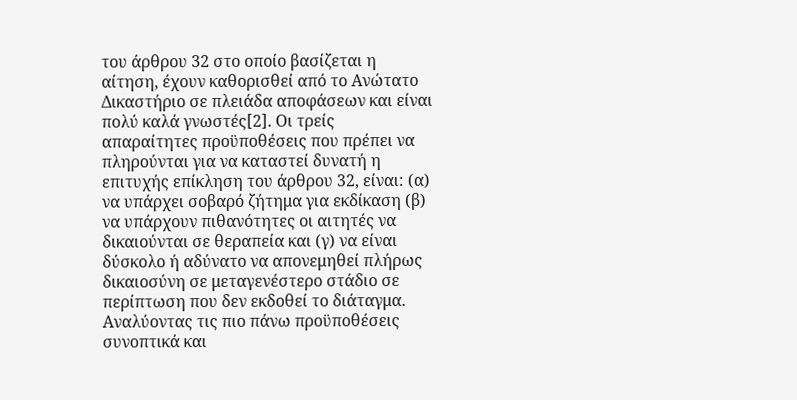του άρθρου 32 στο οποίο βασίζεται η αίτηση, έχουν καθορισθεί από το Ανώτατο Δικαστήριο σε πλειάδα αποφάσεων και είναι πολύ καλά γνωστές[2]. Οι τρείς απαραίτητες προϋποθέσεις που πρέπει να πληρούνται για να καταστεί δυνατή η επιτυχής επίκληση του άρθρου 32, είναι: (α) να υπάρχει σοβαρό ζήτημα για εκδίκαση (β) να υπάρχουν πιθανότητες οι αιτητές να δικαιούνται σε θεραπεία και (γ) να είναι δύσκολο ή αδύνατο να απονεμηθεί πλήρως δικαιοσύνη σε μεταγενέστερο στάδιο σε περίπτωση που δεν εκδοθεί το διάταγμα. Αναλύοντας τις πιο πάνω προϋποθέσεις συνοπτικά και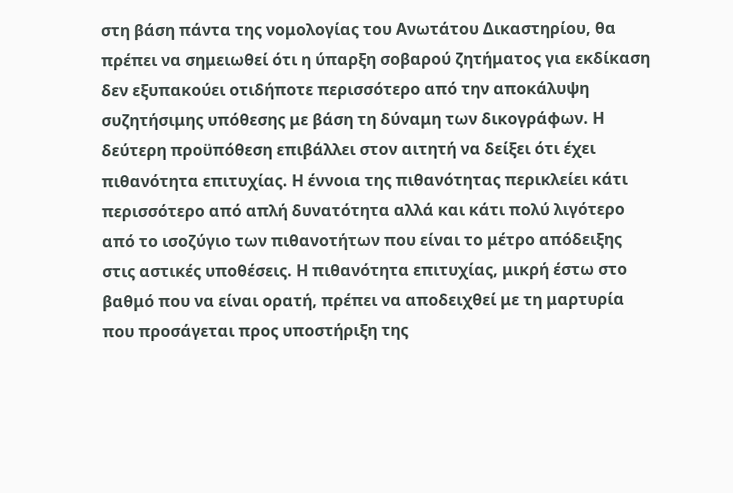στη βάση πάντα της νομολογίας του Ανωτάτου Δικαστηρίου, θα πρέπει να σημειωθεί ότι η ύπαρξη σοβαρού ζητήματος για εκδίκαση δεν εξυπακούει οτιδήποτε περισσότερο από την αποκάλυψη συζητήσιμης υπόθεσης με βάση τη δύναμη των δικογράφων. Η δεύτερη προϋπόθεση επιβάλλει στον αιτητή να δείξει ότι έχει πιθανότητα επιτυχίας. Η έννοια της πιθανότητας περικλείει κάτι περισσότερο από απλή δυνατότητα αλλά και κάτι πολύ λιγότερο από το ισοζύγιο των πιθανοτήτων που είναι το μέτρο απόδειξης στις αστικές υποθέσεις. Η πιθανότητα επιτυχίας, μικρή έστω στο βαθμό που να είναι ορατή, πρέπει να αποδειχθεί με τη μαρτυρία που προσάγεται προς υποστήριξη της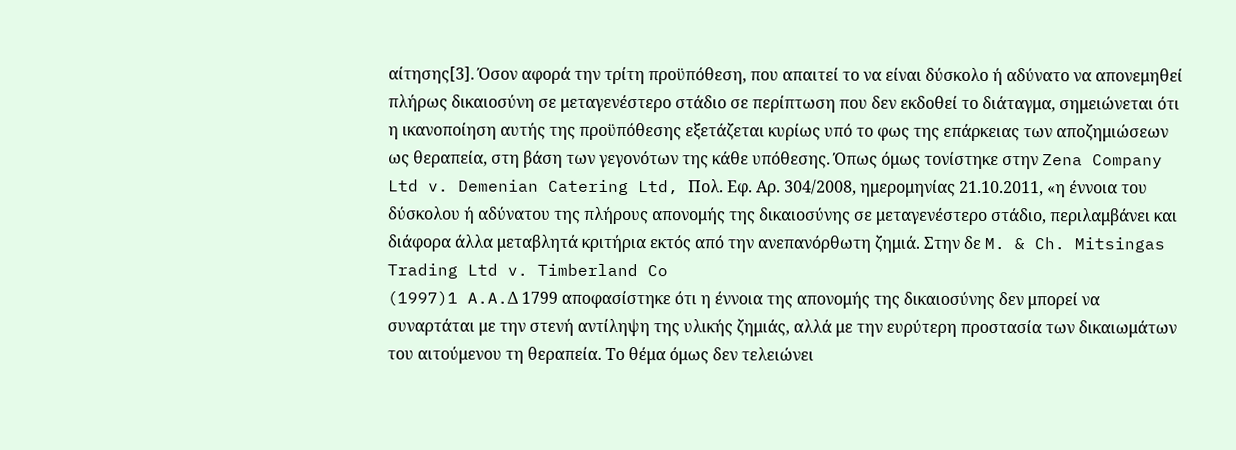αίτησης[3]. Όσον αφορά την τρίτη προϋπόθεση, που απαιτεί το να είναι δύσκολο ή αδύνατο να απονεμηθεί πλήρως δικαιοσύνη σε μεταγενέστερο στάδιο σε περίπτωση που δεν εκδοθεί το διάταγμα, σημειώνεται ότι η ικανοποίηση αυτής της προϋπόθεσης εξετάζεται κυρίως υπό το φως της επάρκειας των αποζημιώσεων ως θεραπεία, στη βάση των γεγονότων της κάθε υπόθεσης. Όπως όμως τονίστηκε στην Zena Company Ltd v. Demenian Catering Ltd, Πολ. Εφ. Αρ. 304/2008, ημερομηνίας 21.10.2011, «η έννοια του δύσκολου ή αδύνατου της πλήρους απονομής της δικαιοσύνης σε μεταγενέστερο στάδιο, περιλαμβάνει και διάφορα άλλα μεταβλητά κριτήρια εκτός από την ανεπανόρθωτη ζημιά. Στην δε M. & Ch. Mitsingas Trading Ltd v. Timberland Co
(1997)1 A.A.Δ 1799 αποφασίστηκε ότι η έννοια της απονομής της δικαιοσύνης δεν μπορεί να συναρτάται με την στενή αντίληψη της υλικής ζημιάς, αλλά με την ευρύτερη προστασία των δικαιωμάτων του αιτούμενου τη θεραπεία. Το θέμα όμως δεν τελειώνει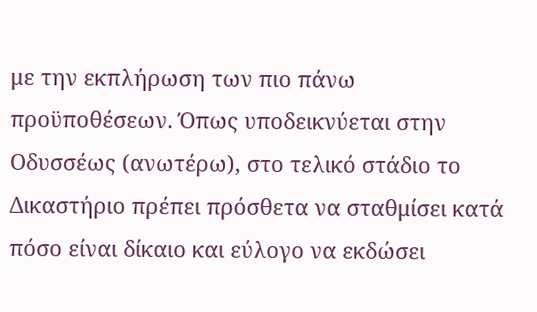με την εκπλήρωση των πιο πάνω προϋποθέσεων. Όπως υποδεικνύεται στην Οδυσσέως (ανωτέρω), στο τελικό στάδιο το Δικαστήριο πρέπει πρόσθετα να σταθμίσει κατά πόσο είναι δίκαιο και εύλογο να εκδώσει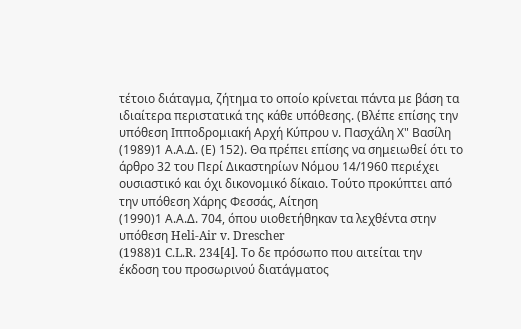τέτοιο διάταγμα, ζήτημα το οποίο κρίνεται πάντα με βάση τα ιδιαίτερα περιστατικά της κάθε υπόθεσης. (Βλέπε επίσης την υπόθεση Ιπποδρομιακή Αρχή Κύπρου ν. Πασχάλη Χ" Βασίλη
(1989)1 Α.Α.Δ. (Ε) 152). Θα πρέπει επίσης να σημειωθεί ότι το άρθρο 32 του Περί Δικαστηρίων Νόμου 14/1960 περιέχει ουσιαστικό και όχι δικονομικό δίκαιο. Τούτο προκύπτει από την υπόθεση Χάρης Φεσσάς, Αίτηση
(1990)1 Α.Α.Δ. 704, όπου υιοθετήθηκαν τα λεχθέντα στην υπόθεση Heli-Air v. Drescher
(1988)1 C.L.R. 234[4]. Το δε πρόσωπο που αιτείται την έκδοση του προσωρινού διατάγματος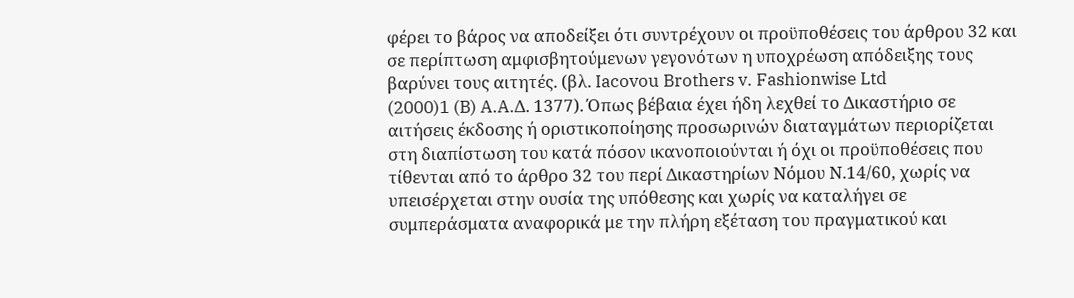φέρει το βάρος να αποδείξει ότι συντρέχουν οι προϋποθέσεις του άρθρου 32 και σε περίπτωση αμφισβητούμενων γεγονότων η υποχρέωση απόδειξης τους βαρύνει τους αιτητές. (βλ. Iacovou Brothers v. Fashionwise Ltd
(2000)1 (B) A.A.Δ. 1377). Όπως βέβαια έχει ήδη λεχθεί το Δικαστήριο σε αιτήσεις έκδοσης ή οριστικοποίησης προσωρινών διαταγμάτων περιορίζεται στη διαπίστωση του κατά πόσον ικανοποιούνται ή όχι οι προϋποθέσεις που τίθενται από το άρθρο 32 του περί Δικαστηρίων Νόμου Ν.14/60, χωρίς να υπεισέρχεται στην ουσία της υπόθεσης και χωρίς να καταλήγει σε συμπεράσματα αναφορικά με την πλήρη εξέταση του πραγματικού και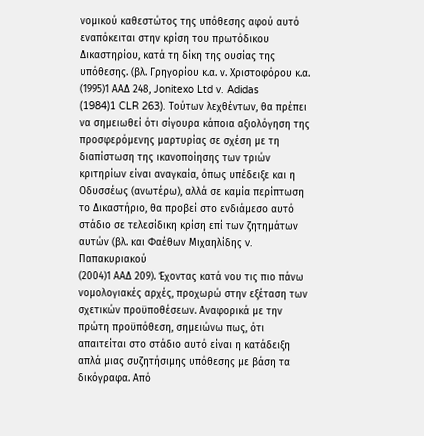νομικού καθεστώτος της υπόθεσης αφού αυτό εναπόκειται στην κρίση του πρωτόδικου Δικαστηρίου, κατά τη δίκη της ουσίας της υπόθεσης. (βλ. Γρηγορίου κ.α. ν. Χριστοφόρου κ.α.
(1995)1 ΑΑΔ 248, Jonitexo Ltd v. Adidas
(1984)1 CLR 263). Τούτων λεχθέντων, θα πρέπει να σημειωθεί ότι σίγουρα κάποια αξιολόγηση της προσφερόμενης μαρτυρίας σε σχέση με τη διαπίστωση της ικανοποίησης των τριών κριτηρίων είναι αναγκαία, όπως υπέδειξε και η Οδυσσέως (ανωτέρω), αλλά σε καμία περίπτωση το Δικαστήριο, θα προβεί στο ενδιάμεσο αυτό στάδιο σε τελεσίδικη κρίση επί των ζητημάτων αυτών (βλ. και Φαέθων Μιχαηλίδης v. Παπακυριακού
(2004)1 ΑΑΔ 209). Έχοντας κατά νου τις πιο πάνω νομολογιακές αρχές, προχωρώ στην εξέταση των σχετικών προϋποθέσεων. Αναφορικά με την πρώτη προϋπόθεση, σημειώνω πως, ότι απαιτείται στο στάδιο αυτό είναι η κατάδειξη απλά μιας συζητήσιμης υπόθεσης με βάση τα δικόγραφα. Από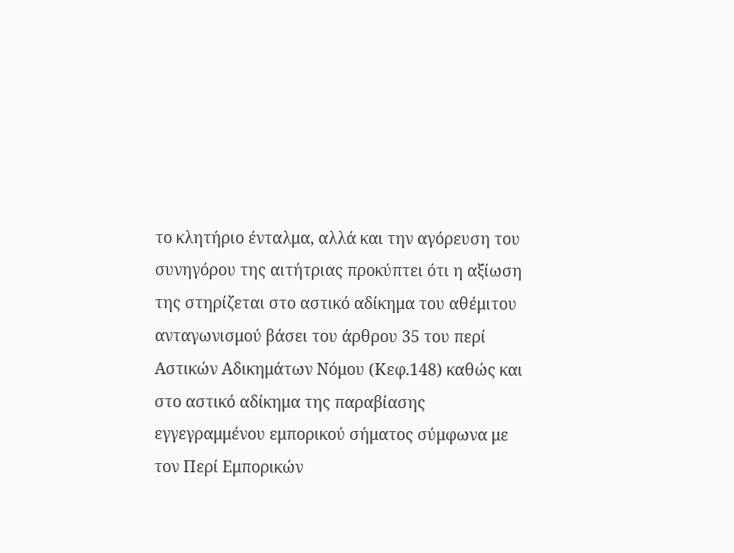το κλητήριο ένταλμα, αλλά και την αγόρευση του συνηγόρου της αιτήτριας προκύπτει ότι η αξίωση της στηρίζεται στο αστικό αδίκημα του αθέμιτου ανταγωνισμού βάσει του άρθρου 35 του περί Αστικών Αδικημάτων Νόμου (Κεφ.148) καθώς και στο αστικό αδίκημα της παραβίασης εγγεγραμμένου εμπορικού σήματος σύμφωνα με τον Περί Εμπορικών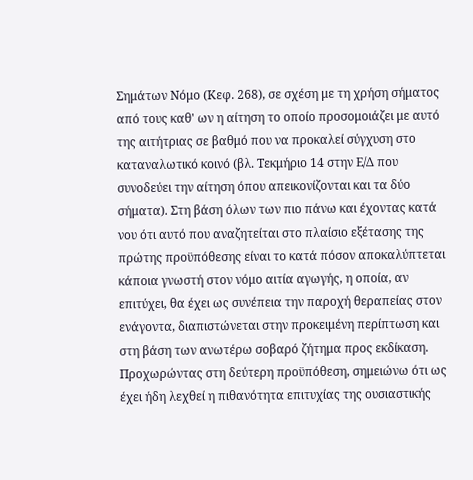Σημάτων Νόμο (Κεφ. 268), σε σχέση με τη χρήση σήματος από τους καθ' ων η αίτηση το οποίο προσομοιάζει με αυτό της αιτήτριας σε βαθμό που να προκαλεί σύγχυση στο καταναλωτικό κοινό (βλ. Τεκμήριο 14 στην Ε/Δ που συνοδεύει την αίτηση όπου απεικονίζονται και τα δύο σήματα). Στη βάση όλων των πιο πάνω και έχοντας κατά νου ότι αυτό που αναζητείται στο πλαίσιο εξέτασης της πρώτης προϋπόθεσης είναι το κατά πόσον αποκαλύπτεται κάποια γνωστή στον νόμο αιτία αγωγής, η οποία, αν επιτύχει, θα έχει ως συνέπεια την παροχή θεραπείας στον ενάγοντα, διαπιστώνεται στην προκειμένη περίπτωση και στη βάση των ανωτέρω σοβαρό ζήτημα προς εκδίκαση. Προχωρώντας στη δεύτερη προϋπόθεση, σημειώνω ότι ως έχει ήδη λεχθεί η πιθανότητα επιτυχίας της ουσιαστικής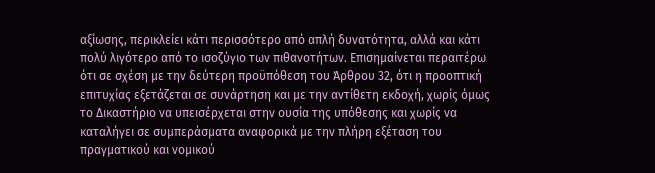αξίωσης, περικλείει κάτι περισσότερο από απλή δυνατότητα, αλλά και κάτι πολύ λιγότερο από το ισοζύγιο των πιθανοτήτων. Επισημαίνεται περαιτέρω ότι σε σχέση με την δεύτερη προϋπόθεση του Άρθρου 32, ότι η προοπτική επιτυχίας εξετάζεται σε συνάρτηση και με την αντίθετη εκδοχή, χωρίς όμως το Δικαστήριο να υπεισέρχεται στην ουσία της υπόθεσης και χωρίς να καταλήγει σε συμπεράσματα αναφορικά με την πλήρη εξέταση του πραγματικού και νομικού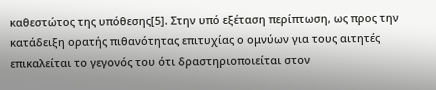καθεστώτος της υπόθεσης[5]. Στην υπό εξέταση περίπτωση, ως προς την κατάδειξη ορατής πιθανότητας επιτυχίας ο ομνύων για τους αιτητές επικαλείται το γεγονός του ότι δραστηριοποιείται στον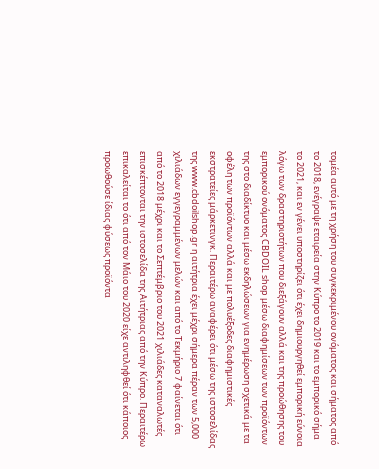τομέα αυτό με τη χρήση του συγκεκριμένου ονόματος και σήματος από το 2018, ενέγραψε εταιρεία στην Κύπρο το 2019 και το εμπορικό σήμα το 2021, και εν γένει υποστηρίζει ότι έχει δημιουργηθεί εμπορική εύνοια λόγω των δραστηριοτήτων που διεξάγουν αλλά και της προώθησης του εμπορικού ονόματος CBDOIL shop μέσω διαφημίσεων των προϊόντων της στο διαδίκτυο και μέσω εκδηλώσεων για ενημέρωση σχετικά με τα οφέλη των προϊόντων αλλά και με πολυέξοδες διαφημιστικές εκστρατείες μάρκετινγκ. Περαιτέρω αναφέρει ότι μέσω της ιστοσελίδας της www.cbdoilshop.gr η αιτήτρια έχει μέχρι σήμερα πέραν των 5,000 χιλιάδων εγγεγραμμένων μελών και από το Τεκμήριο 7 φαίνεται ότι από το 2018 μέχρι και το Σεπτέμβριο του 2021 χιλιάδες καταναλωτές επισκέπτονται την ιστοσελίδα της Αιτήτριας από την Κύπρο. Περαιτέρω επικαλείται το ότι από τον Μάιο του 2020 είχε αντιληφθεί ότι κάποιος προωθούσε ίδιας φύσεως προϊόντα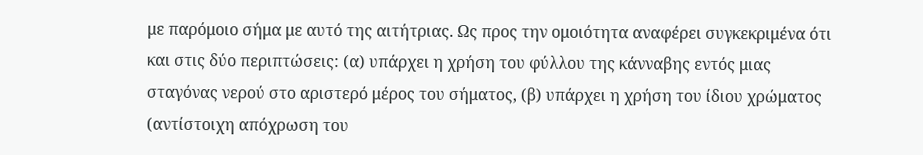με παρόμοιο σήμα με αυτό της αιτήτριας. Ως προς την ομοιότητα αναφέρει συγκεκριμένα ότι και στις δύο περιπτώσεις: (α) υπάρχει η χρήση του φύλλου της κάνναβης εντός μιας σταγόνας νερού στο αριστερό μέρος του σήματος, (β) υπάρχει η χρήση του ίδιου χρώματος (αντίστοιχη απόχρωση του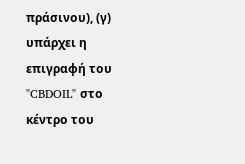πράσινου), (γ) υπάρχει η επιγραφή του "CBDOIL" στο κέντρο του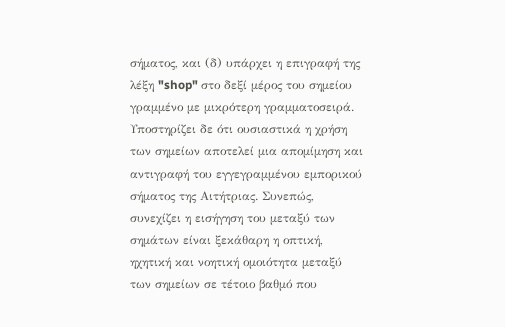σήματος, και (δ) υπάρχει η επιγραφή της λέξη "shop" στο δεξί μέρος του σημείου γραμμένο με μικρότερη γραμματοσειρά. Υποστηρίζει δε ότι ουσιαστικά η χρήση των σημείων αποτελεί μια απομίμηση και αντιγραφή του εγγεγραμμένου εμπορικού σήματος της Αιτήτριας. Συνεπώς, συνεχίζει η εισήγηση του μεταξύ των σημάτων είναι ξεκάθαρη η οπτική, ηχητική και νοητική ομοιότητα μεταξύ των σημείων σε τέτοιο βαθμό που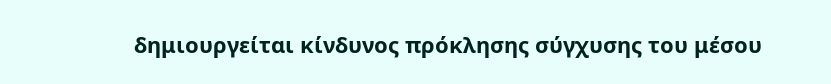δημιουργείται κίνδυνος πρόκλησης σύγχυσης του μέσου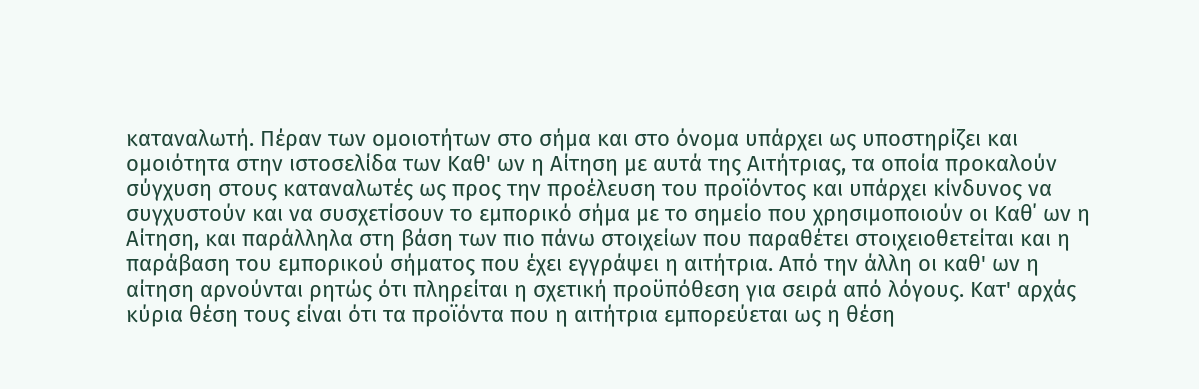καταναλωτή. Πέραν των ομοιοτήτων στο σήμα και στο όνομα υπάρχει ως υποστηρίζει και ομοιότητα στην ιστοσελίδα των Καθ' ων η Αίτηση με αυτά της Αιτήτριας, τα οποία προκαλούν σύγχυση στους καταναλωτές ως προς την προέλευση του προϊόντος και υπάρχει κίνδυνος να συγχυστούν και να συσχετίσουν το εμπορικό σήμα με το σημείο που χρησιμοποιούν οι Καθ΄ ων η Αίτηση, και παράλληλα στη βάση των πιο πάνω στοιχείων που παραθέτει στοιχειοθετείται και η παράβαση του εμπορικού σήματος που έχει εγγράψει η αιτήτρια. Από την άλλη οι καθ' ων η αίτηση αρνούνται ρητώς ότι πληρείται η σχετική προϋπόθεση για σειρά από λόγους. Κατ' αρχάς κύρια θέση τους είναι ότι τα προϊόντα που η αιτήτρια εμπορεύεται ως η θέση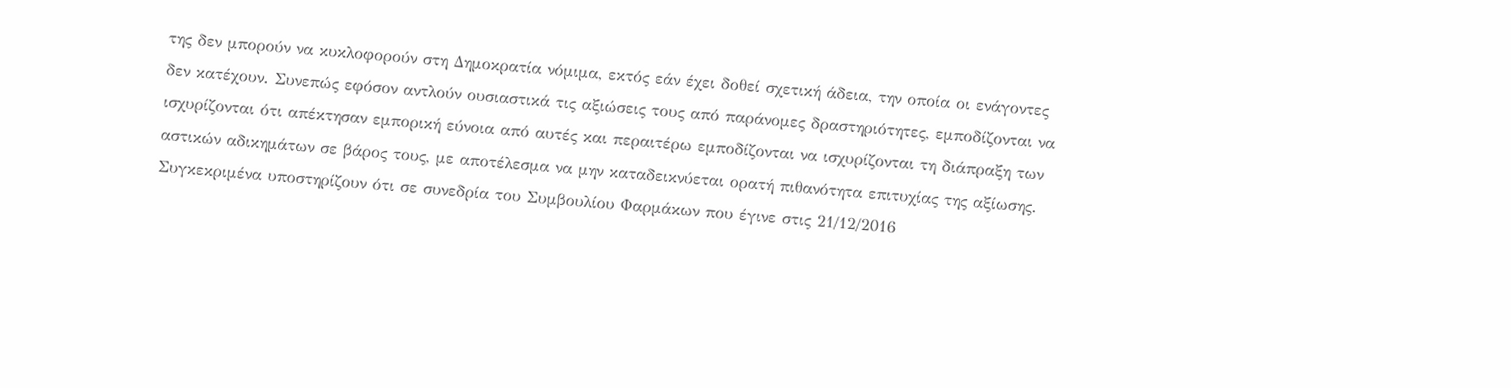της δεν μπορούν να κυκλοφορούν στη Δημοκρατία νόμιμα, εκτός εάν έχει δοθεί σχετική άδεια, την οποία οι ενάγοντες δεν κατέχουν. Συνεπώς εφόσον αντλούν ουσιαστικά τις αξιώσεις τους από παράνομες δραστηριότητες, εμποδίζονται να ισχυρίζονται ότι απέκτησαν εμπορική εύνοια από αυτές και περαιτέρω εμποδίζονται να ισχυρίζονται τη διάπραξη των αστικών αδικημάτων σε βάρος τους, με αποτέλεσμα να μην καταδεικνύεται ορατή πιθανότητα επιτυχίας της αξίωσης. Συγκεκριμένα υποστηρίζουν ότι σε συνεδρία του Συμβουλίου Φαρμάκων που έγινε στις 21/12/2016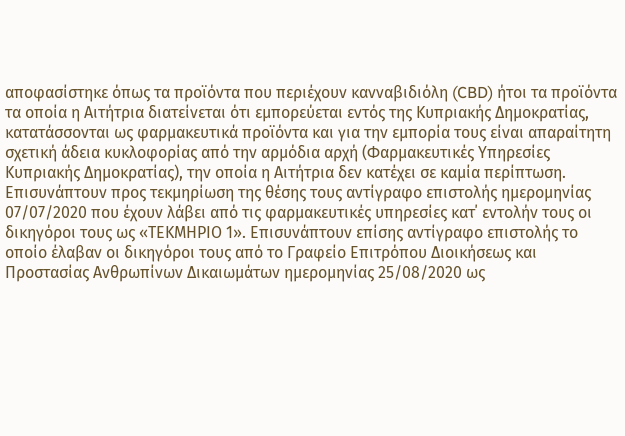αποφασίστηκε όπως τα προϊόντα που περιέχουν κανναβιδιόλη (CBD) ήτοι τα προϊόντα τα οποία η Αιτήτρια διατείνεται ότι εμπορεύεται εντός της Κυπριακής Δημοκρατίας, κατατάσσονται ως φαρμακευτικά προϊόντα και για την εμπορία τους είναι απαραίτητη σχετική άδεια κυκλοφορίας από την αρμόδια αρχή (Φαρμακευτικές Υπηρεσίες Κυπριακής Δημοκρατίας), την οποία η Αιτήτρια δεν κατέχει σε καμία περίπτωση. Επισυνάπτουν προς τεκμηρίωση της θέσης τους αντίγραφο επιστολής ημερομηνίας 07/07/2020 που έχουν λάβει από τις φαρμακευτικές υπηρεσίες κατ΄ εντολήν τους οι δικηγόροι τους ως «ΤΕΚΜΗΡΙΟ 1». Επισυνάπτουν επίσης αντίγραφο επιστολής το οποίο έλαβαν οι δικηγόροι τους από το Γραφείο Επιτρόπου Διοικήσεως και Προστασίας Ανθρωπίνων Δικαιωμάτων ημερομηνίας 25/08/2020 ως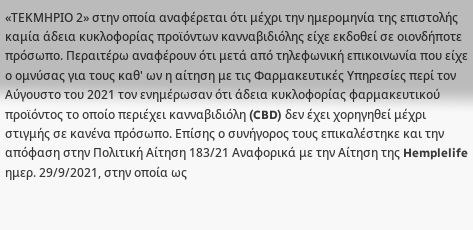«ΤΕΚΜΗΡΙΟ 2» στην οποία αναφέρεται ότι μέχρι την ημερομηνία της επιστολής καμία άδεια κυκλοφορίας προϊόντων κανναβιδιόλης είχε εκδοθεί σε οιονδήποτε πρόσωπο. Περαιτέρω αναφέρουν ότι μετά από τηλεφωνική επικοινωνία που είχε ο ομνύσας για τους καθ' ων η αίτηση με τις Φαρμακευτικές Υπηρεσίες περί τον Αύγουστο του 2021 τον ενημέρωσαν ότι άδεια κυκλοφορίας φαρμακευτικού προϊόντος το οποίο περιέχει κανναβιδιόλη (CBD) δεν έχει χορηγηθεί μέχρι στιγμής σε κανένα πρόσωπο. Επίσης ο συνήγορος τους επικαλέστηκε και την απόφαση στην Πολιτική Αίτηση 183/21 Αναφορικά με την Αίτηση της Hemplelife ημερ. 29/9/2021, στην οποία ως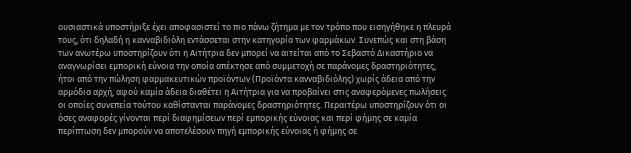ουσιαστικά υποστήριξε έχει αποφασιστεί το πιο πάνω ζήτημα με τον τρόπο που εισηγήθηκε η πλευρά τους, ότι δηλαδή η κανναβιδιόλη εντάσσεται στην κατηγορία των φαρμάκων. Συνεπώς και στη βάση των ανωτέρω υποστηρίζουν ότι η Αιτήτρια δεν μπορεί να αιτείται από το Σεβαστό Δικαστήριο να αναγνωρίσει εμπορική εύνοια την οποία απέκτησε από συμμετοχή σε παράνομες δραστηριότητες, ήτοι από την πώληση φαρμακευτικών προϊόντων (Προϊόντα κανναβιδιόλης) χωρίς άδεια από την αρμόδια αρχή, αφού καμία άδεια διαθέτει η Αιτήτρια για να προβαίνει στις αναφερόμενες πωλήσεις οι οποίες συνεπεία τούτου καθίστανται παράνομες δραστηριότητες. Περαιτέρω υποστηρίζουν ότι οι όσες αναφορές γίνονται περί διαφημίσεων περί εμπορικής εύνοιας και περί φήμης σε καμία περίπτωση δεν μπορούν να αποτελέσουν πηγή εμπορικής εύνοιας ή φήμης σε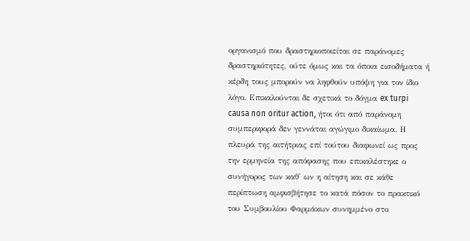οργανισμό που δραστηριοποιείται σε παράνομες δραστηριότητες, ούτε όμως και τα όποια εισοδήματα ή κέρδη τους μπορούν να ληφθούν υπόψη για τον ίδιο λόγο. Επικαλούνται δε σχετικά το δόγμα ex turpi causa non oritur action, ήτοι ότι από παράνομη συμπεριφορά δεν γεννάται αγώγιμο δικαίωμα. Η πλευρά της αιτήτριας επί τούτου διαφωνεί ως προς την ερμηνεία της απόφασης που επικαλέστηκε ο συνήγορος των καθ' ων η αίτηση και σε κάθε περίπτωση αμφισβήτησε το κατά πόσον το πρακτικό του Συμβουλίου Φαρμάκων συνημμένο στο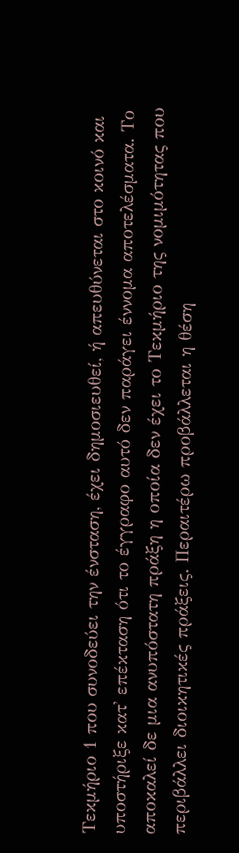Τεκμήριο 1 που συνοδεύει την ένσταση, έχει δημοσιευθεί, ή απευθύνεται στο κοινό και υποστήριξε κατ' επέκταση ότι το έγγραφο αυτό δεν παράγει έννομα αποτελέσματα. Το αποκαλεί δε μια ανυπόστατη πράξη η οποία δεν έχει το Τεκμήριο της νομιμότητας που περιβάλλει διοικητικές πράξεις. Περαιτέρω προβάλλεται η θέση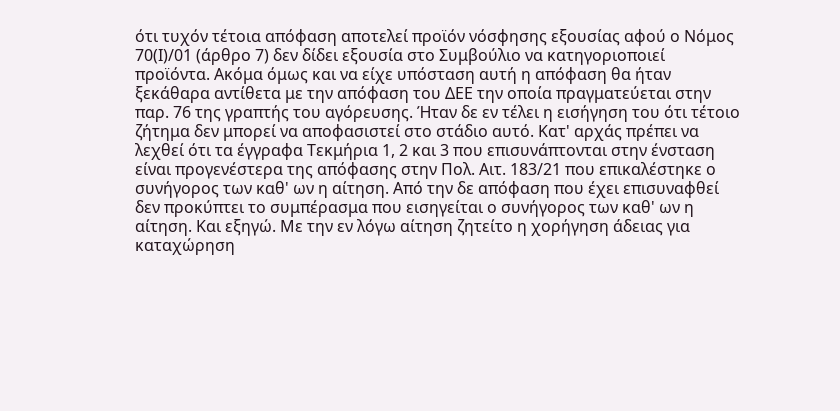ότι τυχόν τέτοια απόφαση αποτελεί προϊόν νόσφησης εξουσίας αφού ο Νόμος 70(Ι)/01 (άρθρο 7) δεν δίδει εξουσία στο Συμβούλιο να κατηγοριοποιεί προϊόντα. Ακόμα όμως και να είχε υπόσταση αυτή η απόφαση θα ήταν ξεκάθαρα αντίθετα με την απόφαση του ΔΕΕ την οποία πραγματεύεται στην παρ. 76 της γραπτής του αγόρευσης. Ήταν δε εν τέλει η εισήγηση του ότι τέτοιο ζήτημα δεν μπορεί να αποφασιστεί στο στάδιο αυτό. Κατ' αρχάς πρέπει να λεχθεί ότι τα έγγραφα Τεκμήρια 1, 2 και 3 που επισυνάπτονται στην ένσταση είναι προγενέστερα της απόφασης στην Πολ. Αιτ. 183/21 που επικαλέστηκε ο συνήγορος των καθ' ων η αίτηση. Από την δε απόφαση που έχει επισυναφθεί δεν προκύπτει το συμπέρασμα που εισηγείται ο συνήγορος των καθ' ων η αίτηση. Και εξηγώ. Με την εν λόγω αίτηση ζητείτο η χορήγηση άδειας για καταχώρηση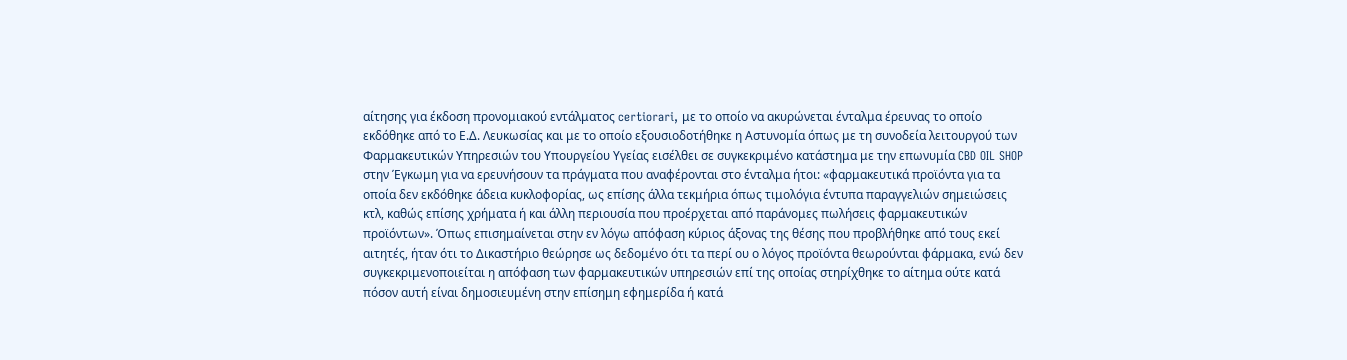αίτησης για έκδοση προνομιακού εντάλματος certiorari, με το οποίο να ακυρώνεται ένταλμα έρευνας το οποίο εκδόθηκε από το Ε.Δ. Λευκωσίας και με το οποίο εξουσιοδοτήθηκε η Αστυνομία όπως με τη συνοδεία λειτουργού των Φαρμακευτικών Υπηρεσιών του Υπουργείου Υγείας εισέλθει σε συγκεκριμένο κατάστημα με την επωνυμία CBD OIL SHOP στην Έγκωμη για να ερευνήσουν τα πράγματα που αναφέρονται στο ένταλμα ήτοι: «φαρμακευτικά προϊόντα για τα οποία δεν εκδόθηκε άδεια κυκλοφορίας, ως επίσης άλλα τεκμήρια όπως τιμολόγια έντυπα παραγγελιών σημειώσεις κτλ, καθώς επίσης χρήματα ή και άλλη περιουσία που προέρχεται από παράνομες πωλήσεις φαρμακευτικών προϊόντων». Όπως επισημαίνεται στην εν λόγω απόφαση κύριος άξονας της θέσης που προβλήθηκε από τους εκεί αιτητές, ήταν ότι το Δικαστήριο θεώρησε ως δεδομένο ότι τα περί ου ο λόγος προϊόντα θεωρούνται φάρμακα, ενώ δεν συγκεκριμενοποιείται η απόφαση των φαρμακευτικών υπηρεσιών επί της οποίας στηρίχθηκε το αίτημα ούτε κατά πόσον αυτή είναι δημοσιευμένη στην επίσημη εφημερίδα ή κατά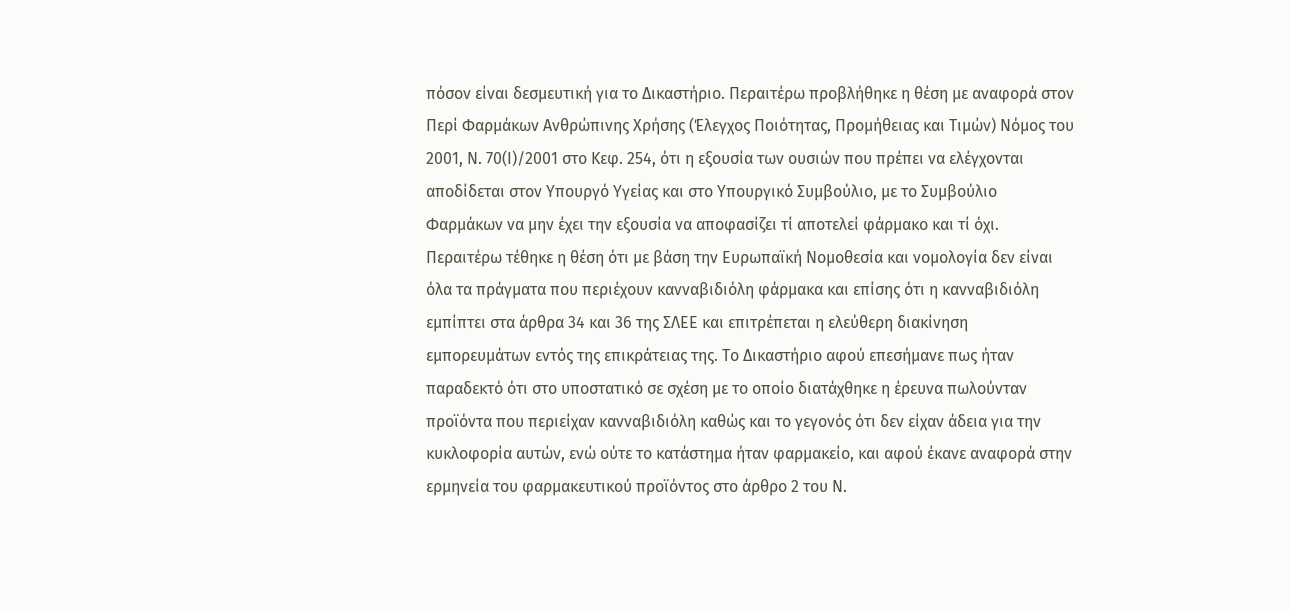πόσον είναι δεσμευτική για το Δικαστήριο. Περαιτέρω προβλήθηκε η θέση με αναφορά στον Περί Φαρμάκων Ανθρώπινης Χρήσης (Έλεγχος Ποιότητας, Προμήθειας και Τιμών) Νόμος του 2001, Ν. 70(Ι)/2001 στο Κεφ. 254, ότι η εξουσία των ουσιών που πρέπει να ελέγχονται αποδίδεται στον Υπουργό Υγείας και στο Υπουργικό Συμβούλιο, με το Συμβούλιο Φαρμάκων να μην έχει την εξουσία να αποφασίζει τί αποτελεί φάρμακο και τί όχι. Περαιτέρω τέθηκε η θέση ότι με βάση την Ευρωπαϊκή Νομοθεσία και νομολογία δεν είναι όλα τα πράγματα που περιέχουν κανναβιδιόλη φάρμακα και επίσης ότι η κανναβιδιόλη εμπίπτει στα άρθρα 34 και 36 της ΣΛΕΕ και επιτρέπεται η ελεύθερη διακίνηση εμπορευμάτων εντός της επικράτειας της. Το Δικαστήριο αφού επεσήμανε πως ήταν παραδεκτό ότι στο υποστατικό σε σχέση με το οποίο διατάχθηκε η έρευνα πωλούνταν προϊόντα που περιείχαν κανναβιδιόλη καθώς και το γεγονός ότι δεν είχαν άδεια για την κυκλοφορία αυτών, ενώ ούτε το κατάστημα ήταν φαρμακείο, και αφού έκανε αναφορά στην ερμηνεία του φαρμακευτικού προϊόντος στο άρθρο 2 του Ν.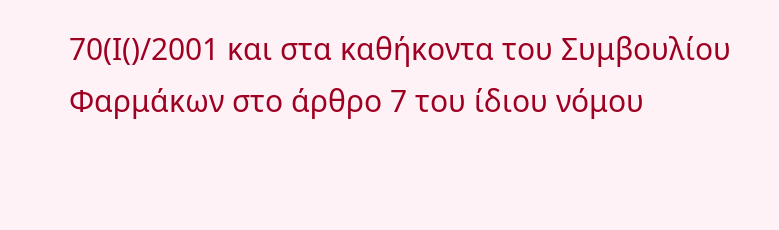70(Ι()/2001 και στα καθήκοντα του Συμβουλίου Φαρμάκων στο άρθρο 7 του ίδιου νόμου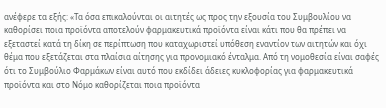ανέφερε τα εξής: «Τα όσα επικαλούνται οι αιτητές ως προς την εξουσία του Συμβουλίου να καθορίσει ποια προϊόντα αποτελούν φαρμακευτικά προϊόντα είναι κάτι που θα πρέπει να εξεταστεί κατά τη δίκη σε περίπτωση που καταχωριστεί υπόθεση εναντίον των αιτητών και όχι θέμα που εξετάζεται στα πλαίσια αίτησης για προνομιακό ένταλμα. Από τη νομοθεσία είναι σαφές ότι το Συμβούλιο Φαρμάκων είναι αυτό που εκδίδει άδειες κυκλοφορίας για φαρμακευτικά προϊόντα και στο Νόμο καθορίζεται ποια προϊόντα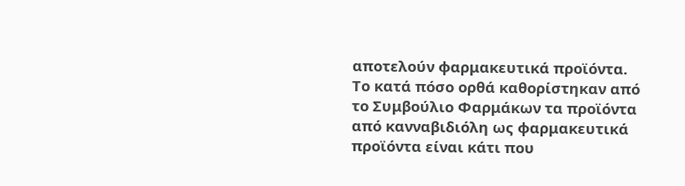αποτελούν φαρμακευτικά προϊόντα. Το κατά πόσο ορθά καθορίστηκαν από το Συμβούλιο Φαρμάκων τα προϊόντα από κανναβιδιόλη ως φαρμακευτικά προϊόντα είναι κάτι που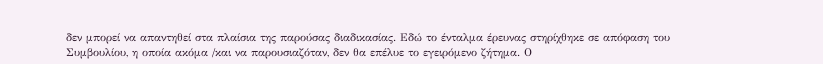δεν μπορεί να απαντηθεί στα πλαίσια της παρούσας διαδικασίας. Εδώ το ένταλμα έρευνας στηρίχθηκε σε απόφαση του Συμβουλίου, η οποία ακόμα /και να παρουσιαζόταν, δεν θα επέλυε το εγειρόμενο ζήτημα. Ο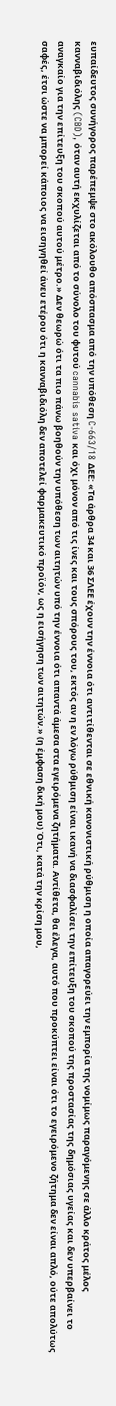ευπαίδευτος συνήγορος παρέπεμψε στο ακόλουθο απόσπασμα από την υπόθεση C-663/18 ΔΕΕ: «Τα άρθρα 34 και 36 ΣΛΕΕ έχουν την έννοια ότι αντιτίθενται σε εθνική κανονιστική ρύθμιση η οποία απαγορεύει την εμπορία της νομίμως παραγόμενης σε άλλο κράτος μέλος κανναβιδιόλης (CBD), όταν αυτή εκχυλίζεται από το σύνολο του φυτού cannabis sativa και όχι μόνον από τις ίνες και τους σπόρους του, εκτός αν η εν λόγω ρύθμιση είναι ικανή να διασφαλίσει την επίτευξη του σκοπού της προστασίας της δημόσιας υγείας και δεν υπερβαίνει το αναγκαίο για την επίτευξη του σκοπού αυτού μέτρο.» Δεν θεωρώ ότι τα πιο πάνω βοηθούν την υπόθεση των αιτητών υπό την έννοια ότι απαντά άμεσα στα εγειρόμενα ζητήματα. Αντίθετα, θα έλεγα, αυτό που προκύπτει είναι ότι το εγειρόμενο ζήτημα δεν είναι απλό, ούτε απολύτως σαφές, έτσι ώστε να μπορεί κάποιος να εισηγηθεί άνευ ετέρου ότι η κανναβιδιόλη δεν αποτελεί φαρμακευτικό προϊόν, ως η εισήγηση των αιτητών.» (η έμφαση δική μου) Ότι, κατά την κρίση μου,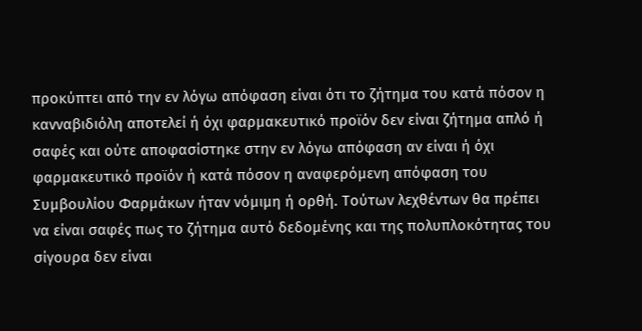προκύπτει από την εν λόγω απόφαση είναι ότι το ζήτημα του κατά πόσον η κανναβιδιόλη αποτελεί ή όχι φαρμακευτικό προϊόν δεν είναι ζήτημα απλό ή σαφές και ούτε αποφασίστηκε στην εν λόγω απόφαση αν είναι ή όχι φαρμακευτικό προϊόν ή κατά πόσον η αναφερόμενη απόφαση του Συμβουλίου Φαρμάκων ήταν νόμιμη ή ορθή. Τούτων λεχθέντων θα πρέπει να είναι σαφές πως το ζήτημα αυτό δεδομένης και της πολυπλοκότητας του σίγουρα δεν είναι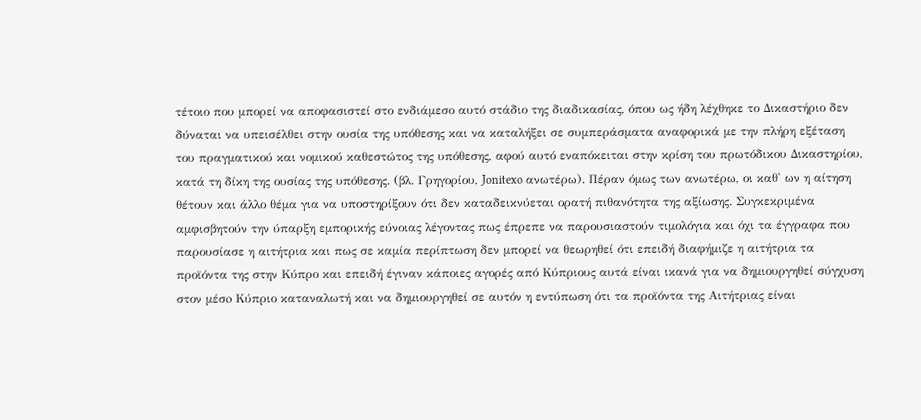τέτοιο που μπορεί να αποφασιστεί στο ενδιάμεσο αυτό στάδιο της διαδικασίας, όπου ως ήδη λέχθηκε το Δικαστήριο δεν δύναται να υπεισέλθει στην ουσία της υπόθεσης και να καταλήξει σε συμπεράσματα αναφορικά με την πλήρη εξέταση του πραγματικού και νομικού καθεστώτος της υπόθεσης, αφού αυτό εναπόκειται στην κρίση του πρωτόδικου Δικαστηρίου, κατά τη δίκη της ουσίας της υπόθεσης. (βλ. Γρηγορίου, Jonitexo ανωτέρω). Πέραν όμως των ανωτέρω, οι καθ' ων η αίτηση θέτουν και άλλο θέμα για να υποστηρίξουν ότι δεν καταδεικνύεται ορατή πιθανότητα της αξίωσης. Συγκεκριμένα αμφισβητούν την ύπαρξη εμπορικής εύνοιας λέγοντας πως έπρεπε να παρουσιαστούν τιμολόγια και όχι τα έγγραφα που παρουσίασε η αιτήτρια και πως σε καμία περίπτωση δεν μπορεί να θεωρηθεί ότι επειδή διαφήμιζε η αιτήτρια τα προϊόντα της στην Κύπρο και επειδή έγιναν κάποιες αγορές από Κύπριους αυτά είναι ικανά για να δημιουργηθεί σύγχυση στον μέσo Κύπριο καταναλωτή και να δημιουργηθεί σε αυτόν η εντύπωση ότι τα προϊόντα της Αιτήτριας είναι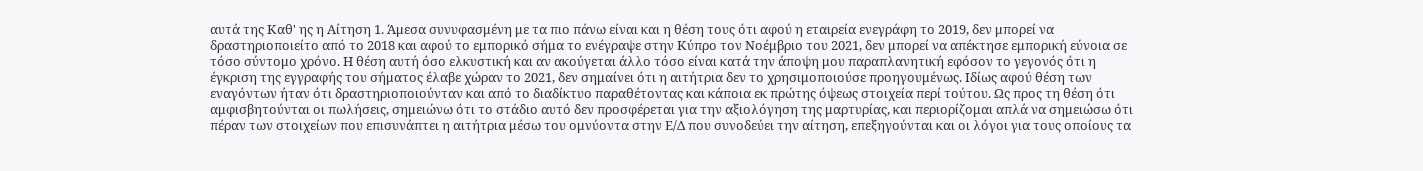αυτά της Καθ' ης η Αίτηση 1. Άμεσα συνυφασμένη με τα πιο πάνω είναι και η θέση τους ότι αφού η εταιρεία ενεγράφη το 2019, δεν μπορεί να δραστηριοποιείτο από το 2018 και αφού το εμπορικό σήμα το ενέγραψε στην Κύπρο τον Νοέμβριο του 2021, δεν μπορεί να απέκτησε εμπορική εύνοια σε τόσο σύντομο χρόνο. Η θέση αυτή όσο ελκυστική και αν ακούγεται άλλο τόσο είναι κατά την άποψη μου παραπλανητική εφόσον το γεγονός ότι η έγκριση της εγγραφής του σήματος έλαβε χώραν το 2021, δεν σημαίνει ότι η αιτήτρια δεν το χρησιμοποιούσε προηγουμένως. Ιδίως αφού θέση των εναγόντων ήταν ότι δραστηριοποιούνταν και από το διαδίκτυο παραθέτοντας και κάποια εκ πρώτης όψεως στοιχεία περί τούτου. Ως προς τη θέση ότι αμφισβητούνται οι πωλήσεις, σημειώνω ότι το στάδιο αυτό δεν προσφέρεται για την αξιολόγηση της μαρτυρίας, και περιορίζομαι απλά να σημειώσω ότι πέραν των στοιχείων που επισυνάπτει η αιτήτρια μέσω του ομνύοντα στην Ε/Δ που συνοδεύει την αίτηση, επεξηγούνται και οι λόγοι για τους οποίους τα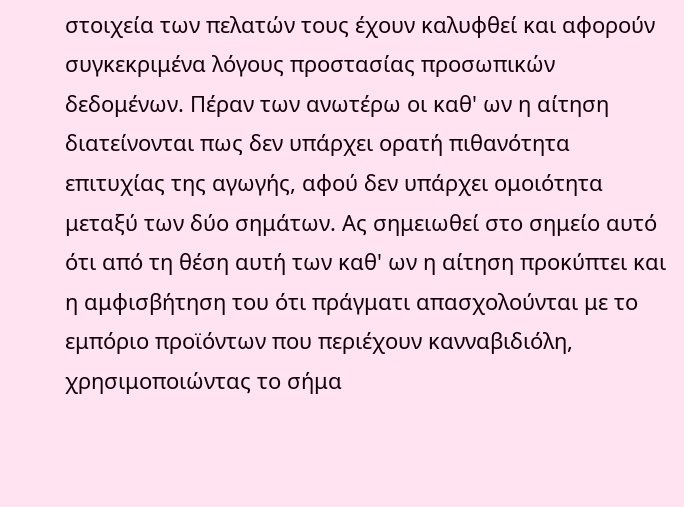στοιχεία των πελατών τους έχουν καλυφθεί και αφορούν συγκεκριμένα λόγους προστασίας προσωπικών δεδομένων. Πέραν των ανωτέρω οι καθ' ων η αίτηση διατείνονται πως δεν υπάρχει ορατή πιθανότητα επιτυχίας της αγωγής, αφού δεν υπάρχει ομοιότητα μεταξύ των δύο σημάτων. Ας σημειωθεί στο σημείο αυτό ότι από τη θέση αυτή των καθ' ων η αίτηση προκύπτει και η αμφισβήτηση του ότι πράγματι απασχολούνται με το εμπόριο προϊόντων που περιέχουν κανναβιδιόλη, χρησιμοποιώντας το σήμα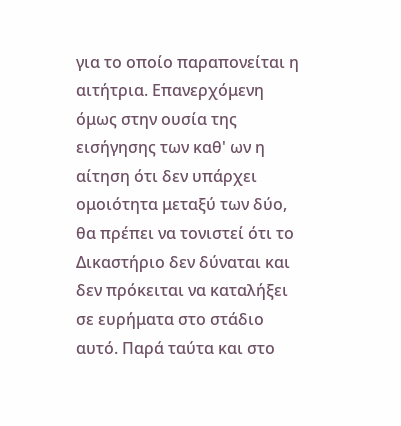για το οποίο παραπονείται η αιτήτρια. Επανερχόμενη όμως στην ουσία της εισήγησης των καθ' ων η αίτηση ότι δεν υπάρχει ομοιότητα μεταξύ των δύο, θα πρέπει να τονιστεί ότι το Δικαστήριο δεν δύναται και δεν πρόκειται να καταλήξει σε ευρήματα στο στάδιο αυτό. Παρά ταύτα και στο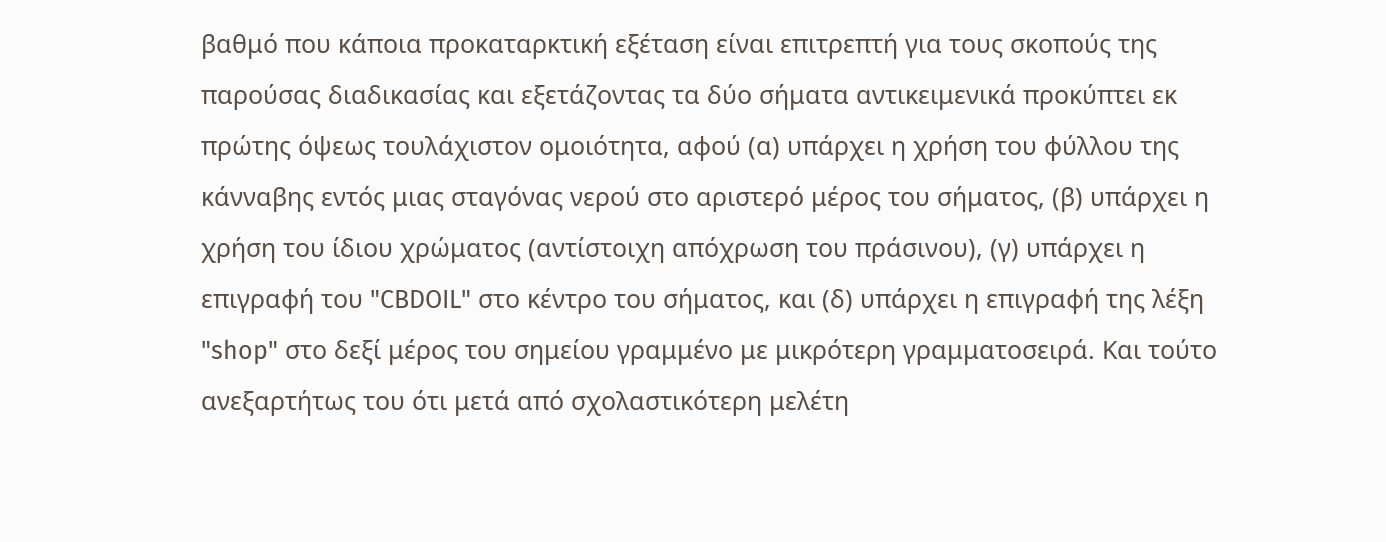βαθμό που κάποια προκαταρκτική εξέταση είναι επιτρεπτή για τους σκοπούς της παρούσας διαδικασίας και εξετάζοντας τα δύο σήματα αντικειμενικά προκύπτει εκ πρώτης όψεως τουλάχιστον ομοιότητα, αφού (α) υπάρχει η χρήση του φύλλου της κάνναβης εντός μιας σταγόνας νερού στο αριστερό μέρος του σήματος, (β) υπάρχει η χρήση του ίδιου χρώματος (αντίστοιχη απόχρωση του πράσινου), (γ) υπάρχει η επιγραφή του "CBDOIL" στο κέντρο του σήματος, και (δ) υπάρχει η επιγραφή της λέξη "shop" στο δεξί μέρος του σημείου γραμμένο με μικρότερη γραμματοσειρά. Και τούτο ανεξαρτήτως του ότι μετά από σχολαστικότερη μελέτη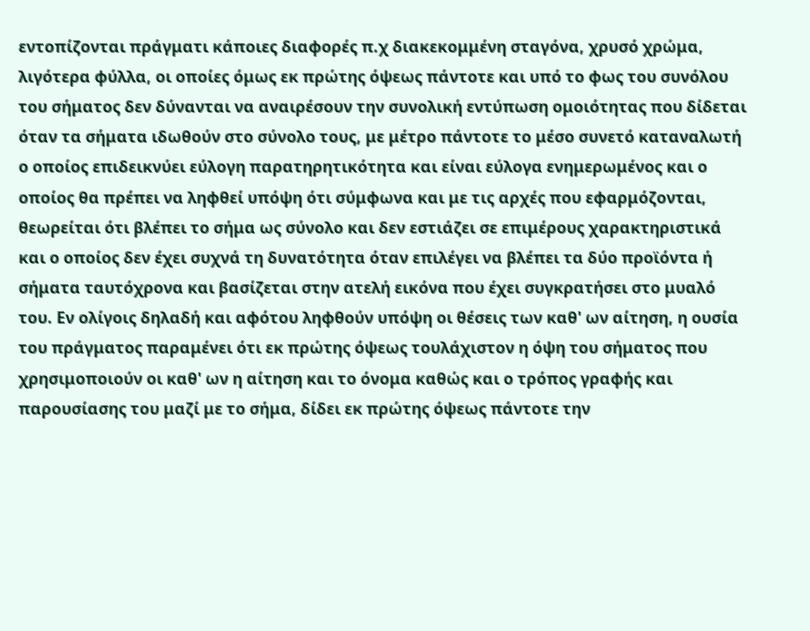εντοπίζονται πράγματι κάποιες διαφορές π.χ διακεκομμένη σταγόνα, χρυσό χρώμα, λιγότερα φύλλα, οι οποίες όμως εκ πρώτης όψεως πάντοτε και υπό το φως του συνόλου του σήματος δεν δύνανται να αναιρέσουν την συνολική εντύπωση ομοιότητας που δίδεται όταν τα σήματα ιδωθούν στο σύνολο τους, με μέτρο πάντοτε το μέσο συνετό καταναλωτή ο οποίος επιδεικνύει εύλογη παρατηρητικότητα και είναι εύλογα ενημερωμένος και ο οποίος θα πρέπει να ληφθεί υπόψη ότι σύμφωνα και με τις αρχές που εφαρμόζονται, θεωρείται ότι βλέπει το σήμα ως σύνολο και δεν εστιάζει σε επιμέρους χαρακτηριστικά και ο οποίος δεν έχει συχνά τη δυνατότητα όταν επιλέγει να βλέπει τα δύο προϊόντα ή σήματα ταυτόχρονα και βασίζεται στην ατελή εικόνα που έχει συγκρατήσει στο μυαλό του. Εν ολίγοις δηλαδή και αφότου ληφθούν υπόψη οι θέσεις των καθ' ων αίτηση, η ουσία του πράγματος παραμένει ότι εκ πρώτης όψεως τουλάχιστον η όψη του σήματος που χρησιμοποιούν οι καθ' ων η αίτηση και το όνομα καθώς και ο τρόπος γραφής και παρουσίασης του μαζί με το σήμα, δίδει εκ πρώτης όψεως πάντοτε την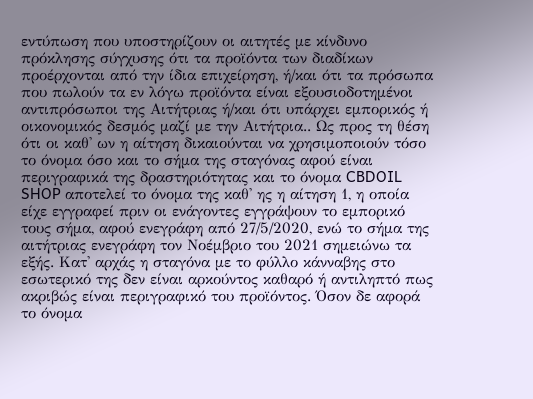εντύπωση που υποστηρίζουν οι αιτητές με κίνδυνο πρόκλησης σύγχυσης ότι τα προϊόντα των διαδίκων προέρχονται από την ίδια επιχείρηση, ή/και ότι τα πρόσωπα που πωλούν τα εν λόγω προϊόντα είναι εξουσιοδοτημένοι αντιπρόσωποι της Αιτήτριας ή/και ότι υπάρχει εμπορικός ή οικονομικός δεσμός μαζί με την Αιτήτρια.. Ως προς τη θέση ότι οι καθ' ων η αίτηση δικαιούνται να χρησιμοποιούν τόσο το όνομα όσο και το σήμα της σταγόνας αφού είναι περιγραφικά της δραστηριότητας και το όνομα CBDOIL SHOP αποτελεί το όνομα της καθ' ης η αίτηση 1, η οποία είχε εγγραφεί πριν οι ενάγοντες εγγράψουν το εμπορικό τους σήμα, αφού ενεγράφη από 27/5/2020, ενώ το σήμα της αιτήτριας ενεγράφη τον Νοέμβριο του 2021 σημειώνω τα εξής. Κατ' αρχάς η σταγόνα με το φύλλο κάνναβης στο εσωτερικό της δεν είναι αρκούντος καθαρό ή αντιληπτό πως ακριβώς είναι περιγραφικό του προϊόντος. Όσον δε αφορά το όνομα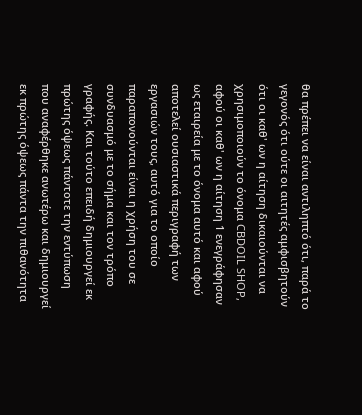θα πρέπει να είναι αντιληπτό ότι, παρά το γεγονός ότι ούτε οι αιτητές αμφισβητούν ότι οι καθ' ων η αίτηση δικαιούνται να χρησιμοποιούν το όνομα CBDOIL SHOP, αφού οι καθ' ων η αίτηση 1 ενεγράφησαν ως εταιρεία με το όνομα αυτό και αφού αποτελεί ουσιαστικά περιγραφή των εργασιών τους, αυτό για το οποίο παραπονούνται είναι η χρήση του σε συνδυασμό με το σήμα και τον τρόπο γραφής. Και τούτο επειδή δημιουργεί εκ πρώτης όψεως πάντοτε την εντύπωση που αναφέρθηκε ανωτέρω και δημιουργεί εκ πρώτης όψεως πάντα την πιθανότητα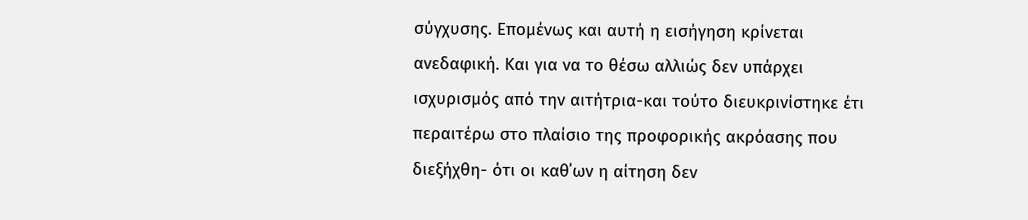σύγχυσης. Επομένως και αυτή η εισήγηση κρίνεται ανεδαφική. Και για να το θέσω αλλιώς δεν υπάρχει ισχυρισμός από την αιτήτρια-και τούτο διευκρινίστηκε έτι περαιτέρω στο πλαίσιο της προφορικής ακρόασης που διεξήχθη- ότι οι καθ΄ων η αίτηση δεν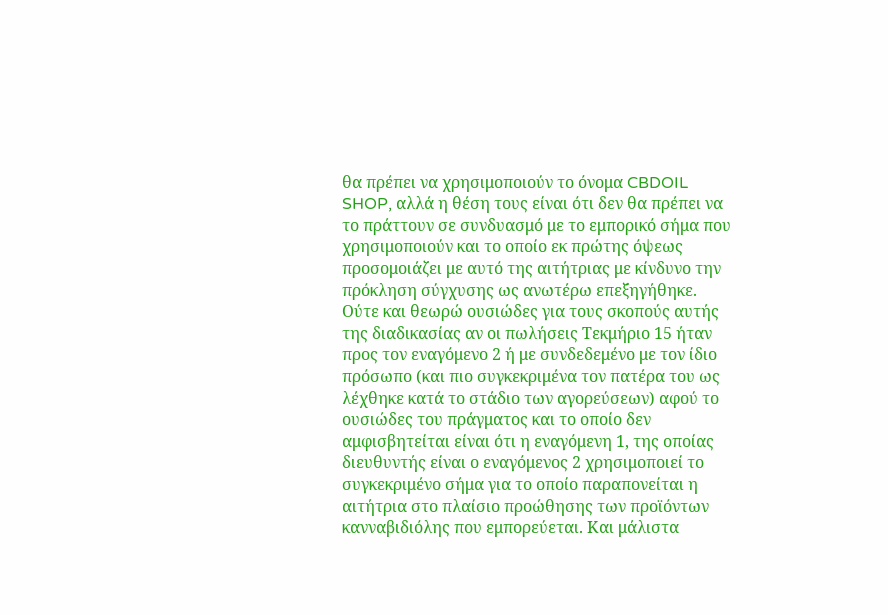θα πρέπει να χρησιμοποιούν το όνομα CBDOIL SHOP, αλλά η θέση τους είναι ότι δεν θα πρέπει να το πράττουν σε συνδυασμό με το εμπορικό σήμα που χρησιμοποιούν και το οποίο εκ πρώτης όψεως προσομοιάζει με αυτό της αιτήτριας με κίνδυνο την πρόκληση σύγχυσης ως ανωτέρω επεξηγήθηκε. Ούτε και θεωρώ ουσιώδες για τους σκοπούς αυτής της διαδικασίας αν οι πωλήσεις Τεκμήριο 15 ήταν προς τον εναγόμενο 2 ή με συνδεδεμένο με τον ίδιο πρόσωπο (και πιο συγκεκριμένα τον πατέρα του ως λέχθηκε κατά το στάδιο των αγορεύσεων) αφού το ουσιώδες του πράγματος και το οποίο δεν αμφισβητείται είναι ότι η εναγόμενη 1, της οποίας διευθυντής είναι ο εναγόμενος 2 χρησιμοποιεί το συγκεκριμένο σήμα για το οποίο παραπονείται η αιτήτρια στο πλαίσιο προώθησης των προϊόντων κανναβιδιόλης που εμπορεύεται. Και μάλιστα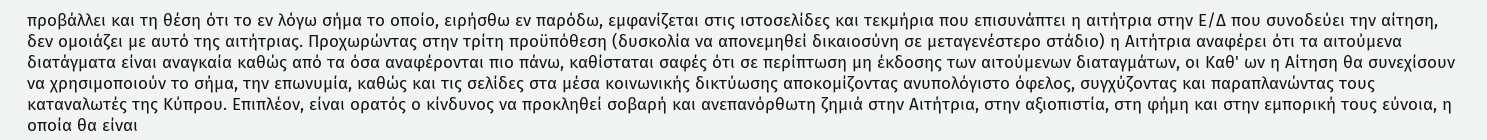προβάλλει και τη θέση ότι το εν λόγω σήμα το οποίο, ειρήσθω εν παρόδω, εμφανίζεται στις ιστοσελίδες και τεκμήρια που επισυνάπτει η αιτήτρια στην Ε/Δ που συνοδεύει την αίτηση, δεν ομοιάζει με αυτό της αιτήτριας. Προχωρώντας στην τρίτη προϋπόθεση (δυσκολία να απονεμηθεί δικαιοσύνη σε μεταγενέστερο στάδιο) η Αιτήτρια αναφέρει ότι τα αιτούμενα διατάγματα είναι αναγκαία καθώς από τα όσα αναφέρονται πιο πάνω, καθίσταται σαφές ότι σε περίπτωση μη έκδοσης των αιτούμενων διαταγμάτων, οι Καθ' ων η Αίτηση θα συνεχίσουν να χρησιμοποιούν το σήμα, την επωνυμία, καθώς και τις σελίδες στα μέσα κοινωνικής δικτύωσης αποκομίζοντας ανυπολόγιστο όφελος, συγχύζοντας και παραπλανώντας τους καταναλωτές της Κύπρου. Επιπλέον, είναι ορατός ο κίνδυνος να προκληθεί σοβαρή και ανεπανόρθωτη ζημιά στην Αιτήτρια, στην αξιοπιστία, στη φήμη και στην εμπορική τους εύνοια, η οποία θα είναι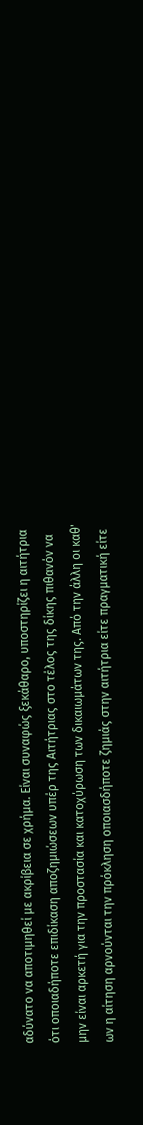αδύνατο να αποτιμηθεί με ακρίβεια σε χρήμα. Είναι συναφώς ξεκάθαρο, υποστηρίζει η αιτήτρια ότι οποιαδήποτε επιδίκαση αποζημιώσεων υπέρ της Αιτήτριας στο τέλος της δίκης πιθανόν να μην είναι αρκετή για την προστασία και κατοχύρωση των δικαιωμάτων της. Από την άλλη οι καθ' ων η αίτηση αρνούνται την πρόκληση οποιασδήποτε ζημιάς στην αιτήτρια είτε πραγματική είτε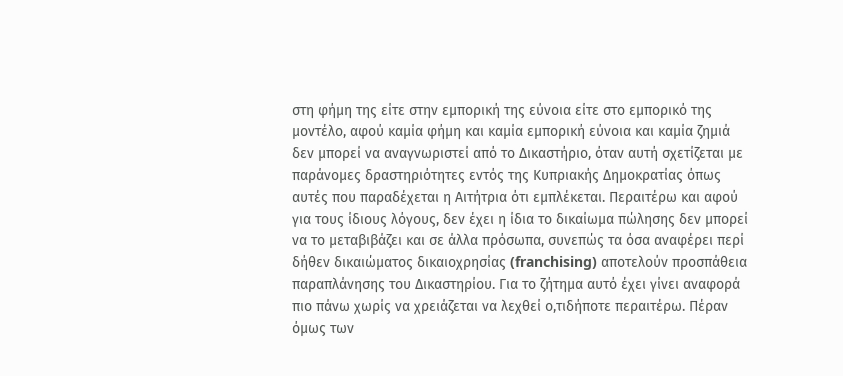στη φήμη της είτε στην εμπορική της εύνοια είτε στο εμπορικό της μοντέλο, αφού καμία φήμη και καμία εμπορική εύνοια και καμία ζημιά δεν μπορεί να αναγνωριστεί από το Δικαστήριο, όταν αυτή σχετίζεται με παράνομες δραστηριότητες εντός της Κυπριακής Δημοκρατίας όπως αυτές που παραδέχεται η Αιτήτρια ότι εμπλέκεται. Περαιτέρω και αφού για τους ίδιους λόγους, δεν έχει η ίδια το δικαίωμα πώλησης δεν μπορεί να το μεταβιβάζει και σε άλλα πρόσωπα, συνεπώς τα όσα αναφέρει περί δήθεν δικαιώματος δικαιοχρησίας (franchising) αποτελούν προσπάθεια παραπλάνησης του Δικαστηρίου. Για το ζήτημα αυτό έχει γίνει αναφορά πιο πάνω χωρίς να χρειάζεται να λεχθεί ο,τιδήποτε περαιτέρω. Πέραν όμως των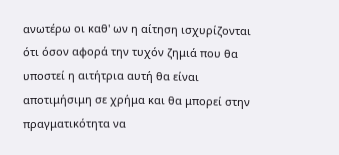ανωτέρω οι καθ' ων η αίτηση ισχυρίζονται ότι όσον αφορά την τυχόν ζημιά που θα υποστεί η αιτήτρια αυτή θα είναι αποτιμήσιμη σε χρήμα και θα μπορεί στην πραγματικότητα να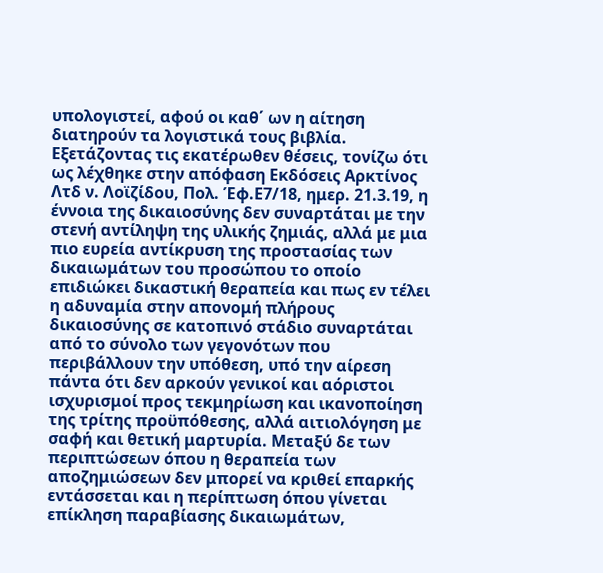υπολογιστεί, αφού οι καθ΄ ων η αίτηση διατηρούν τα λογιστικά τους βιβλία. Εξετάζοντας τις εκατέρωθεν θέσεις, τονίζω ότι ως λέχθηκε στην απόφαση Εκδόσεις Αρκτίνος Λτδ ν. Λοϊζίδου, Πολ. Έφ.Ε7/18, ημερ. 21.3.19, η έννοια της δικαιοσύνης δεν συναρτάται με την στενή αντίληψη της υλικής ζημιάς, αλλά με μια πιο ευρεία αντίκρυση της προστασίας των δικαιωμάτων του προσώπου το οποίο επιδιώκει δικαστική θεραπεία και πως εν τέλει η αδυναμία στην απονομή πλήρους δικαιοσύνης σε κατοπινό στάδιο συναρτάται από το σύνολο των γεγονότων που περιβάλλουν την υπόθεση, υπό την αίρεση πάντα ότι δεν αρκούν γενικοί και αόριστοι ισχυρισμοί προς τεκμηρίωση και ικανοποίηση της τρίτης προϋπόθεσης, αλλά αιτιολόγηση με σαφή και θετική μαρτυρία. Μεταξύ δε των περιπτώσεων όπου η θεραπεία των αποζημιώσεων δεν μπορεί να κριθεί επαρκής εντάσσεται και η περίπτωση όπου γίνεται επίκληση παραβίασης δικαιωμάτων,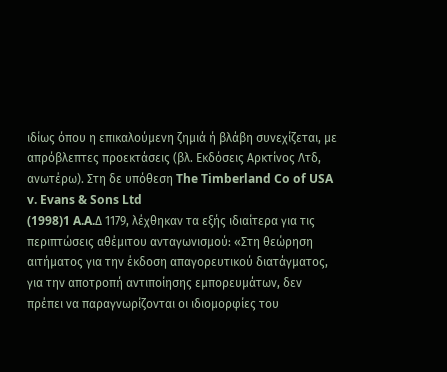ιδίως όπου η επικαλούμενη ζημιά ή βλάβη συνεχίζεται, με απρόβλεπτες προεκτάσεις (βλ. Εκδόσεις Αρκτίνος Λτδ, ανωτέρω). Στη δε υπόθεση The Timberland Co of USA v. Evans & Sons Ltd
(1998)1 A.A.Δ 1179, λέχθηκαν τα εξής ιδιαίτερα για τις περιπτώσεις αθέμιτου ανταγωνισμού: «Στη θεώρηση αιτήματος για την έκδοση απαγορευτικού διατάγματος, για την αποτροπή αντιποίησης εμπορευμάτων, δεν πρέπει να παραγνωρίζονται οι ιδιομορφίες του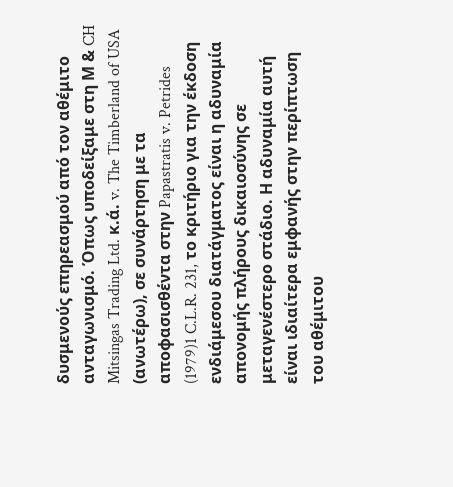δυσμενούς επηρεασμού από τον αθέμιτο ανταγωνισμό. Όπως υποδείξαμε στη Μ & CH Mitsingas Trading Ltd. κ.ά. v. The Timberland of USA (ανωτέρω), σε συνάρτηση με τα αποφασισθέντα στην Papastratis v. Petrides
(1979)1 C.L.R. 231, το κριτήριο για την έκδοση ενδιάμεσου διατάγματος είναι η αδυναμία απονομής πλήρους δικαιοσύνης σε μεταγενέστερο στάδιο. Η αδυναμία αυτή είναι ιδιαίτερα εμφανής στην περίπτωση του αθέμιτου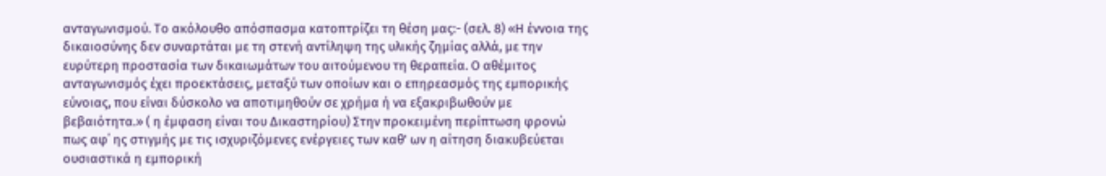ανταγωνισμού. Το ακόλουθο απόσπασμα κατοπτρίζει τη θέση μας:- (σελ. 8) «Η έννοια της δικαιοσύνης δεν συναρτάται με τη στενή αντίληψη της υλικής ζημίας αλλά, με την ευρύτερη προστασία των δικαιωμάτων του αιτούμενου τη θεραπεία. Ο αθέμιτος ανταγωνισμός έχει προεκτάσεις, μεταξύ των οποίων και ο επηρεασμός της εμπορικής εύνοιας, που είναι δύσκολο να αποτιμηθούν σε χρήμα ή να εξακριβωθούν με βεβαιότητα.» ( η έμφαση είναι του Δικαστηρίου) Στην προκειμένη περίπτωση φρονώ πως αφ΄ ης στιγμής με τις ισχυριζόμενες ενέργειες των καθ' ων η αίτηση διακυβεύεται ουσιαστικά η εμπορική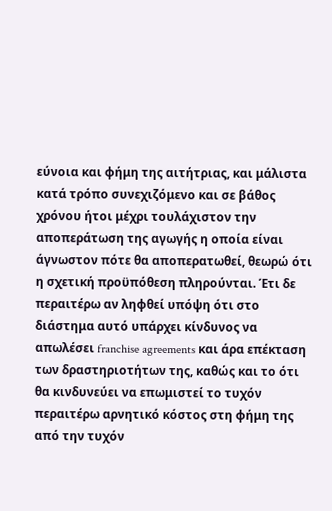εύνοια και φήμη της αιτήτριας, και μάλιστα κατά τρόπο συνεχιζόμενο και σε βάθος χρόνου ήτοι μέχρι τουλάχιστον την αποπεράτωση της αγωγής η οποία είναι άγνωστον πότε θα αποπερατωθεί, θεωρώ ότι η σχετική προϋπόθεση πληρούνται. Έτι δε περαιτέρω αν ληφθεί υπόψη ότι στο διάστημα αυτό υπάρχει κίνδυνος να απωλέσει franchise agreements και άρα επέκταση των δραστηριοτήτων της, καθώς και το ότι θα κινδυνεύει να επωμιστεί το τυχόν περαιτέρω αρνητικό κόστος στη φήμη της από την τυχόν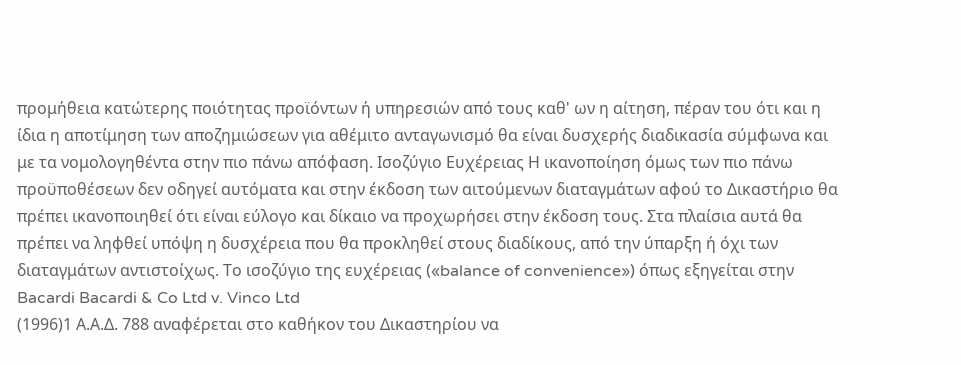προμήθεια κατώτερης ποιότητας προϊόντων ή υπηρεσιών από τους καθ' ων η αίτηση, πέραν του ότι και η ίδια η αποτίμηση των αποζημιώσεων για αθέμιτο ανταγωνισμό θα είναι δυσχερής διαδικασία σύμφωνα και με τα νομολογηθέντα στην πιο πάνω απόφαση. Ισοζύγιο Ευχέρειας Η ικανοποίηση όμως των πιο πάνω προϋποθέσεων δεν οδηγεί αυτόματα και στην έκδοση των αιτούμενων διαταγμάτων αφού το Δικαστήριο θα πρέπει ικανοποιηθεί ότι είναι εύλογο και δίκαιο να προχωρήσει στην έκδοση τους. Στα πλαίσια αυτά θα πρέπει να ληφθεί υπόψη η δυσχέρεια που θα προκληθεί στους διαδίκους, από την ύπαρξη ή όχι των διαταγμάτων αντιστοίχως. Το ισοζύγιο της ευχέρειας («balance of convenience») όπως εξηγείται στην Bacardi Bacardi & Co Ltd v. Vinco Ltd
(1996)1 Α.Α.Δ. 788 αναφέρεται στο καθήκον του Δικαστηρίου να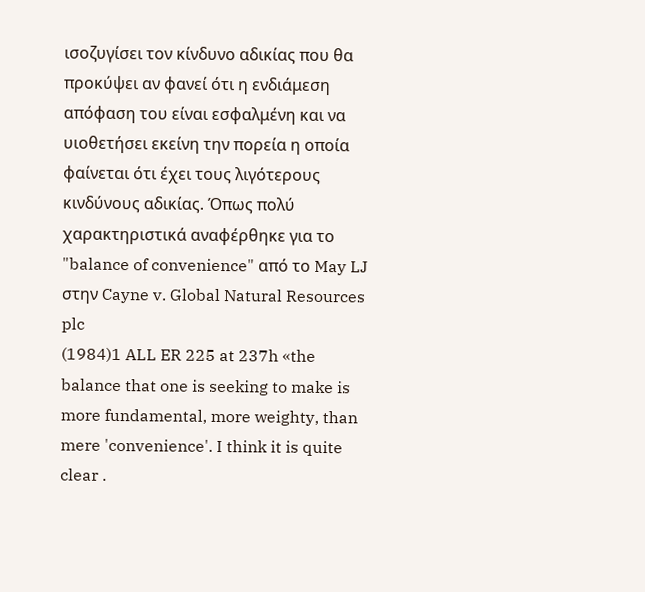ισοζυγίσει τον κίνδυνο αδικίας που θα προκύψει αν φανεί ότι η ενδιάμεση απόφαση του είναι εσφαλμένη και να υιοθετήσει εκείνη την πορεία η οποία φαίνεται ότι έχει τους λιγότερους κινδύνους αδικίας. Όπως πολύ χαρακτηριστικά αναφέρθηκε για το "balance of convenience" από το May LJ στην Cayne v. Global Natural Resources plc
(1984)1 ALL ER 225 at 237h «the balance that one is seeking to make is more fundamental, more weighty, than mere 'convenience'. I think it is quite clear .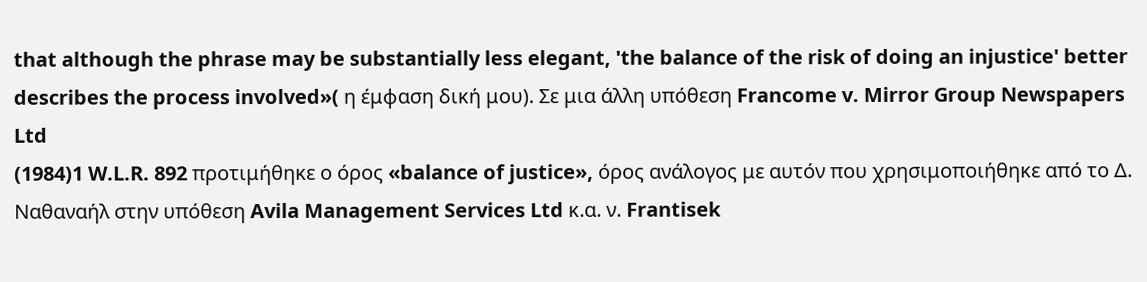that although the phrase may be substantially less elegant, 'the balance of the risk of doing an injustice' better describes the process involved»( η έμφαση δική μου). Σε μια άλλη υπόθεση Francome v. Mirror Group Newspapers Ltd
(1984)1 W.L.R. 892 προτιμήθηκε ο όρος «balance of justice», όρος ανάλογος με αυτόν που χρησιμοποιήθηκε από το Δ. Ναθαναήλ στην υπόθεση Avila Management Services Ltd κ.α. ν. Frantisek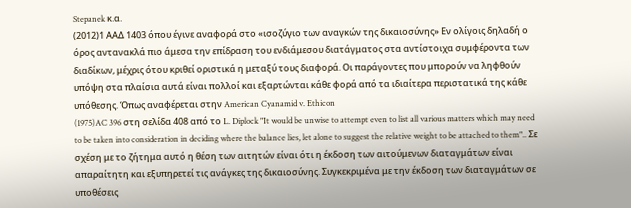Stepanek κ.α.
(2012)1 ΑΑΔ 1403 όπου έγινε αναφορά στο «ισοζύγιο των αναγκών της δικαιοσύνης» Εν ολίγοις δηλαδή ο όρος αντανακλά πιο άμεσα την επίδραση του ενδιάμεσου διατάγματος στα αντίστοιχα συμφέροντα των διαδίκων, μέχρις ότου κριθεί οριστικά η μεταξύ τους διαφορά. Οι παράγοντες που μπορούν να ληφθούν υπόψη στα πλαίσια αυτά είναι πολλοί και εξαρτώνται κάθε φορά από τα ιδιαίτερα περιστατικά της κάθε υπόθεσης. Όπως αναφέρεται στην American Cyanamid v. Ethicon
(1975)AC 396 στη σελίδα 408 από το L. Diplock "It would be unwise to attempt even to list all various matters which may need to be taken into consideration in deciding where the balance lies, let alone to suggest the relative weight to be attached to them".. Σε σχέση με το ζήτημα αυτό η θέση των αιτητών είναι ότι η έκδοση των αιτούμενων διαταγμάτων είναι απαραίτητη και εξυπηρετεί τις ανάγκες της δικαιοσύνης. Συγκεκριμένα με την έκδοση των διαταγμάτων σε υποθέσεις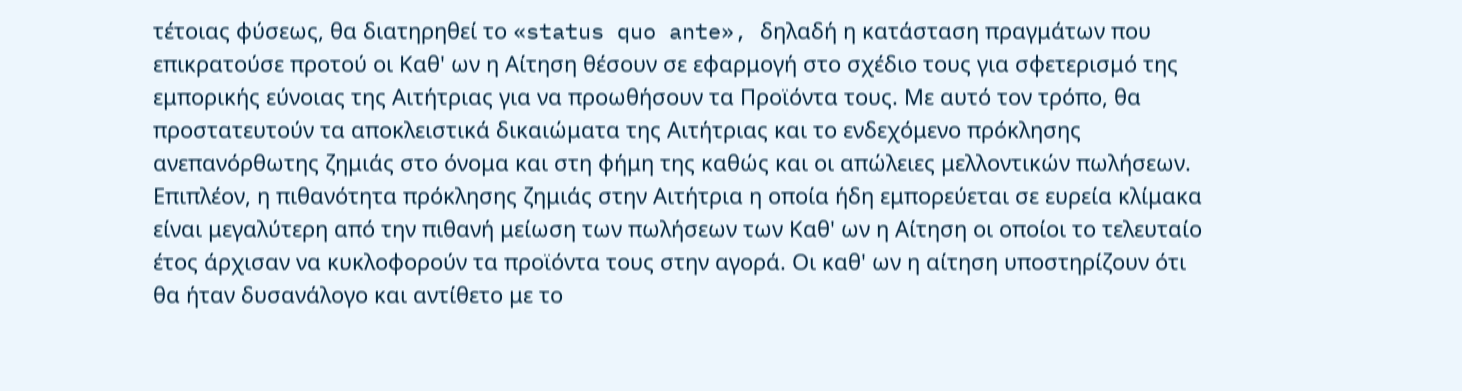τέτοιας φύσεως, θα διατηρηθεί το «status quo ante», δηλαδή η κατάσταση πραγμάτων που επικρατούσε προτού οι Καθ' ων η Αίτηση θέσουν σε εφαρμογή στο σχέδιο τους για σφετερισμό της εμπορικής εύνοιας της Αιτήτριας για να προωθήσουν τα Προϊόντα τους. Με αυτό τον τρόπο, θα προστατευτούν τα αποκλειστικά δικαιώματα της Αιτήτριας και το ενδεχόμενο πρόκλησης ανεπανόρθωτης ζημιάς στο όνομα και στη φήμη της καθώς και οι απώλειες μελλοντικών πωλήσεων. Επιπλέον, η πιθανότητα πρόκλησης ζημιάς στην Αιτήτρια η οποία ήδη εμπορεύεται σε ευρεία κλίμακα είναι μεγαλύτερη από την πιθανή μείωση των πωλήσεων των Καθ' ων η Αίτηση οι οποίοι το τελευταίο έτος άρχισαν να κυκλοφορούν τα προϊόντα τους στην αγορά. Οι καθ' ων η αίτηση υποστηρίζουν ότι θα ήταν δυσανάλογο και αντίθετο με το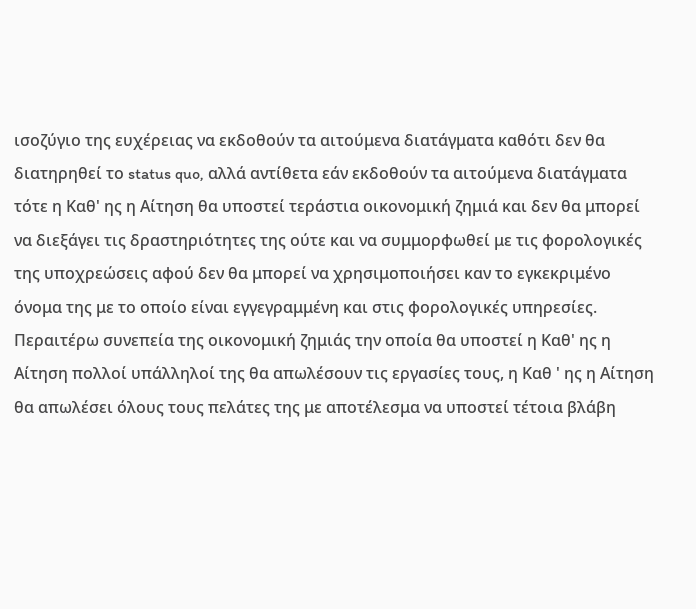ισοζύγιο της ευχέρειας να εκδοθούν τα αιτούμενα διατάγματα καθότι δεν θα διατηρηθεί το status quo, αλλά αντίθετα εάν εκδοθούν τα αιτούμενα διατάγματα τότε η Καθ' ης η Αίτηση θα υποστεί τεράστια οικονομική ζημιά και δεν θα μπορεί να διεξάγει τις δραστηριότητες της ούτε και να συμμορφωθεί με τις φορολογικές της υποχρεώσεις αφού δεν θα μπορεί να χρησιμοποιήσει καν το εγκεκριμένο όνομα της με το οποίο είναι εγγεγραμμένη και στις φορολογικές υπηρεσίες. Περαιτέρω συνεπεία της οικονομική ζημιάς την οποία θα υποστεί η Καθ' ης η Αίτηση πολλοί υπάλληλοί της θα απωλέσουν τις εργασίες τους, η Καθ ' ης η Αίτηση θα απωλέσει όλους τους πελάτες της με αποτέλεσμα να υποστεί τέτοια βλάβη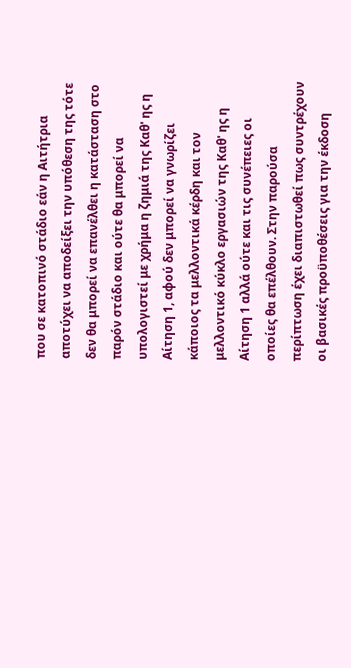που σε κατοπινό στάδιο εάν η Αιτήτρια αποτύχει να αποδείξει την υπόθεση της τότε δεν θα μπορεί να επανέλθει η κατάσταση στο παρόν στάδιο και ούτε θα μπορεί να υπολογιστεί με χρήμα η ζημιά της Καθ' ης η Αίτηση 1, αφού δεν μπορεί να γνωρίζει κάποιος τα μελλοντικά κέρδη και τον μελλοντικό κύκλο εργασιών της Καθ' ης η Αίτηση 1 αλλά ούτε και τις συνέπειες οι οποίες θα επέλθουν. Στην παρούσα περίπτωση έχει διαπιστωθεί πως συντρέχουν οι βασικές προϋποθέσεις για την έκδοση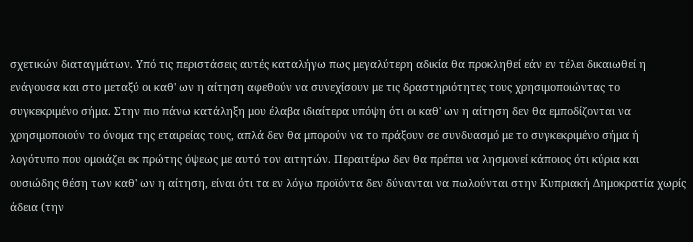σχετικών διαταγμάτων. Υπό τις περιστάσεις αυτές καταλήγω πως μεγαλύτερη αδικία θα προκληθεί εάν εν τέλει δικαιωθεί η ενάγουσα και στο μεταξύ οι καθ' ων η αίτηση αφεθούν να συνεχίσουν με τις δραστηριότητες τους χρησιμοποιώντας το συγκεκριμένο σήμα. Στην πιο πάνω κατάληξη μου έλαβα ιδιαίτερα υπόψη ότι οι καθ' ων η αίτηση δεν θα εμποδίζονται να χρησιμοποιούν το όνομα της εταιρείας τους, απλά δεν θα μπορούν να το πράξουν σε συνδυασμό με το συγκεκριμένο σήμα ή λογότυπο που ομοιάζει εκ πρώτης όψεως με αυτό τον αιτητών. Περαιτέρω δεν θα πρέπει να λησμονεί κάποιος ότι κύρια και ουσιώδης θέση των καθ' ων η αίτηση, είναι ότι τα εν λόγω προϊόντα δεν δύνανται να πωλούνται στην Κυπριακή Δημοκρατία χωρίς άδεια (την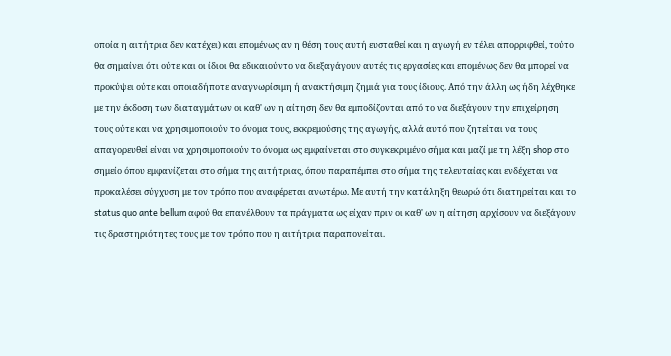οποία η αιτήτρια δεν κατέχει) και επομένως αν η θέση τους αυτή ευσταθεί και η αγωγή εν τέλει απορριφθεί, τούτο θα σημαίνει ότι ούτε και οι ίδιοι θα εδικαιούντο να διεξαγάγουν αυτές τις εργασίες και επομένως δεν θα μπορεί να προκύψει ούτε και οποιαδήποτε αναγνωρίσιμη ή ανακτήσιμη ζημιά για τους ίδιους. Από την άλλη ως ήδη λέχθηκε με την έκδοση των διαταγμάτων οι καθ' ων η αίτηση δεν θα εμποδίζονται από το να διεξάγουν την επιχείρηση τους ούτε και να χρησιμοποιούν το όνομα τους, εκκρεμούσης της αγωγής, αλλά αυτό που ζητείται να τους απαγορευθεί είναι να χρησιμοποιούν το όνομα ως εμφαίνεται στο συγκεκριμένο σήμα και μαζί με τη λέξη shop στο σημείο όπου εμφανίζεται στο σήμα της αιτήτριας, όπου παραπέμπει στο σήμα της τελευταίας και ενδέχεται να προκαλέσει σύγχυση με τον τρόπο που αναφέρεται ανωτέρω. Με αυτή την κατάληξη θεωρώ ότι διατηρείται και το status quo ante bellum αφού θα επανέλθουν τα πράγματα ως είχαν πριν οι καθ' ων η αίτηση αρχίσουν να διεξάγουν τις δραστηριότητες τους με τον τρόπο που η αιτήτρια παραπονείται.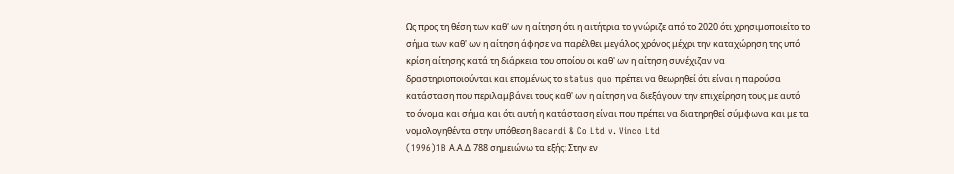Ως προς τη θέση των καθ' ων η αίτηση ότι η αιτήτρια το γνώριζε από το 2020 ότι χρησιμοποιείτο το σήμα των καθ' ων η αίτηση άφησε να παρέλθει μεγάλος χρόνος μέχρι την καταχώρηση της υπό κρίση αίτησης κατά τη διάρκεια του οποίου οι καθ' ων η αίτηση συνέχιζαν να δραστηριοποιούνται και επομένως το status quo πρέπει να θεωρηθεί ότι είναι η παρούσα κατάσταση που περιλαμβάνει τους καθ' ων η αίτηση να διεξάγουν την επιχείρηση τους με αυτό το όνομα και σήμα και ότι αυτή η κατάσταση είναι που πρέπει να διατηρηθεί σύμφωνα και με τα νομολογηθέντα στην υπόθεση Bacardi & Co Ltd v. Vinco Ltd
(1996)1B Α.Α.Δ 788 σημειώνω τα εξής: Στην εν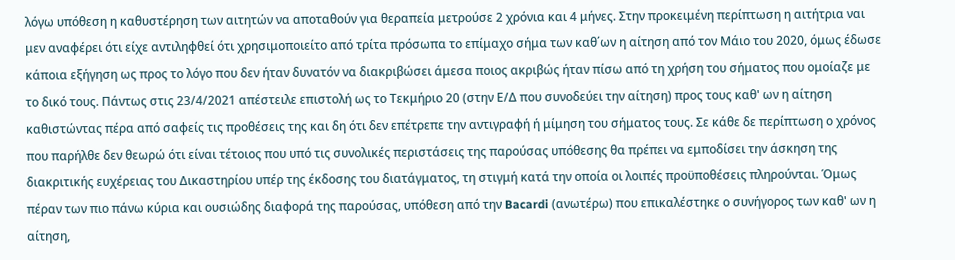λόγω υπόθεση η καθυστέρηση των αιτητών να αποταθούν για θεραπεία μετρούσε 2 χρόνια και 4 μήνες. Στην προκειμένη περίπτωση η αιτήτρια ναι μεν αναφέρει ότι είχε αντιληφθεί ότι χρησιμοποιείτο από τρίτα πρόσωπα το επίμαχο σήμα των καθ΄ων η αίτηση από τον Μάιο του 2020, όμως έδωσε κάποια εξήγηση ως προς το λόγο που δεν ήταν δυνατόν να διακριβώσει άμεσα ποιος ακριβώς ήταν πίσω από τη χρήση του σήματος που ομοίαζε με το δικό τους. Πάντως στις 23/4/2021 απέστειλε επιστολή ως το Τεκμήριο 20 (στην Ε/Δ που συνοδεύει την αίτηση) προς τους καθ' ων η αίτηση καθιστώντας πέρα από σαφείς τις προθέσεις της και δη ότι δεν επέτρεπε την αντιγραφή ή μίμηση του σήματος τους. Σε κάθε δε περίπτωση ο χρόνος που παρήλθε δεν θεωρώ ότι είναι τέτοιος που υπό τις συνολικές περιστάσεις της παρούσας υπόθεσης θα πρέπει να εμποδίσει την άσκηση της διακριτικής ευχέρειας του Δικαστηρίου υπέρ της έκδοσης του διατάγματος, τη στιγμή κατά την οποία οι λοιπές προϋποθέσεις πληρούνται. Όμως πέραν των πιο πάνω κύρια και ουσιώδης διαφορά της παρούσας, υπόθεση από την Bacardi (ανωτέρω) που επικαλέστηκε ο συνήγορος των καθ' ων η αίτηση,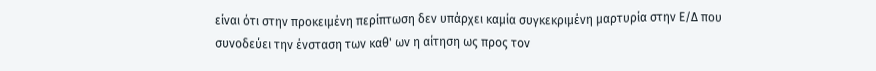είναι ότι στην προκειμένη περίπτωση δεν υπάρχει καμία συγκεκριμένη μαρτυρία στην Ε/Δ που συνοδεύει την ένσταση των καθ' ων η αίτηση ως προς τον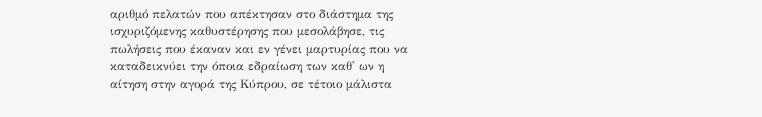αριθμό πελατών που απέκτησαν στο διάστημα της ισχυριζόμενης καθυστέρησης που μεσολάβησε, τις πωλήσεις που έκαναν και εν γένει μαρτυρίας που να καταδεικνύει την όποια εδραίωση των καθ' ων η αίτηση στην αγορά της Κύπρου, σε τέτοιο μάλιστα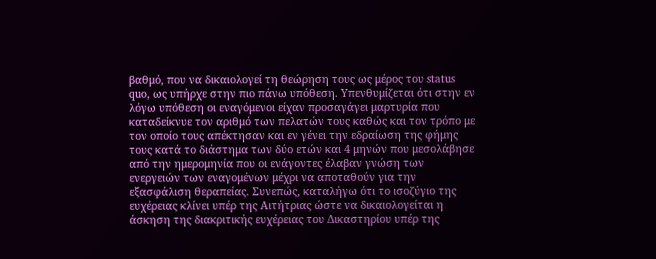βαθμό, που να δικαιολογεί τη θεώρηση τους ως μέρος του status quo, ως υπήρχε στην πιο πάνω υπόθεση. Υπενθυμίζεται ότι στην εν λόγω υπόθεση οι εναγόμενοι είχαν προσαγάγει μαρτυρία που καταδείκνυε τον αριθμό των πελατών τους καθώς και τον τρόπο με τον οποίο τους απέκτησαν και εν γένει την εδραίωση της φήμης τους κατά το διάστημα των δύο ετών και 4 μηνών που μεσολάβησε από την ημερομηνία που οι ενάγοντες έλαβαν γνώση των ενεργειών των εναγομένων μέχρι να αποταθούν για την εξασφάλιση θεραπείας. Συνεπώς, καταλήγω ότι το ισοζύγιο της ευχέρειας κλίνει υπέρ της Αιτήτριας ώστε να δικαιολογείται η άσκηση της διακριτικής ευχέρειας του Δικαστηρίου υπέρ της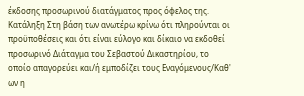έκδοσης προσωρινού διατάγματος προς όφελος της. Κατάληξη Στη βάση των ανωτέρω κρίνω ότι πληρούνται οι προϋποθέσεις και ότι είναι εύλογο και δίκαιο να εκδοθεί προσωρινό Διάταγμα του Σεβαστού Δικαστηρίου, το οποίο απαγορεύει και/ή εμποδίζει τους Εναγόμενους/Καθ' ων η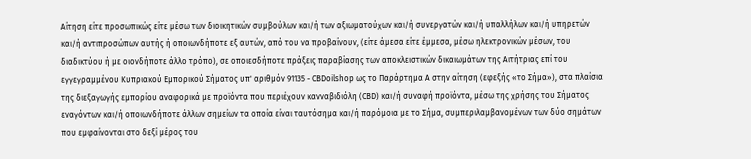Αίτηση είτε προσωπικώς είτε μέσω των διοικητικών συμβούλων και/ή των αξιωματούχων και/ή συνεργατών και/ή υπαλλήλων και/ή υπηρετών και/ή αντιπροσώπων αυτής ή οποιωνδήποτε εξ αυτών, από του να προβαίνουν, (είτε άμεσα είτε έμμεσα, μέσω ηλεκτρονικών μέσων, του διαδικτύου ή με οιονδήποτε άλλο τρόπο), σε οποιεσδήποτε πράξεις παραβίασης των αποκλειστικών δικαιωμάτων της Αιτήτριας επί του εγγεγραμμένου Κυπριακού Εμπορικού Σήματος υπ' αριθμόν 91135 - CBDoilshop ως το Παράρτημα Α στην αίτηση (εφεξής «το Σήμα»), στα πλαίσια της διεξαγωγής εμπορίου αναφορικά με προϊόντα που περιέχουν κανναβιδιόλη (CBD) και/ή συναφή προϊόντα, μέσω της χρήσης του Σήματος εναγόντων και/ή οποιωνδήποτε άλλων σημείων τα οποία είναι ταυτόσημα και/ή παρόμοια με το Σήμα, συμπεριλαμβανομένων των δύο σημάτων που εμφαίνονται στο δεξί μέρος του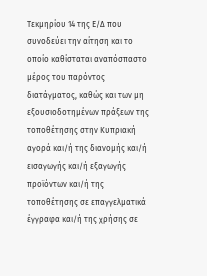Τεκμηρίου 14 της Ε/Δ που συνοδεύει την αίτηση και το οποίο καθίσταται αναπόσπαστο μέρος του παρόντος διατάγματος, καθώς και των μη εξουσιοδοτημένων πράξεων της τοποθέτησης στην Κυπριακή αγορά και/ή της διανομής και/ή εισαγωγής και/ή εξαγωγής προϊόντων και/ή της τοποθέτησης σε επαγγελματικά έγγραφα και/ή της χρήσης σε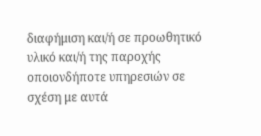διαφήμιση και/ή σε προωθητικό υλικό και/ή της παροχής οποιονδήποτε υπηρεσιών σε σχέση με αυτά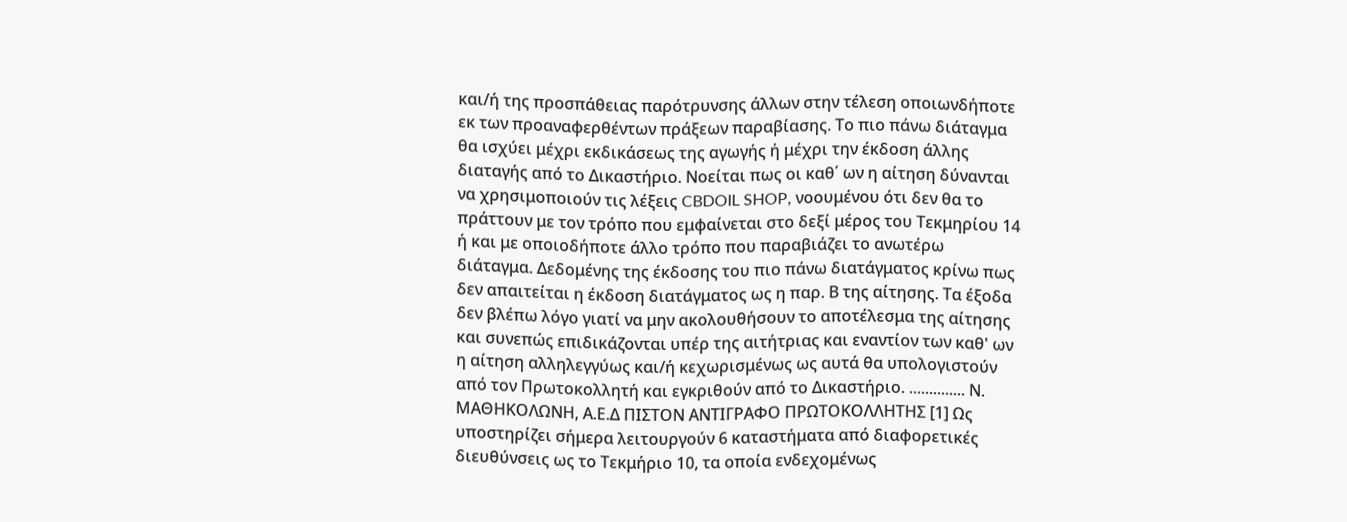και/ή της προσπάθειας παρότρυνσης άλλων στην τέλεση οποιωνδήποτε εκ των προαναφερθέντων πράξεων παραβίασης. Το πιο πάνω διάταγμα θα ισχύει μέχρι εκδικάσεως της αγωγής ή μέχρι την έκδοση άλλης διαταγής από το Δικαστήριο. Νοείται πως οι καθ΄ ων η αίτηση δύνανται να χρησιμοποιούν τις λέξεις CBDOIL SHOP, νοουμένου ότι δεν θα το πράττουν με τον τρόπο που εμφαίνεται στο δεξί μέρος του Τεκμηρίου 14 ή και με οποιοδήποτε άλλο τρόπο που παραβιάζει το ανωτέρω διάταγμα. Δεδομένης της έκδοσης του πιο πάνω διατάγματος κρίνω πως δεν απαιτείται η έκδοση διατάγματος ως η παρ. Β της αίτησης. Τα έξοδα δεν βλέπω λόγο γιατί να μην ακολουθήσουν το αποτέλεσμα της αίτησης και συνεπώς επιδικάζονται υπέρ της αιτήτριας και εναντίον των καθ' ων η αίτηση αλληλεγγύως και/ή κεχωρισμένως ως αυτά θα υπολογιστούν από τον Πρωτοκολλητή και εγκριθούν από το Δικαστήριο. .............. Ν. ΜΑΘΗΚΟΛΩΝΗ, Α.Ε.Δ ΠΙΣΤΟΝ ΑΝΤΙΓΡΑΦΟ ΠΡΩΤΟΚΟΛΛΗΤΗΣ [1] Ως υποστηρίζει σήμερα λειτουργούν 6 καταστήματα από διαφορετικές διευθύνσεις ως το Τεκμήριο 10, τα οποία ενδεχομένως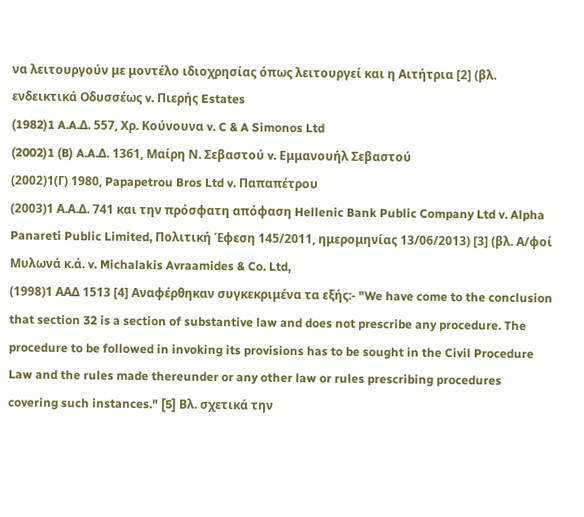να λειτουργούν με μοντέλο ιδιοχρησίας όπως λειτουργεί και η Αιτήτρια [2] (βλ. ενδεικτικά Οδυσσέως v. Πιερής Estates
(1982)1 A.A.Δ. 557, Χρ. Κούνουνα v. C & A Simonos Ltd
(2002)1 (B) A.A.Δ. 1361, Μαίρη Ν. Σεβαστού v. Εμμανουήλ Σεβαστού
(2002)1(Γ) 1980, Papapetrou Bros Ltd v. Παπαπέτρου
(2003)1 Α.Α.Δ. 741 και την πρόσφατη απόφαση Hellenic Bank Public Company Ltd v. Alpha Panareti Public Limited, Πολιτική Έφεση 145/2011, ημερομηνίας 13/06/2013) [3] (βλ. Α/φοί Μυλωνά κ.ά. v. Michalakis Avraamides & Co. Ltd,
(1998)1 ΑΑΔ 1513 [4] Αναφέρθηκαν συγκεκριμένα τα εξής:- "We have come to the conclusion that section 32 is a section of substantive law and does not prescribe any procedure. The procedure to be followed in invoking its provisions has to be sought in the Civil Procedure Law and the rules made thereunder or any other law or rules prescribing procedures covering such instances." [5] Βλ. σχετικά την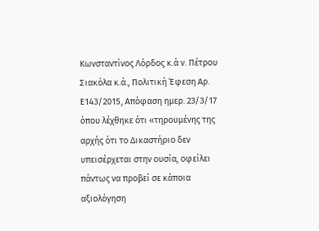Κωνσταντίνος Λόρδος κ.ά ν. Πέτρου Σιακόλα κ.ά., Πολιτική Έφεση Αρ. Ε143/2015, Απόφαση ημερ. 23/3/17 όπου λέχθηκε ότι «τηρουμένης της αρχής ότι το Δικαστήριο δεν υπεισέρχεται στην ουσία, οφείλει πάντως να προβεί σε κάποια αξιολόγηση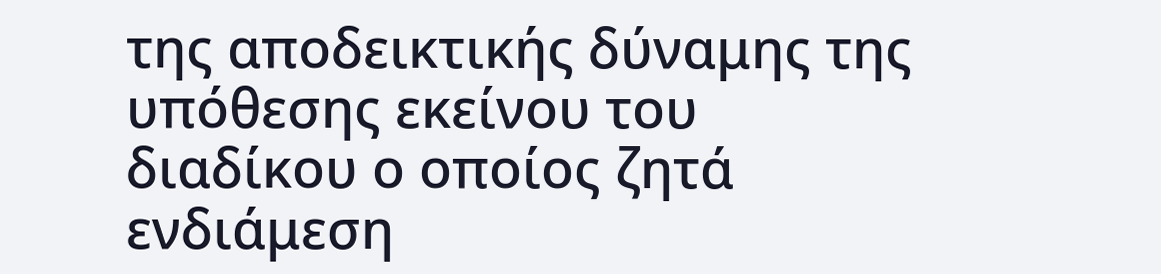της αποδεικτικής δύναμης της υπόθεσης εκείνου του διαδίκου ο οποίος ζητά ενδιάμεση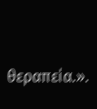θεραπεία.».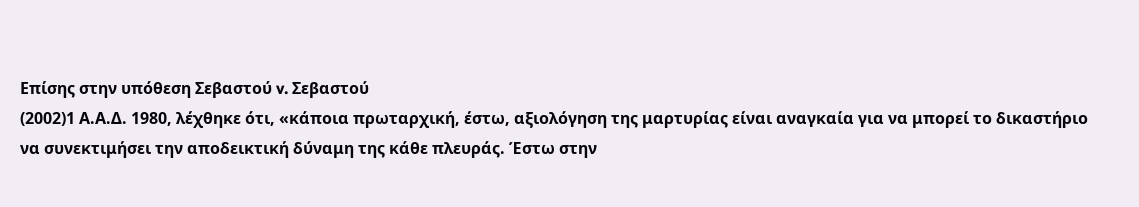Επίσης στην υπόθεση Σεβαστού v. Σεβαστού
(2002)1 Α.Α.Δ. 1980, λέχθηκε ότι, «κάποια πρωταρχική, έστω, αξιολόγηση της μαρτυρίας είναι αναγκαία για να μπορεί το δικαστήριο να συνεκτιμήσει την αποδεικτική δύναμη της κάθε πλευράς. Έστω στην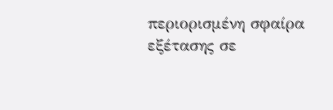περιορισμένη σφαίρα εξέτασης σε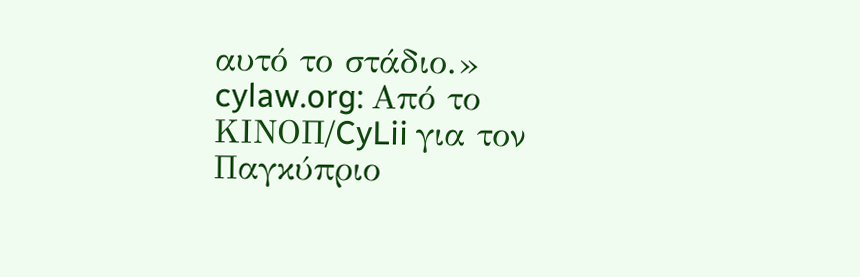αυτό το στάδιο.» cylaw.org: Από το ΚΙΝOΠ/CyLii για τον Παγκύπριο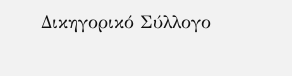Δικηγορικό Σύλλογο